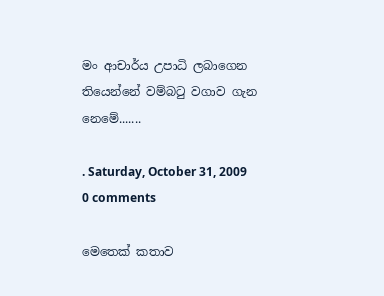මං ආචාර්ය උපාධි ලබාගෙන තියෙන්නේ වම්බටු වගාව ගැන නෙමේ.......

. Saturday, October 31, 2009
0 comments

මෙතෙක් කතාව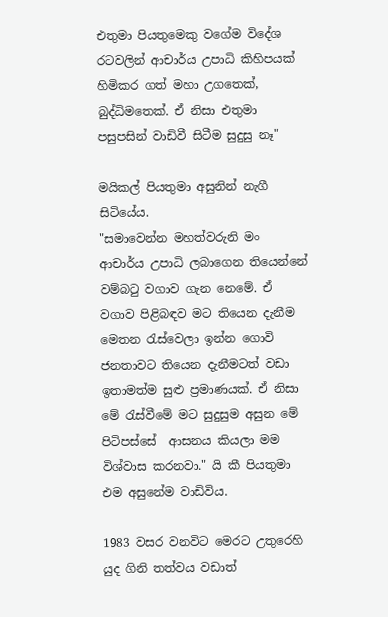එතුමා පියතුමෙකු වගේම විදේශ රටවලින් ආචාර්ය උපාධි කිහිපයක් හිමිකර ගත් මහා උගතෙක්, බුද්ධිමතෙක්. ඒ නිසා එතුමා පසුපසින් වාඩිවී සිටීම සුදුසු නෑ"

මයිකල් පියතුමා අසුනින් නැගී සිටියේය.
"සමාවෙන්න මහත්වරුනි මං ආචාර්ය උපාධි ලබාගෙන තියෙන්නේ වම්බටු වගාව ගැන නෙමේ. ඒ වගාව පිළිබඳව මට තියෙන දැනීම මෙතන රැස්වෙලා ඉන්න ගොවි ජනතාවට තියෙන දැනීමටත් වඩා ඉතාමත්ම සුළු ප්‍රමාණයක්. ඒ නිසා මේ රැස්වීමේ මට සුදුසුම අසුන මේ පිටිපස්සේ  ආසනය කියලා මම විශ්වාස කරනවා." යි කී පියතුමා එම අසුනේම වාඩිවිය.

1983 වසර වනවිට මෙරට උතුරෙහි යුද ගිනි තත්වය වඩාත්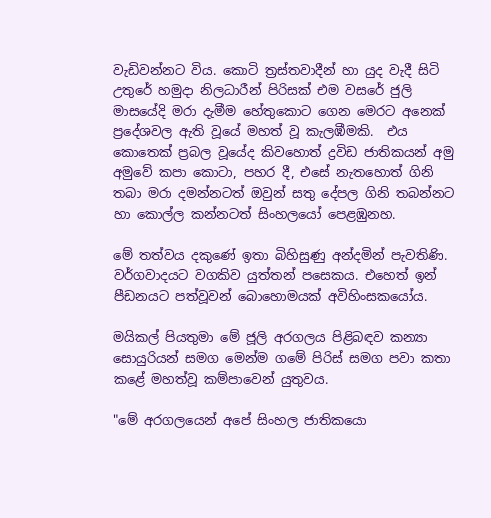වැඩිවන්නට විය. කොටි ත්‍රස්තවාදීන් හා යුද වැදී සිටි උතුරේ හමුදා නිලධාරීන් පිරිසක් එම වසරේ ජුලි මාසයේදි මරා දැමීම හේතුකොට ගෙන මෙරට අනෙක් ප්‍රදේශවල ඇති වූයේ මහත් වූ කැලඹීමකි.  එය කොතෙක් ප්‍රබල වූයේද කිවහොත් ද්‍රවිඩ ජාතිකයන් අමු අමුවේ කපා කොටා, පහර දී, එසේ නැතහොත් ගිනි තබා මරා දමන්නටත් ඔවුන් සතු දේපල ගිනි තබන්නට හා කොල්ල කන්නටත් සිංහලයෝ පෙළඹුනහ.

මේ තත්වය දකුණේ ඉතා බිහිසුණු අන්දමින් පැවතිණි. වර්ගවාදයට වගකිව යුත්තන් පසෙකය. එහෙත් ඉන් පීඩනයට පත්වූවන් බොහොමයක් අවිහිංසකයෝය.

මයිකල් පියතුමා මේ ජූලි අරගලය පිළිබඳව කන්‍යා සොයුරියන් සමග මෙන්ම ගමේ පිරිස් සමග පවා කතා කළේ මහත්වූ කම්පාවෙන් යුතුවය.

"මේ අරගලයෙන් අපේ සිංහල ජාතිකයො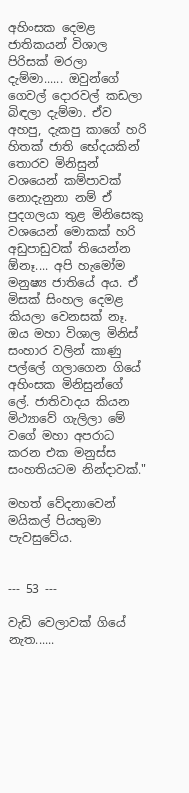අහිංසක දෙමළ ජාතිකයන් විශාල පිරිසක් මරලා දැම්මා...... ඔවුන්ගේ ගෙවල් දොරවල් කඩලා බිඳලා දැම්මා. ඒව අහපු, දැකපු කාගේ හරි හිතක් ජාති භේදයකින් තොරව මිනිසුන් වශයෙන් කම්පාවක් නොදැනුනා නම් ඒ පුදගලයා තුළ මිනිසෙකු වශයෙන් මොකක් හරි අඩුපාඩුවක් තියෙන්න ඕනෑ.... අපි හැමෝම මනුෂ්‍ය ජාතියේ අය. ඒ මිසක් සිංහල දෙමළ කියලා වෙනසක් නෑ. ඔය මහා විශාල මිනිස් සංහාර වලින් කාණු පල්ලේ ගලාගෙන ගියේ අහිංසක මිනිසුන්ගේ ලේ. ජාතිවාදය කියන මිථ්‍යාවේ ගැලිලා මේ වගේ මහා අපරාධ කරන එක මනුස්ස සංහතියටම නින්දාවක්."

මහත් වේදනාවෙන් මයිකල් පියතුමා පැවසුවේය.


--- 53 ---

වැඩි වෙලාවක් ගියේ නැත......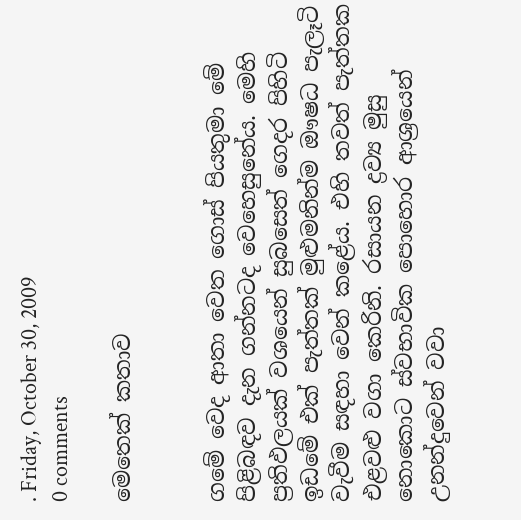. Friday, October 30, 2009
0 comments

මෙතෙක් කතාව


ගමේ වෙද ආතා වෙත ගොස් පියතුමා මේ පිළිබඳව දැන ගන්නටද වෙහෙසුනේය. මෙහි ප්‍රතිඵලයක් වශයෙන් සුබසෙත් ගෙදර පිහිටි ඉඩමේ එක් පැත්තක් මුළුමනින්ම ඖෂධ පැලෑටි වැවීම සඳහා වෙන් කළේය. එහි තවත් පැත්තක එළවළු වගා කෙරිනි. රසායන ද්‍රව්‍ය මුසු නොකොට ස්වභාවික පොහොර ආශ්‍රයෙන් උනන්දුවෙන් වවා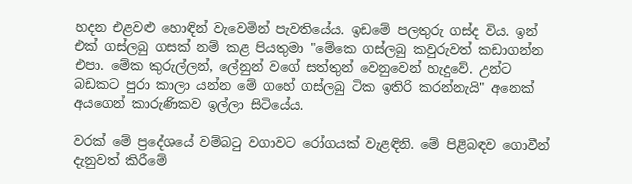හදන එළවළු හොඳින් වැවෙමින් පැවතියේය. ඉඩමේ පලතුරු ගස්ද විය. ඉන් එක් ගස්ලබු ගසක් නම් කළ පියතුමා "මේකෙ ගස්ලබු කවුරුවත් කඩාගන්න එපා. මේක කුරුල්ලන්, ලේනුන් වගේ සත්තුන් වෙනුවෙන් හැදුවේ. උන්ට බඩකට පුරා කාලා යන්න මේ ගහේ ගස්ලබු ටික ඉතිරි කරන්නැයි" අනෙක් අයගෙන් කාරුණිකව ඉල්ලා සිටියේය.

වරක් මේ ප්‍රදේශයේ වම්බටු වගාවට රෝගයක් වැළඳිනි. මේ පිළිබඳව ගොවීන් දැනුවත් කිරීමේ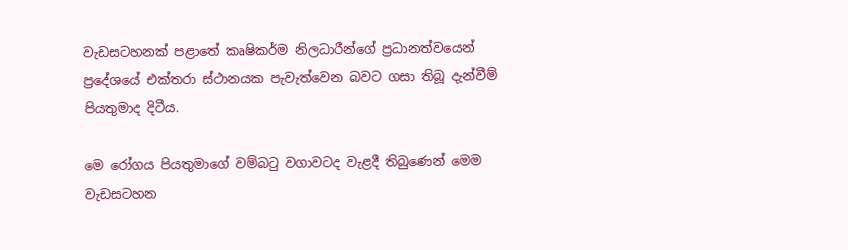වැඩසටහනක් පළාතේ කෘෂිකර්ම නිලධාරීන්ගේ ප්‍රධානත්වයෙන් ප්‍රදේශයේ එක්තරා ස්ථානයක පැවැත්වෙන බවට ගසා තිබූ දැන්වීම් පියතුමාද දිටීය.

මෙ රෝගය පියතුමාගේ වම්බටු වගාවටද වැළදී තිබුණෙන් මෙම වැඩසටහන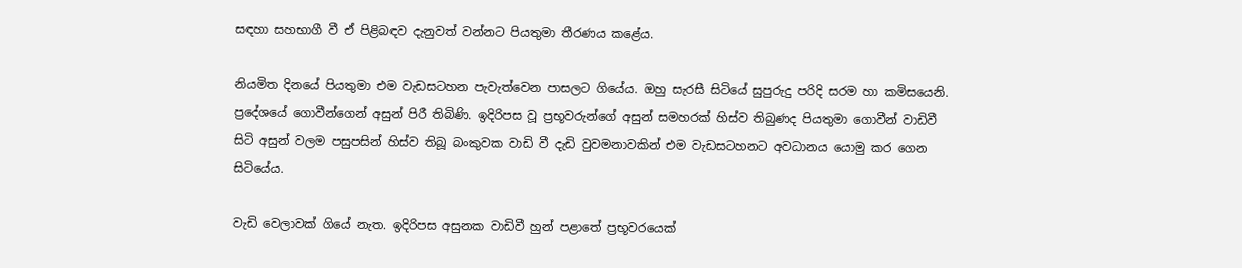සඳහා සහභාගී වී ඒ පිළිබඳව දැනුවත් වන්නට පියතුමා තීරණය කළේය.

නියමිත දිනයේ පියතුමා එම වැඩසටහන පැවැත්වෙන පාසලට ගියේය. ඔහු සැරසී සිටියේ සුපුරුදු පරිදි සරම හා කමිසයෙනි. ප්‍රදේශයේ ගොවීන්ගෙන් අසුන් පිරී තිබිණි. ඉදිරිපස වූ ප්‍රභූවරුන්ගේ අසුන් සමහරක් හිස්ව තිබුණද පියතුමා ගොවීන් වාඩිවී සිටි අසුන් වලම පසුපසින් හිස්ව තිබූ බංකුවක වාඩි වී දැඩි වුවමනාවකින් එම වැඩසටහනට අවධානය යොමු කර ගෙන සිටියේය.

වැඩි වෙලාවක් ගියේ නැත. ඉදිරිපස අසුනක වාඩිවී හුන් පළාතේ ප්‍රභූවරයෙක්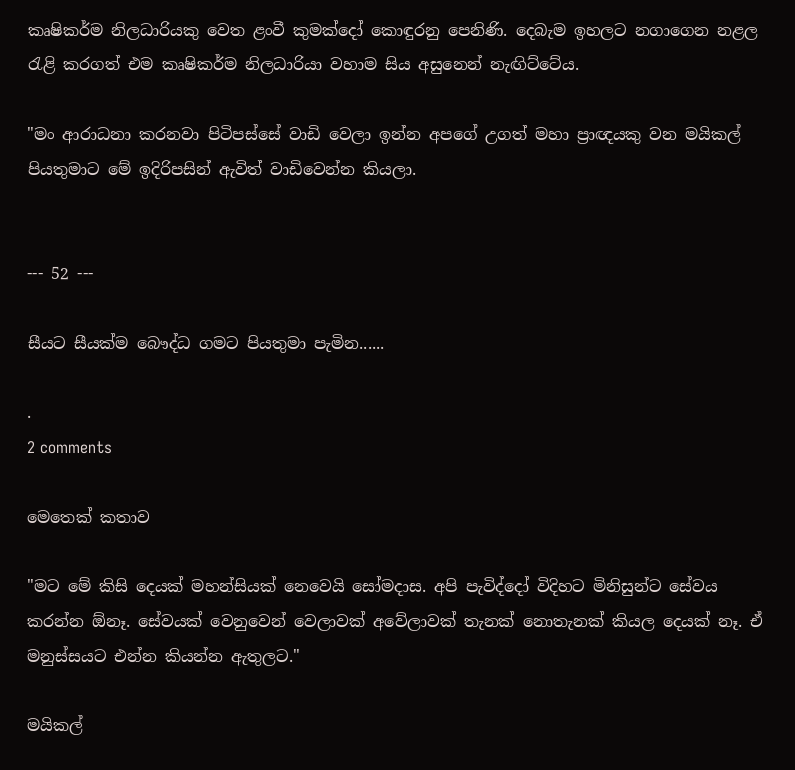කෘෂිකර්ම නිලධාරියකු වෙත ළංවී කුමක්දෝ කොඳුරනු පෙනිණි. දෙබැම ඉහලට නගාගෙන නළල රැළි කරගත් එම කෘෂිකර්ම නිලධාරියා වහාම සිය අසුනෙන් නැඟිට්ටේය.

"මං ආරාධනා කරනවා පිටිපස්සේ වාඩි වෙලා ඉන්න අපගේ උගත් මහා ප්‍රාඥයකු වන මයිකල් පියතුමාට මේ ඉදිරිපසින් ඇවිත් වාඩිවෙන්න කියලා.


--- 52 ---

සීයට සීයක්ම බෞද්ධ ගමට පියතුමා පැමින......

.
2 comments

මෙතෙක් කතාව

"මට මේ කිසි දෙයක් මහන්සියක් නෙවෙයි සෝමදාස. අපි පැවිද්දෝ විදිහට මිනිසුන්ට සේවය කරන්න ඕනෑ. සේවයක් වෙනුවෙන් වෙලාවක් අවේලාවක් තැනක් නොතැනක් කියල දෙයක් නෑ. ඒ මනුස්සයට එන්න කියන්න ඇතුලට."

මයිකල්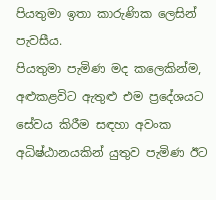පියතුමා ඉතා කාරුණික ලෙසින් පැවසීය.
පියතුමා පැමිණ මද කලෙකින්ම, අළුකළවිට ඇතුළු එම ප්‍රදේශයට සේවය කිරීම සඳහා අවංක අධිෂ්ඨානයකින් යුතුව පැමිණ ඊට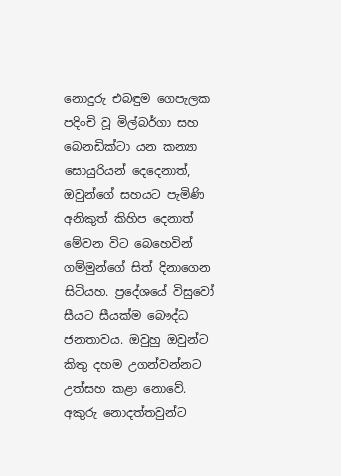නොදුරු එබඳුම ගෙපැලක පදිංචි වූ මිල්බර්ගා සහ බෙනඩික්ටා යන කන්‍යා සොයුරියන් දෙදෙනාත්, ඔවුන්ගේ සහයට පැමිණි අනිකුත් කිහිප දෙනාත් මේවන විට බෙහෙවින් ගම්මුන්ගේ සිත් දිනාගෙන සිටියහ. ප්‍රදේශයේ විසුවෝ සීයට සීයක්ම බෞද්ධ ජනතාවය. ඔවුහු ඔවුන්ට කිතු දහම උගන්වන්නට උත්සහ කළා නොවේ. අකුරු නොදත්තවුන්ට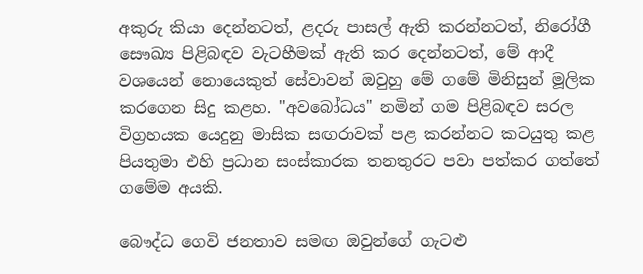අකුරු කියා දෙන්නටත්, ළදරු පාසල් ඇති කරන්නටත්, නිරෝගී සෞඛ්‍ය පිළිබඳව වැටහීමක් ඇති කර දෙන්නටත්, මේ ආදී වශයෙන් නොයෙකුත් සේවාවන් ඔවුහු මේ ගමේ මිනිසුන් මූලික කරගෙන සිදු කළහ. "අවබෝධය" නමින් ගම පිළිබඳව සරල විග්‍රහයක යෙදුනු මාසික සඟරාවක් පළ කරන්නට කටයුතු කළ පියතුමා එහි ප්‍රධාන සංස්කාරක තනතුරට පවා පත්කර ගත්තේ ගමේම අයකි.

බෞද්ධ ගෙවි ජනතාව සමඟ ඔවුන්ගේ ගැටළු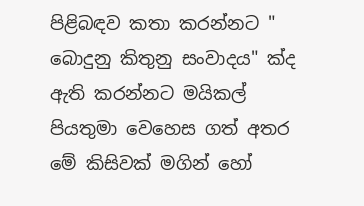පිළිබඳව කතා කරන්නට " බොදුනු කිතුනු සංවාදය" ක්ද ඇති කරන්නට මයිකල් පියතුමා වෙහෙස ගත් අතර මේ කිසිවක් මගින් හෝ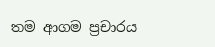තම ආගම ප්‍රචාරය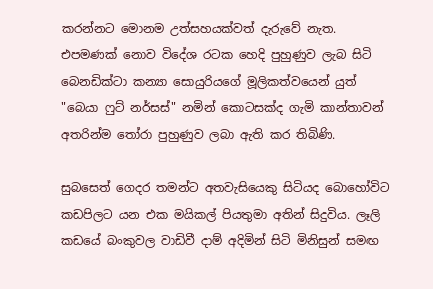කරන්නට මොනම උත්සහයක්වත් දැරුවේ නැත. එපමණක් නොව විදේශ රටක හෙදි පුහුණුව ලැබ සිටි බෙනඩික්ටා කන්‍යා සොයුරියගේ මූලිකත්වයෙන් යුත් "බෙයා ෆුට් නර්සස්" නමින් කොටසක්ද ගැමි කාන්තාවන් අතරින්ම තෝරා පුහුණුව ලබා ඇති කර තිබිණි.

සුබසෙත් ගෙදර තමන්ට අතවැසියෙකු සිටියද බොහෝවිට කඩපිලට යන එක මයිකල් පියතුමා අතින් සිදුවිය. ලෑලි කඩයේ බංකුවල වාඩිවී දාම් අදිමින් සිටි මිනිසුන් සමඟ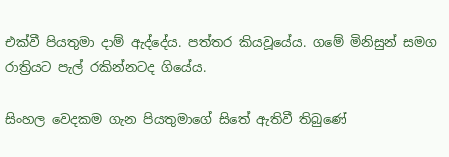එක්වී පියතුමා දාම් ඇද්දේය. පත්තර කියවූයේය. ගමේ මිනිසුන් සමග රාත්‍රියට පැල් රකින්නටද ගියේය.

සිංහල වෙදකම ගැන පියතුමාගේ සිතේ ඇතිවී තිබුණේ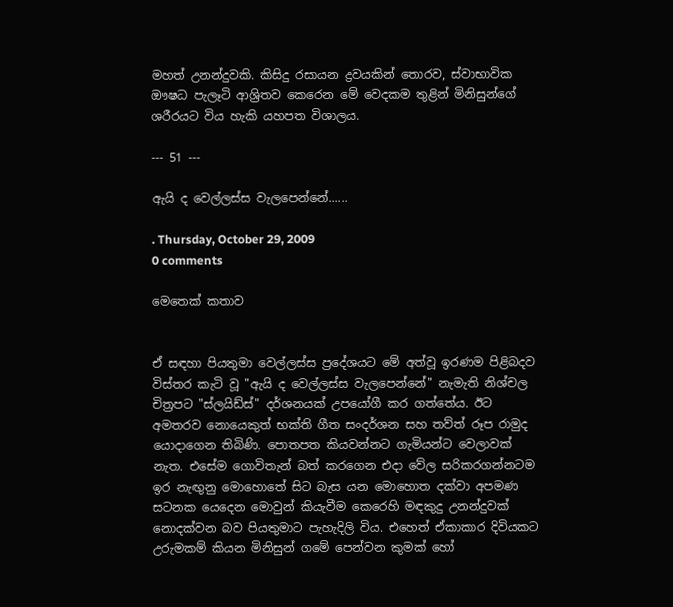මහත් උනන්දුවකි. කිසිදු රසායන ද්‍රවයකින් තොරව, ස්වාභාවික ඖෂධ පැලෑටි ආශ්‍රිතව කෙරෙන මේ වෙදකම තුළින් මිනිසුන්ගේ ශරීරයට විය හැකි යහපත විශාලය.

--- 51 ---

ඇයි ද වෙල්ලස්ස වැලපෙන්නේ......

. Thursday, October 29, 2009
0 comments

මෙතෙක් කතාව


ඒ සඳහා පියතුමා වෙල්ලස්ස ප්‍රදේශයට මේ අත්වූ ඉරණම පිළිබදව විස්තර කැටි වූ "ඇයි ද වෙල්ලස්ස වැලපෙන්නේ" නැමැති නිශ්චල චිත්‍රපට "ස්ලයිඩ්ස්" දර්ශනයක් උපයෝගී කර ගත්තේය. ඊට අමතරව නොයෙකුත් භක්ති ගීත සංදර්ශන සහ තව්ත් රූප රාමුද යොදාගෙන තිබිණි. පොතපත කියවන්නට ගැමියන්ට වෙලාවක් නැත. එසේම ගොවිතැන් බත් කරගෙන එදා වේල සරිකරගන්නටම ඉර නැඟුනු මොහොතේ සිට බැස යන මොහොත දක්වා අපමණ සටනක යෙදෙන මොවුන් කියැවීම කෙරෙහි මඳකුදු උනන්දුවක් නොදක්වන බව පියතුමාට පැහැදිලි විය. එහෙත් ඒකාකාර දිවියකට උරුමකම් කියන මිනිසුන් ගමේ පෙන්වන කුමක් හෝ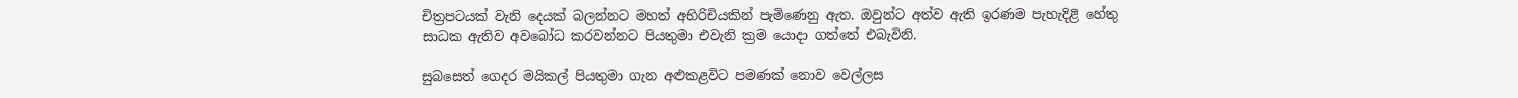චිත්‍රපටයක් වැනි දෙයක් බලන්නට මහත් අභිරිචියකින් පැමිණෙනු ඇත. ඔවුන්ට අත්ව ඇති ඉරණම පැහැදිළි හේතු සාධක ඇතිව අවබෝධ කරවන්නට පියතුමා එවැනි ක්‍රම යොදා ගත්තේ එබැවිනි.

සුබසෙත් ගෙදර මයිකල් පියතුමා ගැන අළුකළවිට පමණක් නොව වෙල්ලස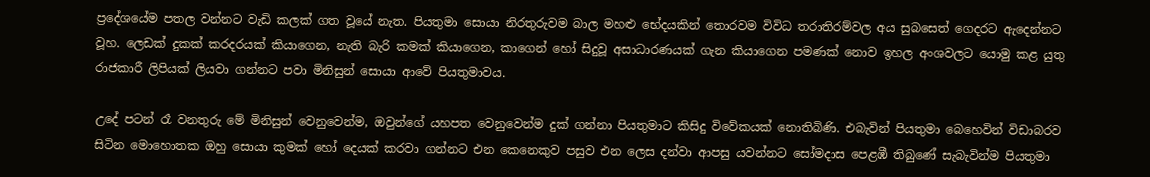ප්‍රදේශයේම පතල වන්නට වැඩි කලක් ගත වූයේ නැත. පියතුමා සොයා නිරතුරුවම බාල මහළු භේදයකින් තොරවම විවිධ තරාතිරම්වල අය සුබසෙත් ගෙදරට ඇදෙන්නට වූහ. ලෙඩක් දුකක් කරදරයක් කියාගෙන, නැති බැරි කමක් කියාගෙන, කාගෙන් හෝ සිදුවූ අසාධාරණයක් ගැන කියාගෙන පමණක් නොව ඉහල අංශවලට යොමු කළ යුතු රාජකාරී ලිපියක් ලියවා ගන්නට පවා මිනිසුන් සොයා ආවේ පියතුමාවය.

උදේ පටන් රෑ වනතුරු මේ මිනිසුන් වෙනුවෙන්ම, ඔවුන්ගේ යහපත වෙනුවෙන්ම දුක් ගන්නා පියතුමාට කිසිදු විවේකයක් නොතිබිණි. එබැවින් පියතුමා බෙහෙවින් විඩාබරව සිටින මොහොතක ඔහු සොයා කුමක් හෝ දෙයක් කරවා ගන්නට එන කෙනෙකුව පසුව එන ලෙස දන්වා ආපසු යවන්නට සෝමදාස පෙළඹී තිබුණේ සැබැවින්ම පියතුමා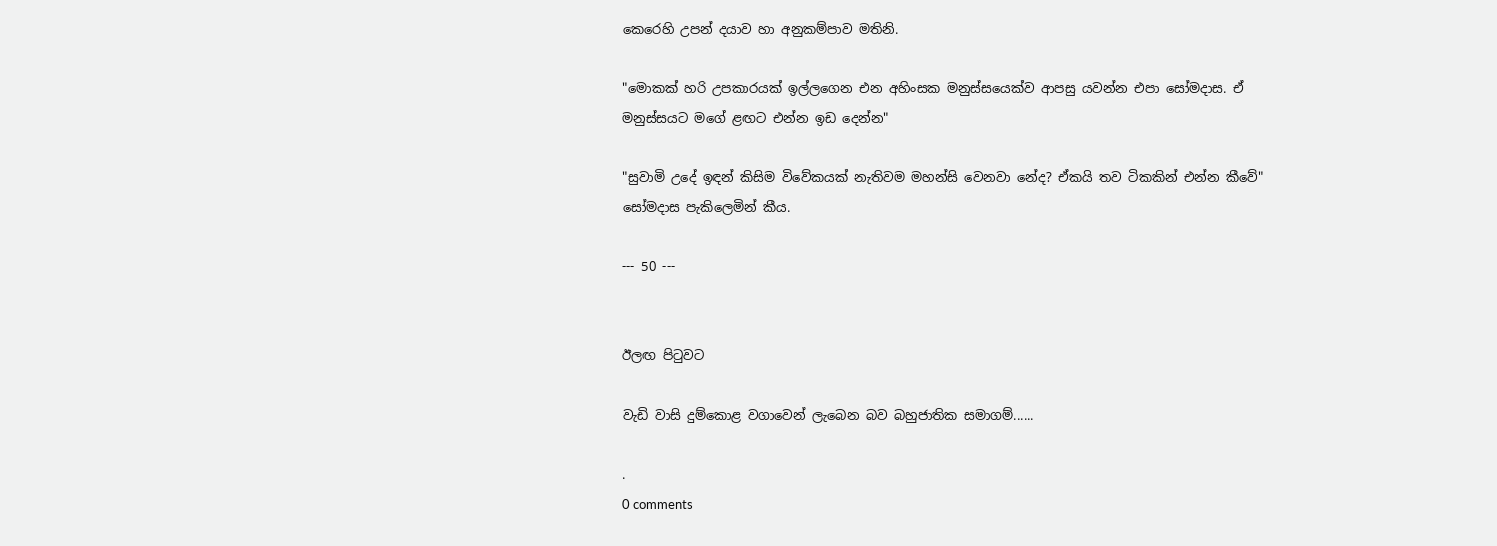කෙරෙහි උපන් දයාව හා අනුකම්පාව මතිනි.

"මොකක් හරි උපකාරයක් ඉල්ලගෙන එන අහිංසක මනුස්සයෙක්ව ආපසු යවන්න එපා සෝමදාස. ඒ මනුස්සයට මගේ ළඟට එන්න ඉඩ දෙන්න"

"සුවාමි උදේ ඉඳන් කිසිම විවේකයක් නැතිවම මහන්සි වෙනවා නේද? ඒකයි තව ටිකකින් එන්න කීවේ" සෝමදාස පැකිලෙමින් කීය.

--- 50 ---


ඊලඟ පිටුවට

වැඩි වාසි දුම්කොළ වගාවෙන් ලැබෙන බව බහුජාතික සමාගම්......

.
0 comments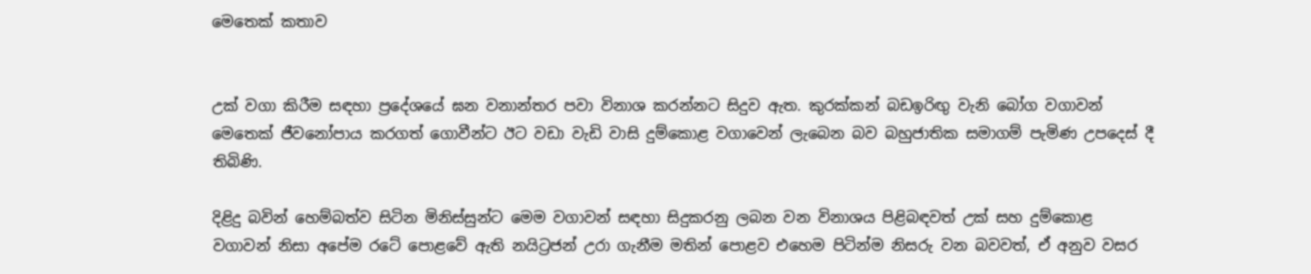මෙතෙක් කතාව


උක් වගා කිරීම සඳහා ප්‍රදේශයේ ඝන වනාන්තර පවා විනාශ කරන්නට සිදුව ඇත. කුරක්කන් බඩඉරිඟු වැනි බෝග වගාවන් මෙතෙක් ජීවනෝපාය කරගත් ගොවීන්ට ඊට වඩා වැඩි වාසි දුම්කොළ වගාවෙන් ලැබෙන බව බහුජාතික සමාගම් පැමිණ උපදෙස් දී තිබිණි.

දිළිදු බවින් හෙම්බත්ව සිටින මිනිස්සුන්ට මෙම වගාවන් සඳහා සිදුකරනු ලබන වන විනාශය පිළිබඳවත් උක් සහ දුම්කොළ වගාවන් නිසා අපේම රටේ පොළවේ ඇති නයිට්‍රජන් උරා ගැනීම මතින් පොළව එහෙම පිටින්ම නිසරු වන බවවත්, ඒ අනුව වසර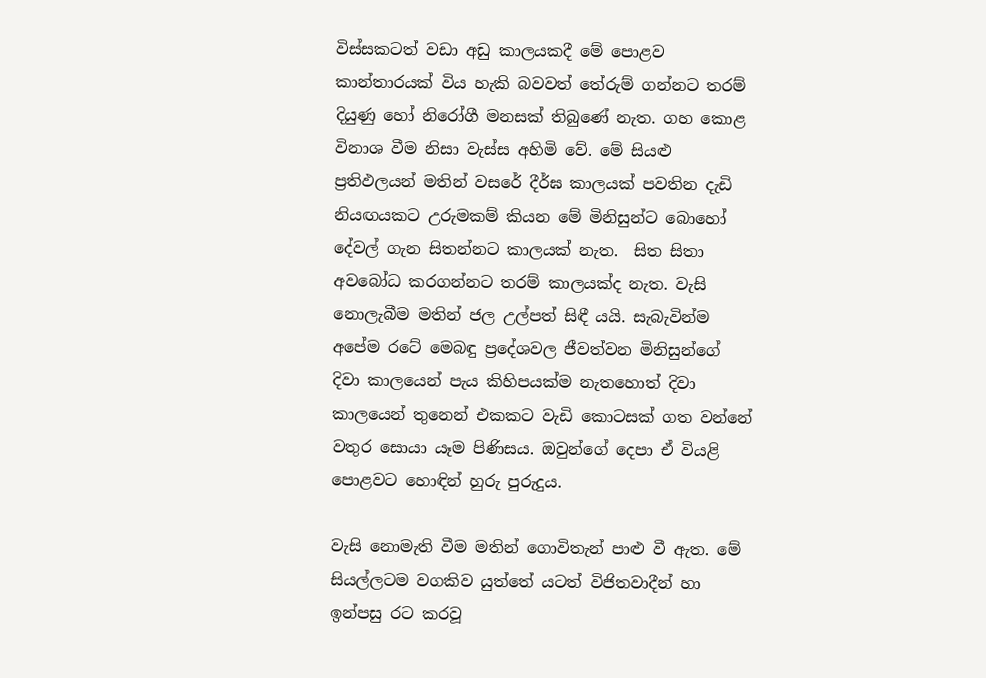විස්සකටත් වඩා අඩු කාලයකදී මේ පොළව කාන්තාරයක් විය හැකි බවවත් තේරුම් ගන්නට තරම් දියුණු හෝ නිරෝගී මනසක් තිබුණේ නැත. ගහ කොළ විනාශ වීම නිසා වැස්ස අහිමි වේ. මේ සියළු ප්‍රතිඵලයන් මතින් වසරේ දීර්ඝ කාලයක් පවතින දැඩි නියඟයකට උරුමකම් කියන මේ මිනිසුන්ට බොහෝ දේවල් ගැන සිතන්නට කාලයක් නැත.  සිත සිතා අවබෝධ කරගන්නට තරම් කාලයක්ද නැත. වැසි නොලැබීම මතින් ජල උල්පත් සිඳී යයි. සැබැවින්ම අපේම රටේ මෙබඳු ප්‍රදේශවල ජීවත්වන මිනිසුන්ගේ දිවා කාලයෙන් පැය කිහිපයක්ම නැතහොත් දිවා කාලයෙන් තුනෙන් එකකට වැඩි කොටසක් ගත වන්නේ වතුර සොයා යෑම පිණිසය. ඔවුන්ගේ දෙපා ඒ වියළි පොළවට හොඳින් හුරු පුරුදුය.

වැසි නොමැති වීම මතින් ගොවිතැන් පාළු වී ඇත. මේ සියල්ලටම වගකිව යුත්තේ යටත් විජිතවාදීන් හා ඉන්පසු රට කරවූ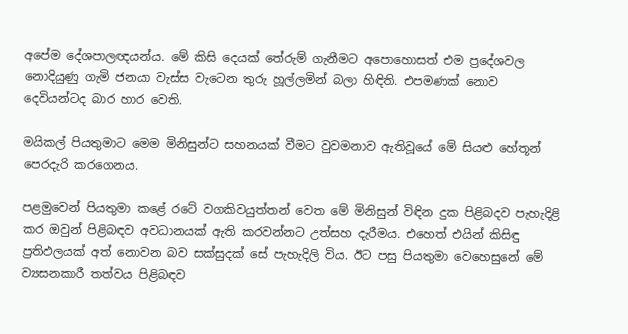අපේම දේශපාලඥයන්ය. මේ කිසි දෙයක් තේරුම් ගැනීමට අපොහොසත් එම ප්‍රදේශවල නොදියුණු ගැමි ජනයා වැස්ස වැටෙන තුරු හූල්ලමින් බලා හිඳිති. එපමණක් නොව දෙවියන්ටද බාර හාර වෙති.

මයිකල් පියතුමාට මෙම මිනිසුන්ට සහනයක් වීමට වුවමනාව ඇතිවූයේ මේ සියළු හේතූන් පෙරදැරි කරගෙනය.

පළමුවෙන් පියතුමා කළේ රටේ වගකිවයුත්තන් වෙත මේ මිනිසුන් විඳින දුක පිළිබදව පැහැදිළි කර ඔවුන් පිළිබඳව අවධානයක් ඇති කරවන්නට උත්සහ දැරීමය. එහෙත් එයින් කිසිඳු ප්‍රතිඵලයක් අත් නොවන බව සක්සුදක් සේ පැහැදිලි විය. ඊට පසු පියතුමා වෙහෙසුනේ මේ ව්‍යසනකාරී තත්වය පිළිබඳව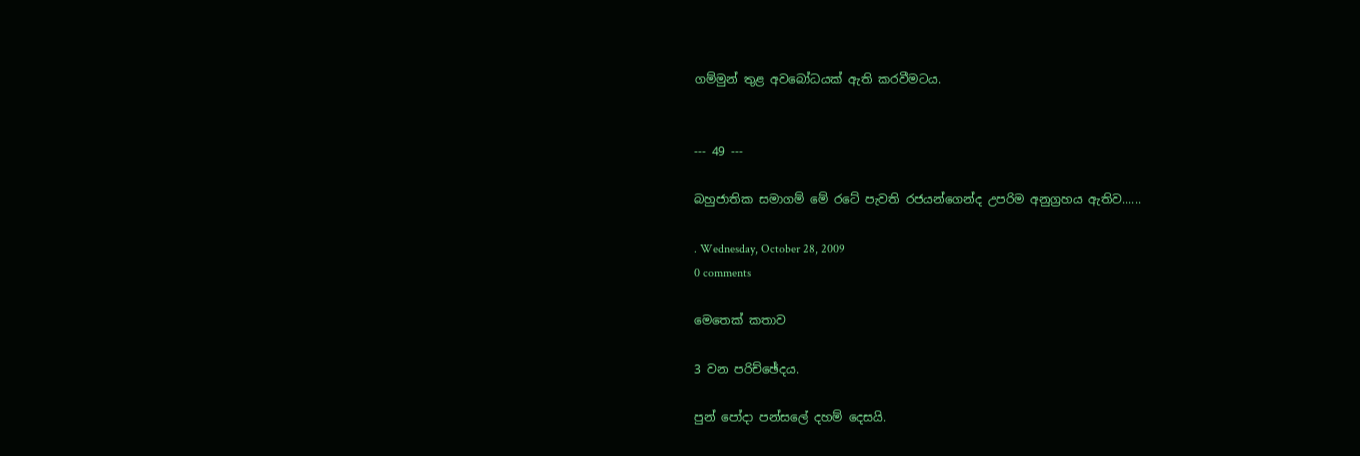ගම්මුන් තුළ අවබෝධයක් ඇති කරවීමටය.


--- 49 ---

බහුජාතික සමාගම් මේ රටේ පැවති රජයන්ගෙන්ද උපරිම අනුග්‍රහය ඇතිව......

. Wednesday, October 28, 2009
0 comments

මෙතෙක් කතාව

3 වන පරිච්ඡේදය.

පුන් පෝදා පන්සලේ දහම් දෙසයි.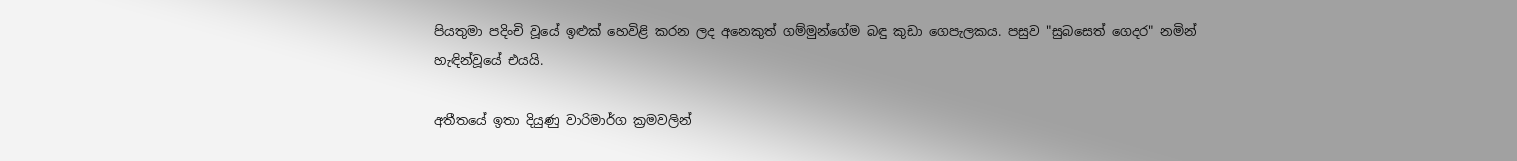පියතුමා පදිංචි වූයේ ඉළුක් හෙවිළි කරන ලද අනෙකුත් ගම්මුන්ගේම බඳු කුඩා ගෙපැලකය. පසුව "සුබසෙත් ගෙදර" නමින් හැඳින්වූයේ එයයි.

අතීතයේ ඉතා දියුණු වාරිමාර්ග ක්‍රමවලින්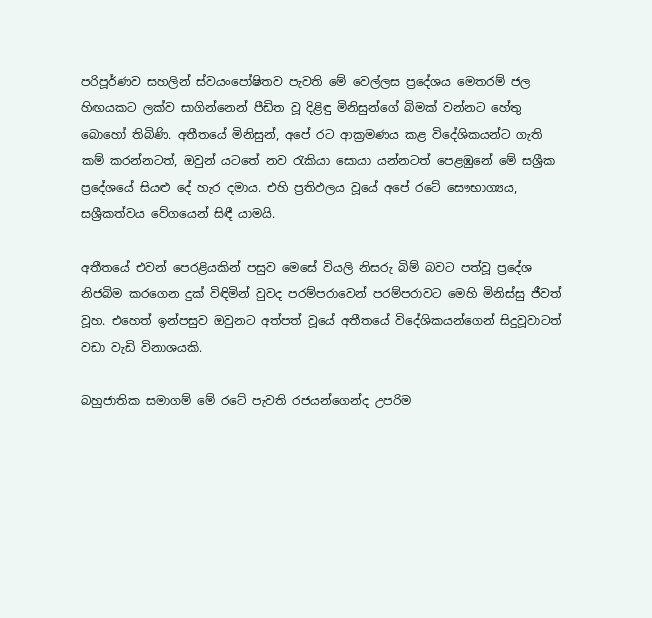පරිපූර්ණව සහලින් ස්වයංපෝෂිතව පැවති මේ වෙල්ලස ප්‍රදේශය මෙතරම් ජල හිඟයකට ලක්ව සාගින්නෙන් පීඩිත වූ දිළිඳු මිනිසුන්ගේ බිමක් වන්නට හේතු බොහෝ තිබිණි. අතීතයේ මිනිසුන්, අපේ රට ආක්‍රමණය කළ විදේශිකයන්ට ගැති කම් කරන්නටත්, ඔවුන් යටතේ නව රැකියා සොයා යන්නටත් පෙළඹුනේ මේ සශ්‍රීක ප්‍රදේශයේ සියළු දේ හැර දමාය. එහි ප්‍රතිඵලය වූයේ අපේ රටේ සෞභාග්‍යය, සශ්‍රීකත්වය වේගයෙන් සිඳී යාමයි.

අතීතයේ එවන් පෙරළියකින් පසුව මෙසේ වියලි නිසරු බිම් බවට පත්වූ ප්‍රදේශ නිජබිම කරගෙන දුක් විඳිමින් වුවද පරම්පරාවෙන් පරම්පරාවට මෙහි මිනිස්සු ජීවත් වූහ. එහෙත් ඉන්පසුව ඔවුනට අත්පත් වූයේ අතීතයේ විදේශිකයන්ගෙන් සිදුවූවාටත් වඩා වැඩි විනාශයකි.

බහුජාතික සමාගම් මේ රටේ පැවති රජයන්ගෙන්ද උපරිම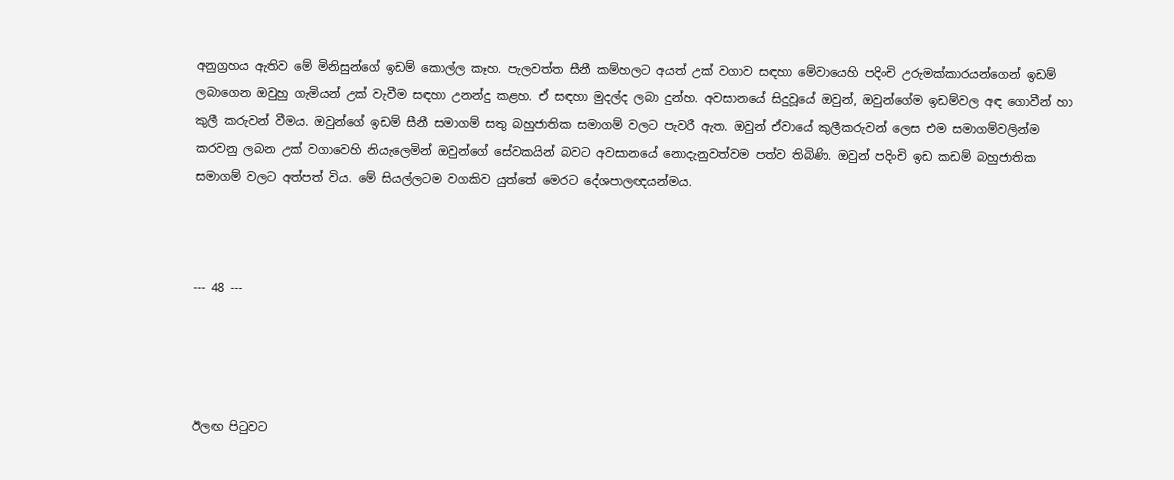අනුග්‍රහය ඇතිව මේ මිනිසුන්ගේ ඉඩම් කොල්ල කෑහ. පැලවත්ත සීනී කම්හලට අයත් උක් වගාව සඳහා මේවායෙහි පදිංචි උරුමක්කාරයන්ගෙන් ඉඩම් ලබාගෙන ඔවුහු ගැමියන් උක් වැවීම සඳහා උනන්දු කළහ. ඒ සඳහා මුදල්ද ලබා දුන්හ. අවසානයේ සිදුවූයේ ඔවුන්, ඔවුන්ගේම ඉඩම්වල අඳ ගොවීන් හා කුලී කරුවන් වීමය. ඔවුන්ගේ ඉඩම් සීනී සමාගම් සතු බහුජාතික සමාගම් වලට පැවරී ඇත. ඔවුන් ඒවායේ කුලීකරුවන් ලෙස එම සමාගම්වලින්ම කරවනු ලබන උක් වගාවෙහි නියැලෙමින් ඔවුන්ගේ සේවකයින් බවට අවසානයේ නොදැනුවත්වම පත්ව තිබිණි. ඔවුන් පදිංචි ඉඩ කඩම් බහුජාතික සමාගම් වලට අත්පත් විය. මේ සියල්ලටම වගකිව යුත්තේ මෙරට දේශපාලඥයන්මය.



--- 48 ---




ඊලඟ පිටුවට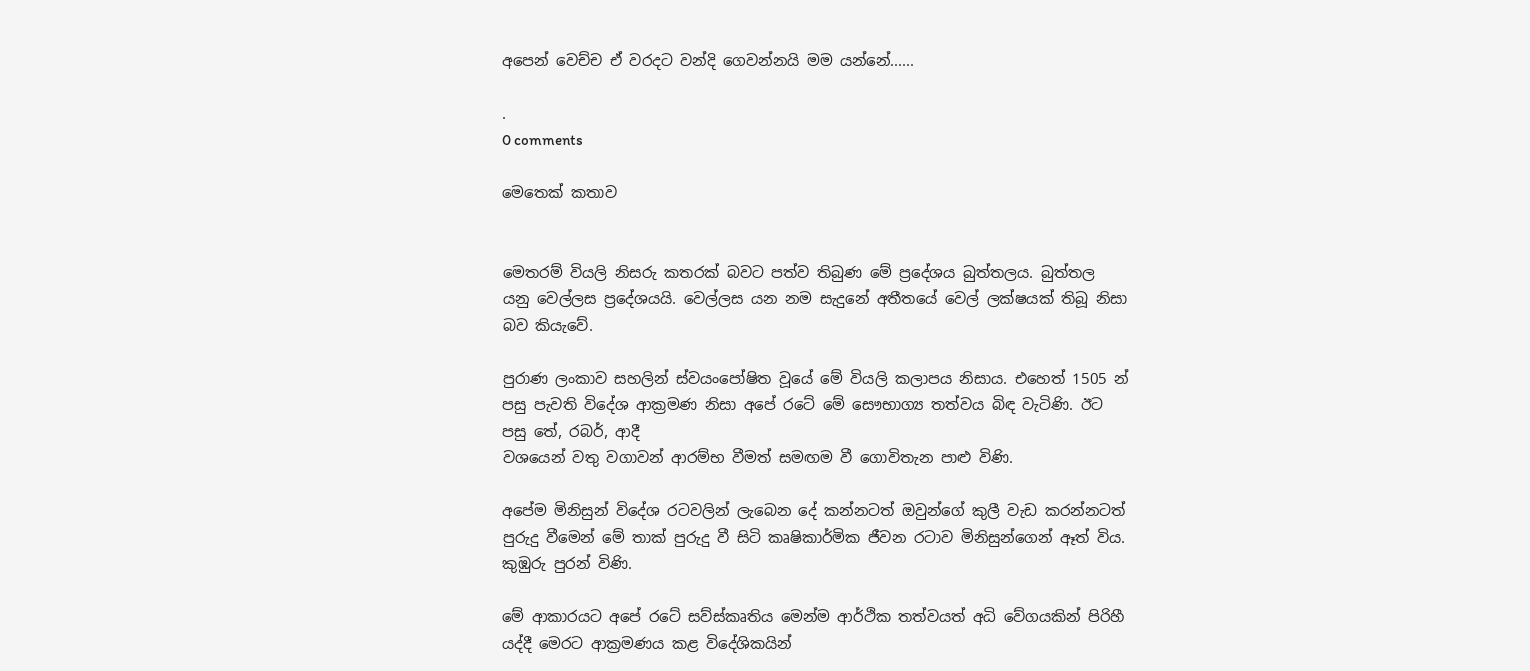අපෙන් වෙච්ච ඒ වරදට වන්දි ගෙවන්නයි මම යන්නේ......

.
0 comments

මෙතෙක් කතාව


මෙතරම් වියලි නිසරු කතරක් බවට පත්ව තිබුණ මේ ප්‍රදේශය බුත්තලය. බුත්තල යනු වෙල්ලස ප්‍රදේශයයි. වෙල්ලස යන නම සැදුනේ අතීතයේ වෙල් ලක්ෂයක් තිබූ නිසා බව කියැවේ.

පුරාණ ලංකාව සහලින් ස්වයංපෝෂිත වූයේ මේ වියලි කලාපය නිසාය. එහෙත් 1505 න් පසු පැවති විදේශ ආක්‍රමණ නිසා අපේ රටේ මේ සෞභාග්‍ය තත්වය බිඳ වැටිණි. ඊට පසු තේ, රබර්, ආදී
වශයෙන් වතු වගාවන් ආරම්භ වීමත් සමඟම වී ගොවිතැන පාළු විණි.

අපේම මිනිසුන් විදේශ රටවලින් ලැබෙන දේ කන්නටත් ඔවුන්ගේ කුලී වැඩ කරන්නටත් පුරුදු වීමෙන් මේ තාක් පුරුදු වී සිටි කෘෂිකාර්මික ජීවන රටාව මිනිසුන්ගෙන් ඈත් විය. කුඹුරු පුරන් විණි.

මේ ආකාරයට අපේ රටේ සව්ස්කෘතිය මෙන්ම ආර්ථික තත්වයත් අධි වේගයකින් පිරිහී යද්දී මෙරට ආක්‍රමණය කළ විදේශිකයින්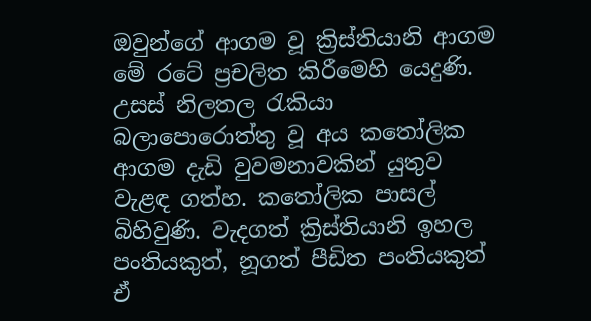ඔවුන්ගේ ආගම වූ ක්‍රිස්තියානි ආගම මේ රටේ ප්‍රචලිත කිරීමෙහි යෙදුණි. උසස් නිලතල රැකියා බලාපොරොත්තු වූ අය කතෝලික ආගම දැඩි වුවමනාවකින් යුතුව වැළඳ ගත්හ. කතෝලික පාසල් බිහිවුණි. වැදගත් ක්‍රිස්තියානි ඉහල පංතියකුත්, නූගත් පීඩිත පංතියකුත් ඒ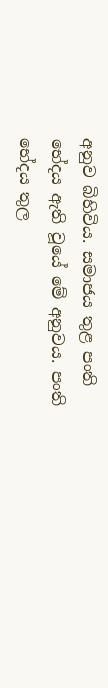අනුව බිහිවිය. සමාජය තුළ පංති භේදය ඇති වූයේ මේ අනුවය. පංති භේදය තුල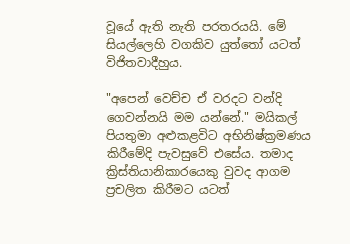වූයේ ඇති නැති පරතරයයි. මේ සියල්ලෙහි වගකිව යුත්තෝ යටත් විජිතවාදීහුය.

"අපෙන් වෙච්ච ඒ වරදට වන්දි ගෙවන්නයි මම යන්නේ." මයිකල් පියතුමා අළුකළවිට අභිනිෂ්ක්‍රමණය කිරීමේදි පැවසුවේ එසේය. තමාද ක්‍රිස්තියානිකාරයෙකු වුවද ආගම ප්‍රචලිත කිරීමට යටත්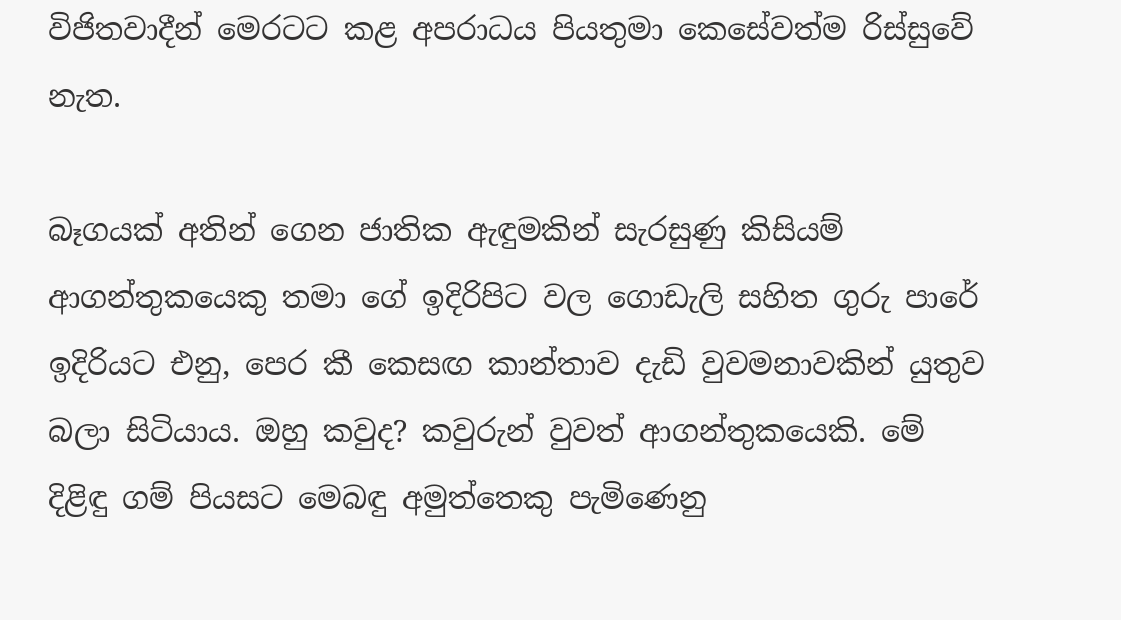විජිතවාදීන් මෙරටට කළ අපරාධය පියතුමා කෙසේවත්ම රිස්සුවේ නැත.

බෑගයක් අතින් ගෙන ජාතික ඇඳුමකින් සැරසුණු කිසියම් ආගන්තුකයෙකු තමා ගේ ඉදිරිපිට වල ගොඩැලි සහිත ගුරු පාරේ ඉදිරියට එනු, පෙර කී කෙසඟ කාන්තාව දැඩි වුවමනාවකින් යුතුව බලා සිටියාය. ඔහු කවුද? කවුරුන් වුවත් ආගන්තුකයෙකි. මේ දිළිඳු ගම් පියසට මෙබඳු අමුත්තෙකු පැමිණෙනු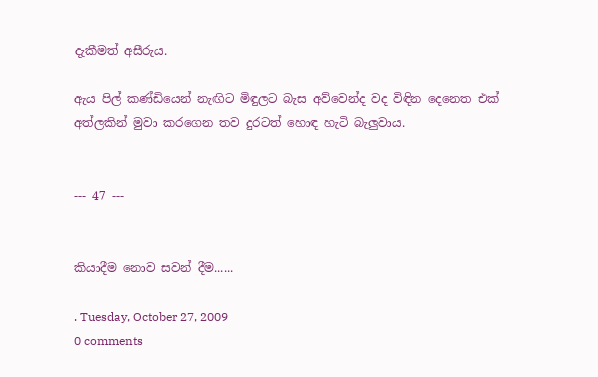දැකීමත් අසීරුය.

ඇය පිල් කණ්ඩියෙන් නැඟිට මිඳුලට බැස අව්වෙන්ද වද විඳින දෙනෙත එක් අත්ලකින් මුවා කරගෙන තව දුරටත් හොඳ හැටි බැලුවාය.


--- 47 ---


කියාදීම නොව සවන් දීම......

. Tuesday, October 27, 2009
0 comments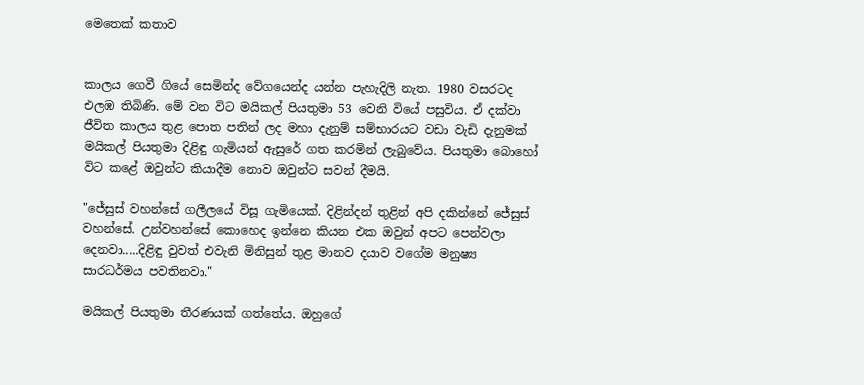මෙතෙක් කතාව


කාලය ගෙවී ගියේ සෙමින්ද වේගයෙන්ද යන්න පැහැදිලි නැත. 1980 වසරටද එලඹ තිබිණි. මේ වන විට මයිකල් පියතුමා 53 වෙනි වියේ පසුවිය. ඒ දක්වා ජීවිත කාලය තුළ පොත පතින් ලද මහා දැනුම් සම්භාරයට වඩා වැඩි දැනුමක් මයිකල් පියතුමා දිළිඳු ගැමියන් ඇසුරේ ගත කරමින් ලැබුවේය. පියතුමා බොහෝ විට කළේ ඔවුන්ට කියාදීම නොව ඔවුන්ට සවන් දීමයි.

"ජේසුස් වහන්සේ ගලීලයේ විසූ ගැමියෙක්. දිළින්දන් තුළින් අපි දකින්නේ ජේසුස් වහන්සේ. උන්වහන්සේ කොහෙද ඉන්නෙ කියන එක ඔවුන් අපට පෙන්වලා දෙනවා.....දිළිඳු වුවත් එවැනි මිනිසුන් තුළ මානව දයාව වගේම මනුෂ්‍ය සාරධර්මය පවතිනවා."

මයිකල් පියතුමා තීරණයක් ගත්තේය. ඔහුගේ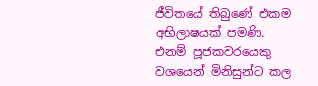ජීවිතයේ තිබුණේ එකම අභිලාෂයක් පමණි. එනම් පූජකවරයෙකු වශයෙන් මිනිසුන්ට කල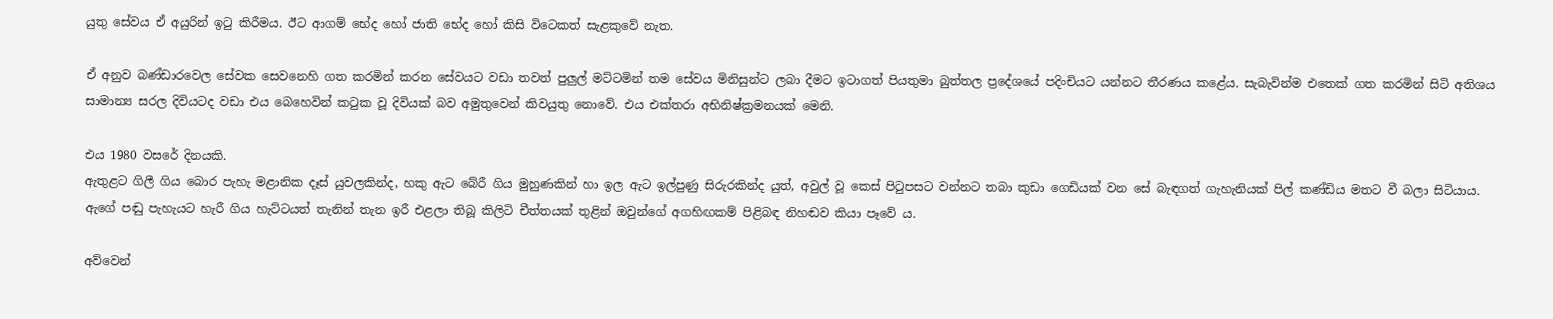යුතු සේවය ඒ අයුරින් ඉටු කිරීමය. ඊට ආගම් භේද හෝ ජාති භේද හෝ කිසි විටෙකත් සැළකුවේ නැත.

ඒ අනුව බණ්ඩාරවෙල සේවක සෙවනෙහි ගත කරමින් කරන සේවයට වඩා තවත් පුලුල් මට්ටමින් තම සේවය මිනිසුන්ට ලබා දීමට ඉටාගත් පියතුමා බුත්තල ප්‍රදේශයේ පදිංචියට යන්නට තීරණය කළේය. සැබැවින්ම එතෙක් ගත කරමින් සිටි අතිශය සාමාන්‍ය සරල දිවියටද වඩා එය බෙහෙවින් කටුක වූ දිවියක් බව අමුතුවෙන් කිවයුතු නොවේ. එය එක්තරා අභිනිෂ්ක්‍රමනයක් මෙනි.

එය 1980 වසරේ දිනයකි.
ඇතුළට ගිලී ගිය බොර පැහැ මළානික දෑස් යුවලකින්ද, හකු ඇට බේරී ගිය මුහුණකින් හා ඉල ඇට ඉල්පුණු සිරුරකින්ද යුත්, අවුල් වූ කෙස් පිටුපසට වන්නට තබා කුඩා ගෙඩියක් වන සේ බැඳගත් ගැහැනියක් පිල් කණ්ඩිය මතට වී බලා සිටියාය. ඇගේ පඬු පැහැයට හැරී ගිය හැට්ටයත් තැනින් තැන ඉරී එළලා තිබූ කිලිටි චීත්තයක් තුළින් ඔවුන්ගේ අගහිඟකම් පිළිබඳ නිහඬව කියා පෑවේ ය.

අව්වෙන්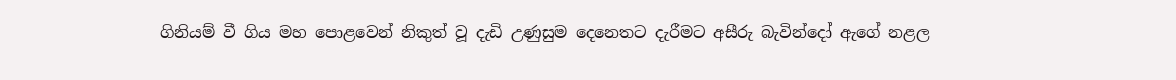ගිනියම් වී ගිය මහ පොළවෙන් නිකුත් වූ දැඩි උණුසුම දෙනෙතට දැරීමට අසීරු බැවින්දෝ ඇගේ නළල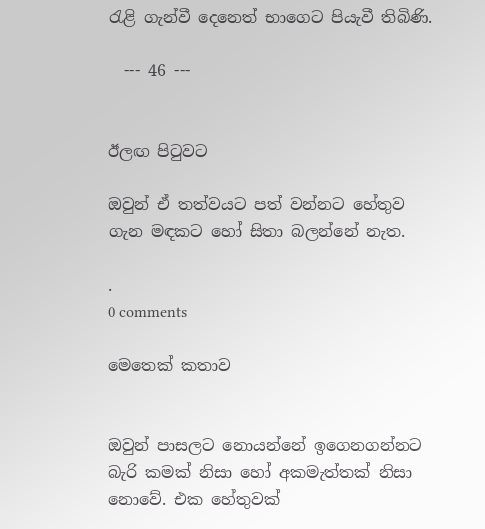රැළි ගැන්වී දෙනෙත් භාගෙට පියැවී තිබිණි.

  --- 46 ---


ඊලඟ පිටුවට

ඔවුන් ඒ තත්වයට පත් වන්නට හේතුව ගැන මඳකට හෝ සිතා බලන්නේ නැත.

.
0 comments

මෙතෙක් කතාව


ඔවුන් පාසලට නොයන්නේ ඉගෙනගන්නට බැරි කමක් නිසා හෝ අකමැත්තක් නිසා නොවේ. එක හේතුවක්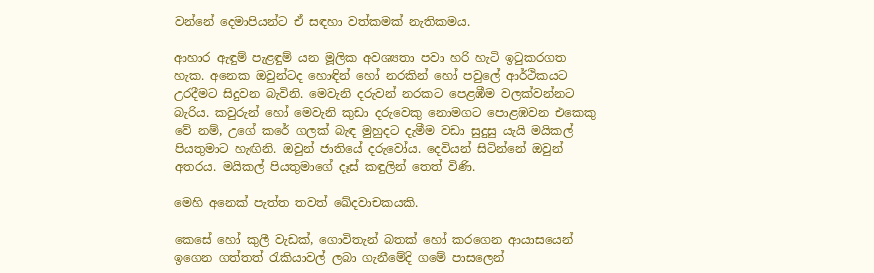වන්නේ දෙමාපියන්ට ඒ සඳහා වත්කමක් නැතිකමය.

ආහාර ඇඳුම් පැළඳුම් යන මූලික අවශ්‍යතා පවා හරි හැටි ඉටුකරගත හැක. අනෙක ඔවුන්ටද හොඳින් හෝ නරකින් හෝ පවුලේ ආර්ථිකයට උරදීමට සිදුවන බැවිනි. මෙවැනි දරුවන් නරකට පෙළඹීම වලක්වන්නට බැරිය. කවුරුන් හෝ මෙවැනි කුඩා දරුවෙකු නොමගට පොළඹවන එකෙකු වේ නම්, උගේ කරේ ගලක් බැඳ මුහුදට දැමීම වඩා සුදුසු යැයි මයිකල් පියතුමාට හැඟිනි. ඔවුන් ජාතියේ දරුවෝය. දෙවියන් සිටින්නේ ඔවුන් අතරය. මයිකල් පියතුමාගේ දෑස් කඳුලින් තෙත් විණි.

මෙහි අනෙක් පැත්ත තවත් ඛේදවාචකයකි.

කෙසේ හෝ කුලී වැඩක්, ගොවිතැන් බතක් හෝ කරගෙන ආයාසයෙන් ඉගෙන ගත්තත් රැකියාවල් ලබා ගැනීමේදි ගමේ පාසලෙන්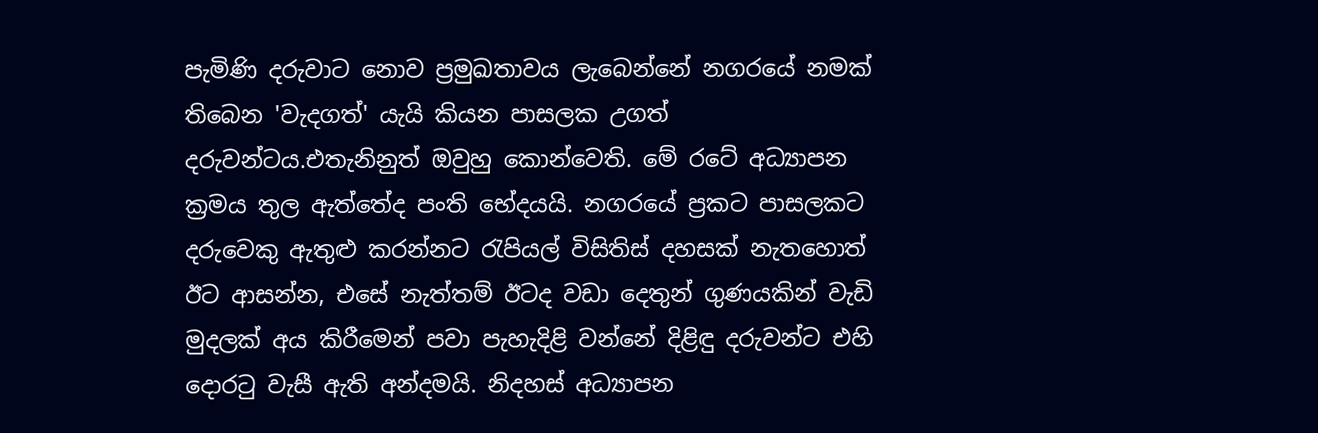පැමිණි දරුවාට නොව ප්‍රමුඛතාවය ලැබෙන්නේ නගරයේ නමක් තිබෙන 'වැදගත්' යැයි කියන පාසලක උගත් දරුවන්ටය.එතැනිනුත් ඔවුහු කොන්වෙති. මේ රටේ අධ්‍යාපන ක්‍රමය තුල ඇත්තේද පංති භේදයයි. නගරයේ ප්‍රකට පාසලකට දරුවෙකු ඇතුළු කරන්නට රැපියල් විසිතිස් දහසක් නැතහොත් ඊට ආසන්න, එසේ නැත්තම් ඊටද වඩා දෙතුන් ගුණයකින් වැඩි මුදලක් අය කිරීමෙන් පවා පැහැදිළි වන්නේ දිළිඳු දරුවන්ට එහි දොරටු වැසී ඇති අන්දමයි. නිදහස් අධ්‍යාපන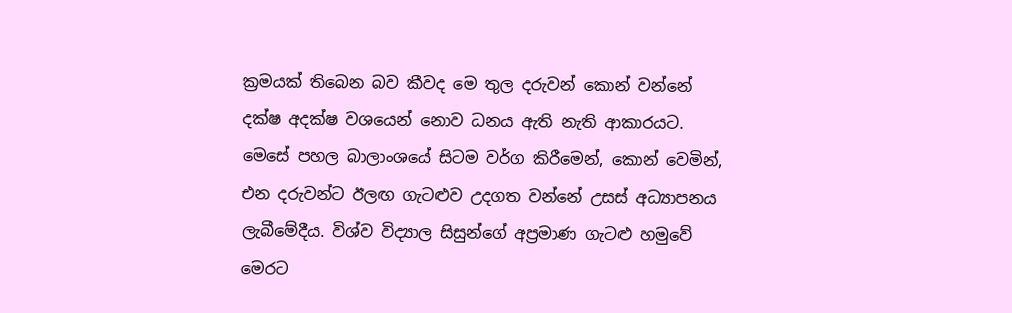ක්‍රමයක් තිබෙන බව කීවද මෙ තුල දරුවන් කොන් වන්නේ දක්ෂ අදක්ෂ වශයෙන් නොව ධනය ඇති නැති ආකාරයට.  මෙසේ පහල බාලාංශයේ සිටම වර්ග කිරීමෙන්, කොන් වෙමින්, එන දරුවන්ට ඊලඟ ගැටළුව උදගත වන්නේ උසස් අධ්‍යාපනය ලැබීමේදීය. විශ්ව විද්‍යාල සිසුන්ගේ අප්‍රමාණ ගැටළු හමුවේ මෙරට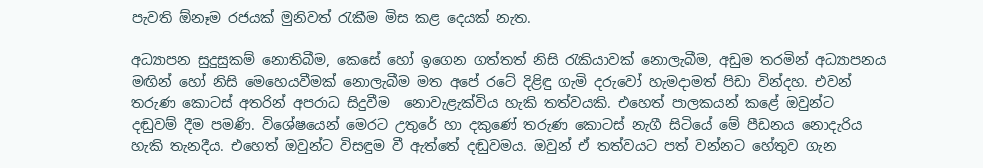පැවති ඕනෑම රජයක් මුනිවත් රැකීම මිස කළ දෙයක් නැත.

අධ්‍යාපන සුදුසුකම් නොතිබීම, කෙසේ හෝ ඉගෙන ගත්තත් නිසි රැකියාවක් නොලැබීම, අඩුම තරමින් අධ්‍යාපනය මඟින් හෝ නිසි මෙහෙයවීමක් නොලැබීම මත අපේ රටේ දිළිඳු ගැමි දරුවෝ හැමදාමත් පිඩා වින්දහ. එවන් තරුණ කොටස් අතරින් අපරාධ සිදුවීම  නොවැළැක්විය හැකි තත්වයකි. එහෙත් පාලකයන් කළේ ඔවුන්ට දඬුවම් දීම පමණි. විශේෂයෙන් මෙරට උතුරේ හා දකුණේ තරුණ කොටස් නැගී සිටියේ මේ පීඩනය නොදැරිය හැකි තැනදීය. එහෙත් ඔවුන්ට විසඳුම වී ඇත්තේ දඬුවමය. ඔවුන් ඒ තත්වයට පත් වන්නට හේතුව ගැන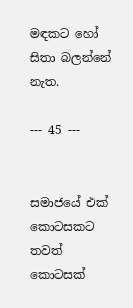මඳකට හෝ සිතා බලන්නේ නැත.

--- 45 ---


සමාජයේ එක් කොටසකට තවත් කොටසක්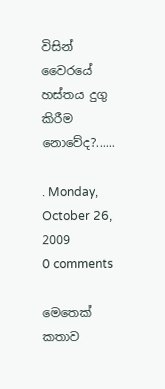විසින් වෛරයේ හස්තය දුගු කිරීම නොවේද?......

. Monday, October 26, 2009
0 comments

මෙතෙක් කතාව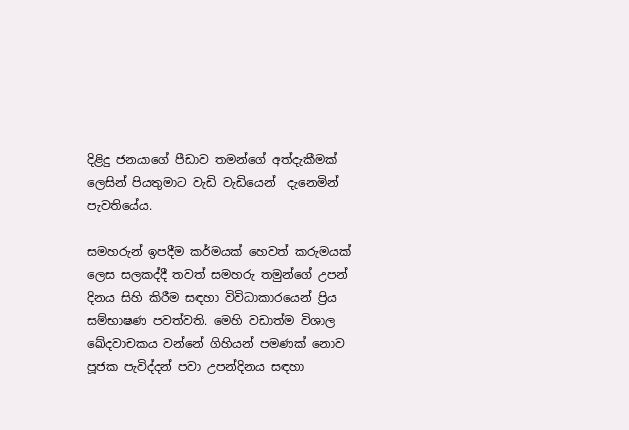දිළිදු ජනයාගේ පීඩාව තමන්ගේ අත්දැකීමක් ලෙසින් පියතුමාට වැඩි වැඩියෙන්  දැනෙමින් පැවතියේය.

සමහරුන් ඉපදීම කර්මයක් හෙවත් කරුමයක් ලෙස සලකද්දී තවත් සමහරු තමුන්ගේ උපන් දිනය සිහි කිරීම සඳහා විවිධාකාරයෙන් ප්‍රිය සම්භාෂණ පවත්වති. මෙහි වඩාත්ම විශාල ඛේදවාචකය වන්නේ ගිහියන් පමණක් නොව පූජක පැවිද්දන් පවා උපන්දිනය සඳහා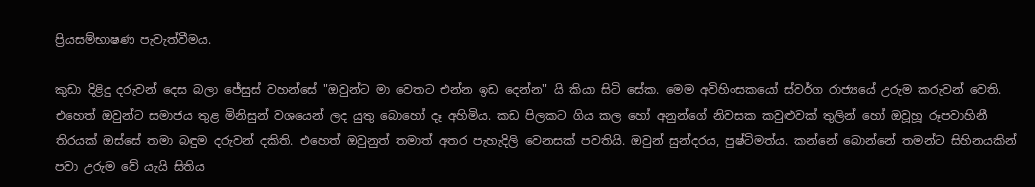ප්‍රියසම්භාෂණ පැවැත්වීමය.

කුඩා දිළිදු දරුවන් දෙස බලා ජේසුස් වහන්සේ "ඔවුන්ට මා වෙතට එන්න ඉඩ දෙන්න" යි කියා සිටි සේක. මෙම අවිහිංසකයෝ ස්වර්ග රාජ්‍යයේ උරුම කරුවන් වෙති. එහෙත් ඔවුන්ට සමාජය තුළ මිනිසුන් වශයෙන් ලද යුතු බොහෝ දෑ අහිමිය. කඩ පිලකට ගිය කල හෝ අනුන්ගේ නිවසක කවුළුවක් තුලින් හෝ ඔවූහූ රූපවාහිනී තිරයක් ඔස්සේ තමා බඳුම දරුවන් දකිති. එහෙත් ඔවුනුත් තමාත් අතර පැහැදිලි වෙනසක් පවතියි. ඔවුන් සුන්දරය, පුෂ්ටිමත්ය. කන්නේ බොන්නේ තමන්ට සිහිනයකින් පවා උරුම වේ යැයි සිතිය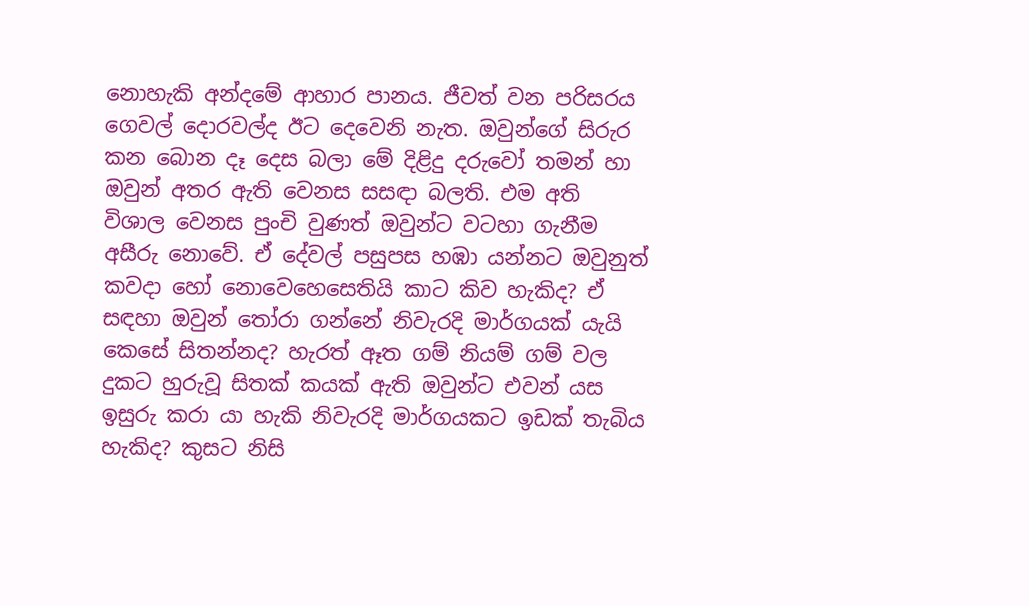නොහැකි අන්දමේ ආහාර පානය. ජීවත් වන පරිසරය ගෙවල් දොරවල්ද ඊට දෙවෙනි නැත. ඔවුන්ගේ සිරුර කන බොන දෑ දෙස බලා මේ දිළිදු දරුවෝ තමන් හා ඔවුන් අතර ඇති වෙනස සසඳා බලති. එම අති විශාල වෙනස පුංචි වුණත් ඔවුන්ට වටහා ගැනීම අසීරු නොවේ. ඒ දේවල් පසුපස හඹා යන්නට ඔවුනුත් කවදා හෝ නොවෙහෙසෙතියි කාට කිව හැකිද? ඒ සඳහා ඔවුන් තෝරා ගන්නේ නිවැරදි මාර්ගයක් යැයි කෙසේ සිතන්නද? හැරත් ඈත ගම් නියම් ගම් වල දුකට හුරුවූ සිතක් කයක් ඇති ඔවුන්ට එවන් යස ඉසුරු කරා යා හැකි නිවැරදි මාර්ගයකට ඉඩක් තැබිය හැකිද? කුසට නිසි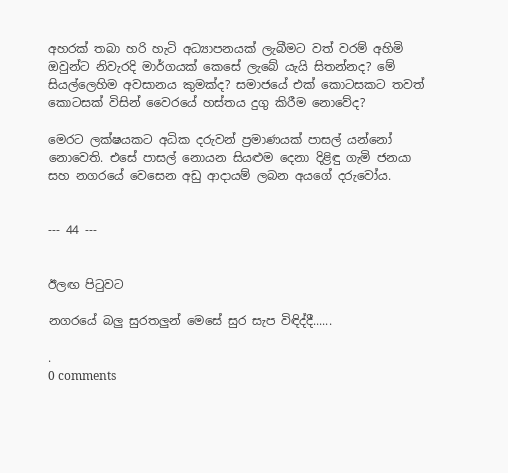අහරක් තබා හරි හැටි අධ්‍යාපනයක් ලැබීමට වත් වරම් අහිමි ඔවුන්ට නිවැරදි මාර්ගයක් කෙසේ ලැබේ යැයි සිතන්නද? මේ සියල්ලෙහිම අවසානය කුමක්ද? සමාජයේ එක් කොටසකට තවත් කොටසක් විසින් වෛරයේ හස්තය දුගු කිරීම නොවේද?

මෙරට ලක්ෂයකට අධික දරුවන් ප්‍රමාණයක් පාසල් යන්නෝ නොවෙති. එසේ පාසල් නොයන සියළුම දෙනා දිළිඳු ගැමි ජනයා සහ නගරයේ වෙසෙන අඩු ආදායම් ලබන අයගේ දරුවෝය.


--- 44 ---


ඊලඟ පිටුවට

නගරයේ බලු සුරතලුන් මෙසේ සුර සැප විඳිද්දී......

.
0 comments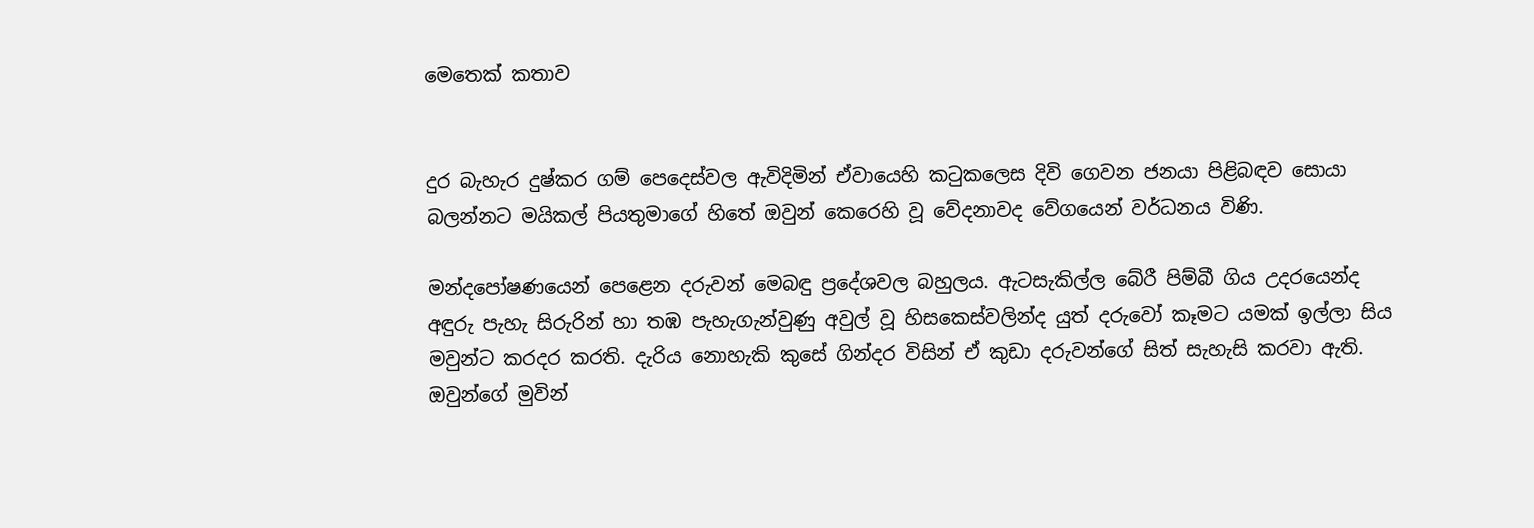මෙතෙක් කතාව


දුර බැහැර දුෂ්කර ගම් පෙදෙස්වල ඇවිදිමින් ඒවායෙහි කටුකලෙස දිවි ගෙවන ජනයා පිළිබඳව සොයා බලන්නට මයිකල් පියතුමාගේ හිතේ ඔවුන් කෙරෙහි වූ වේදනාවද වේගයෙන් වර්ධනය විණි.

මන්දපෝෂණයෙන් පෙළෙන දරුවන් මෙබඳු ප්‍රදේශවල බහුලය. ඇටසැකිල්ල බේරී පිම්බී ගිය උදරයෙන්ද අඳුරු පැහැ සිරුරින් හා තඹ පැහැගැන්වුණු අවුල් වූ හිසකෙස්වලින්ද යුත් දරුවෝ කෑමට යමක් ඉල්ලා සිය මවුන්ට කරදර කරති. දැරිය නොහැකි කුසේ ගින්දර විසින් ඒ කුඩා දරුවන්ගේ සිත් සැහැසි කරවා ඇති. ඔවුන්ගේ මුවින්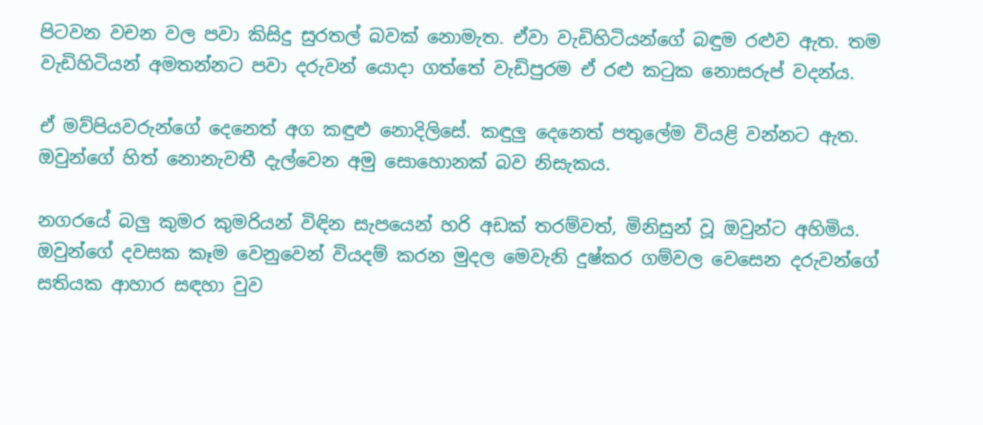පිටවන වචන වල පවා කිසිදු සුරතල් බවක් නොමැත. ඒවා වැඩිහිටියන්ගේ බඳුම රළුව ඇත. තම වැඩිහිටියන් අමතන්නට පවා දරුවන් යොදා ගත්තේ වැඩිපුරම ඒ රළු කටුක නොසරුප් වදන්ය.

ඒ මව්පියවරුන්ගේ දෙනෙත් අග කඳුළු නොදිලිසේ. කඳුලු දෙනෙත් පතුලේම වියළි වන්නට ඇත. ඔවුන්ගේ හිත් නොනැවතී දැල්වෙන අමු සොහොනක් බව නිසැකය.

නගරයේ බලු කුමර කුමරියන් විඳින සැපයෙන් හරි අඩක් තරම්වත්, මිනිසුන් වූ ඔවුන්ට අහිමිය. ඔවුන්ගේ දවසක කෑම වෙනුවෙන් වියදම් කරන මුදල මෙවැනි දුෂ්කර ගම්වල වෙසෙන දරුවන්ගේ සතියක ආහාර සඳහා වුව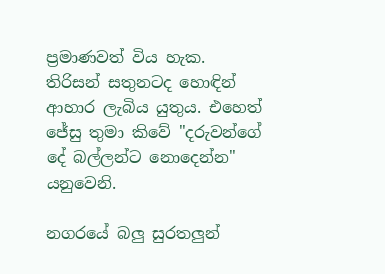ප්‍රමාණවත් විය හැක. තිරිසන් සතුනටද හොඳින් ආහාර ලැබිය යුතුය. එහෙත් ජේසු තුමා කිවේ "දරුවන්ගේ දේ බල්ලන්ට නොදෙන්න" යනුවෙනි.

නගරයේ බලු සුරතලුන්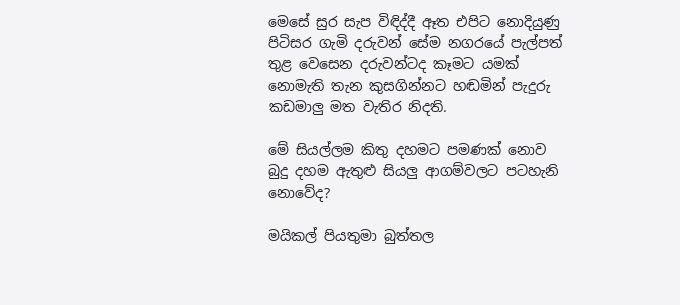මෙසේ සුර සැප විඳිද්දී ඈත එපිට නොදියුණු පිටිසර ගැමි දරුවන් සේම නගරයේ පැල්පත් තුළ වෙසෙන දරුවන්ටද කෑමට යමක් නොමැති තැන කුසගින්නට හඬමින් පැදුරු කඩමාලු මත වැතිර නිදති.

මේ සියල්ලම කිතු දහමට පමණක් නොව බුදු දහම ඇතුළු සියලු ආගම්වලට පටහැනි නොවේද?

මයිකල් පියතුමා බුත්තල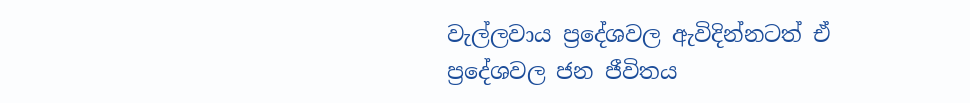වැල්ලවාය ප්‍රදේශවල ඇවිදින්නටත් ඒ ප්‍රදේශවල ජන ජීවිතය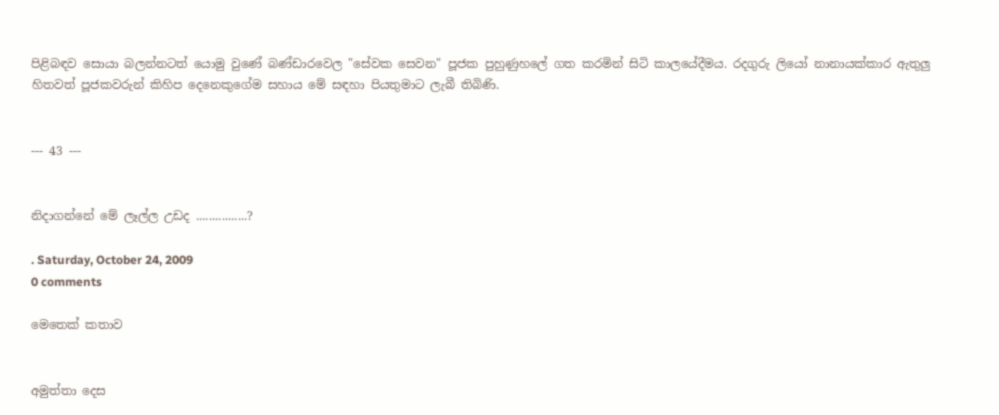පිළිබඳව සොයා බලන්නටත් යොමු වුණේ බණ්ඩාරවෙල "සේවක සෙවන" පූජක පුහුණුහලේ ගත කරමින් සිටි කාලයේදීමය. රදගුරු ලියෝ නානායක්කාර ඇතුලු හිතවත් පූජකවරුන් කිහිප දෙනෙකුගේම සහාය මේ සඳහා පියතුමාට ලැබී තිබිණි.


--- 43 ---


නිදාගන්නේ මේ ලෑල්ල උඩද ................?

. Saturday, October 24, 2009
0 comments

මෙතෙක් කතාව


අමුත්තා දෙස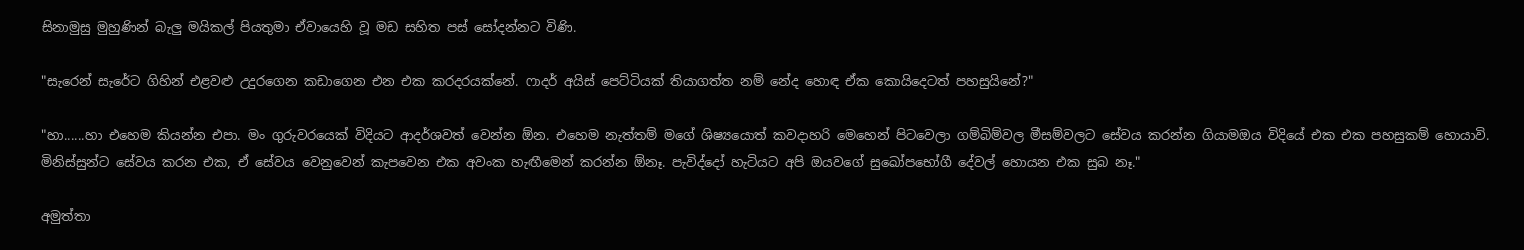සිනාමුසු මුහුණින් බැලු මයිකල් පියතුමා ඒවායෙහි වූ මඩ සහිත පස් සෝදන්නට විණි.

"සැරෙන් සැරේට ගිහින් එළවළු උදුරගෙන කඩාගෙන එන එක කරදරයක්නේ. ෆාදර් අයිස් පෙට්ටියක් තියාගත්ත නම් නේද හොඳ ඒක කොයිදෙටත් පහසුයිනේ?"

"හා......හා එහෙම කියන්න එපා. මං ගුරුවරයෙක් විදියට ආදර්ශවත් වෙන්න ඕන. එහෙම නැත්තම් මගේ ශිෂ්‍යයොත් කවදාහරි මෙහෙන් පිටවෙලා ගම්බිම්වල මීසම්වලට සේවය කරන්න ගියාමඔය විදියේ එක එක පහසුකම් හොයාවි. මිනිස්සුන්ට සේවය කරන එක, ඒ සේවය වෙනුවෙන් කැපවෙන එක අවංක හැඟීමෙන් කරන්න ඕනෑ. පැවිද්දෝ හැටියට අපි ඔයවගේ සුඛෝපභෝගී දේවල් හොයන එක සුබ නෑ."

අමුත්තා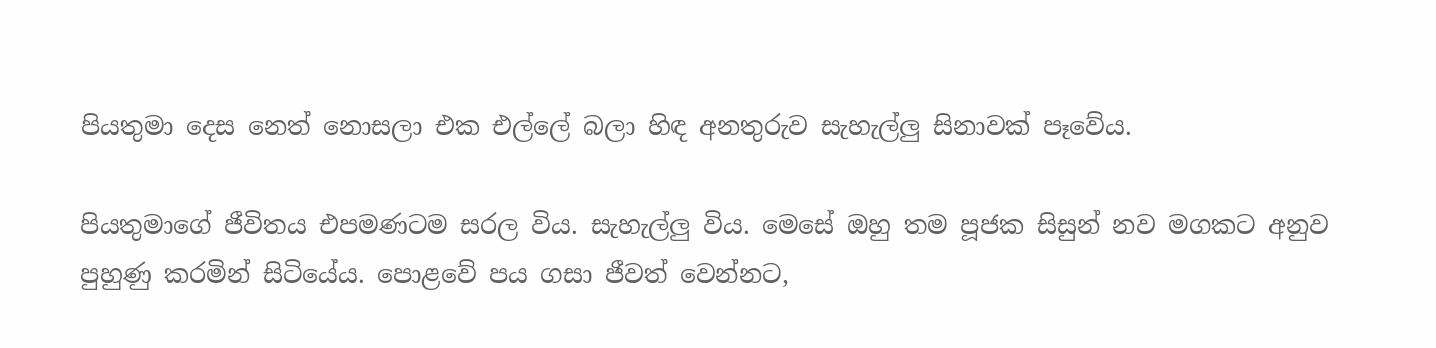පියතුමා දෙස නෙත් නොසලා එක එල්ලේ බලා හිඳ අනතුරුව සැහැල්ලු සිනාවක් පෑවේය.

පියතුමාගේ ජීවිතය එපමණටම සරල විය. සැහැල්ලු විය. මෙසේ ඔහු තම පූජක සිසුන් නව මගකට අනුව පුහුණු කරමින් සිටියේය. පොළවේ පය ගසා ජීවත් වෙන්නට,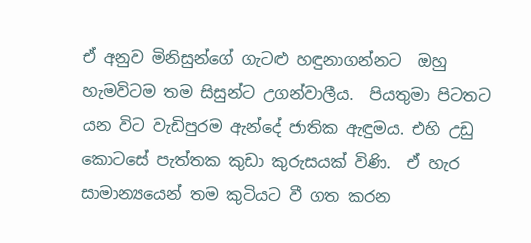ඒ අනුව මිනිසුන්ගේ ගැටළු හඳුනාගන්නට  ඔහු හැමවිටම තම සිසුන්ට උගන්වාලීය.  පියතුමා පිටතට යන විට වැඩිපුරම ඇන්දේ ජාතික ඇඳුමය. එහි උඩු කොටසේ පැත්තක කුඩා කුරුසයක් විණි.  ඒ හැර සාමාන්‍යයෙන් තම කුටියට වී ගත කරන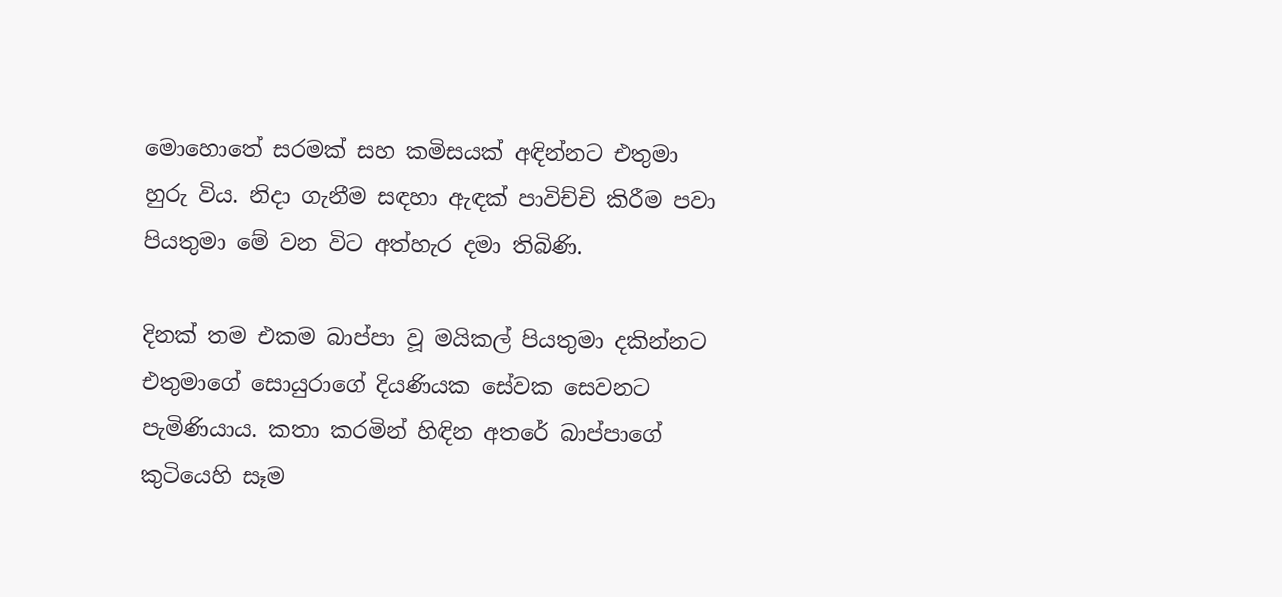මොහොතේ සරමක් සහ කමිසයක් අඳින්නට එතුමා හුරු විය. නිදා ගැනීම සඳහා ඇඳක් පාවිච්චි කිරීම පවා පියතුමා මේ වන විට අත්හැර දමා තිබිණි.

දිනක් තම එකම බාප්පා වූ මයිකල් පියතුමා දකින්නට එතුමාගේ සොයුරාගේ දියණියක සේවක සෙවනට පැමිණියාය. කතා කරමින් හිඳින අතරේ බාප්පාගේ කුටියෙහි සෑම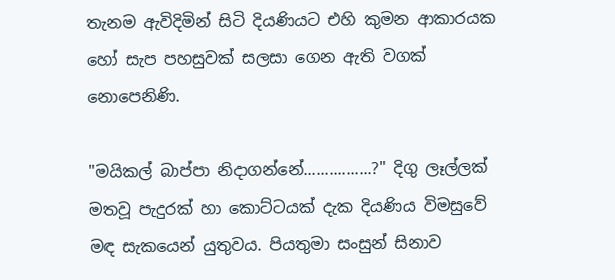තැනම ඇවිදිමින් සිටි දියණියට එහි කුමන ආකාරයක හෝ සැප පහසුවක් සලසා ගෙන ඇති වගක් නොපෙනිණි.

"මයිකල් බාප්පා නිදාගන්නේ................?" දිගු ලෑල්ලක් මතවූ පැදුරක් හා කොට්ටයක් දැක දියණිය විමසුවේ මඳ සැකයෙන් යුතුවය. පියතුමා සංසුන් සිනාව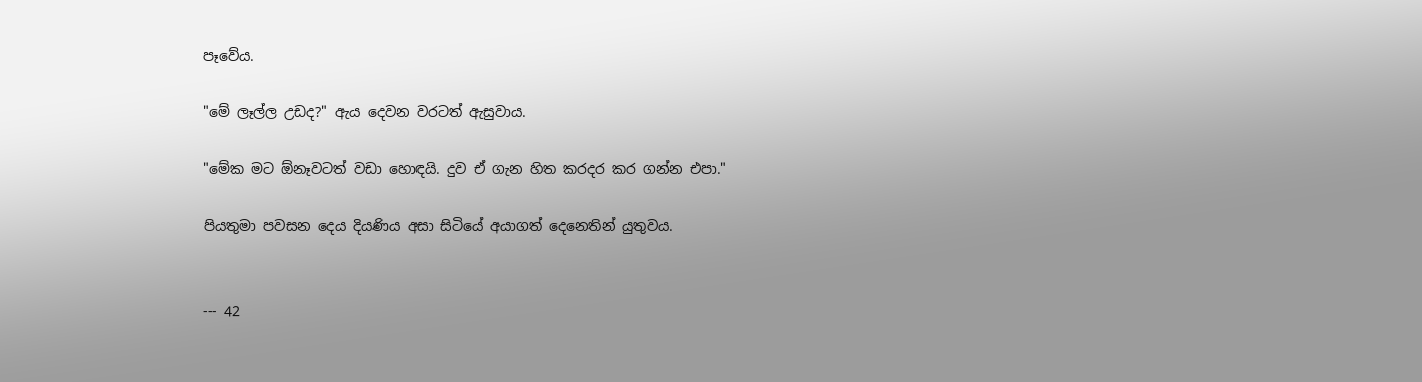පෑවේය.

"මේ ලෑල්ල උඩද?" ඇය දෙවන වරටත් ඇසුවාය.

"මේක මට ඕනෑවටත් වඩා හොඳයි. දුව ඒ ගැන හිත කරදර කර ගන්න එපා."

පියතුමා පවසන දෙය දියණිය අසා සිටියේ අයාගත් දෙනෙතින් යුතුවය.


--- 42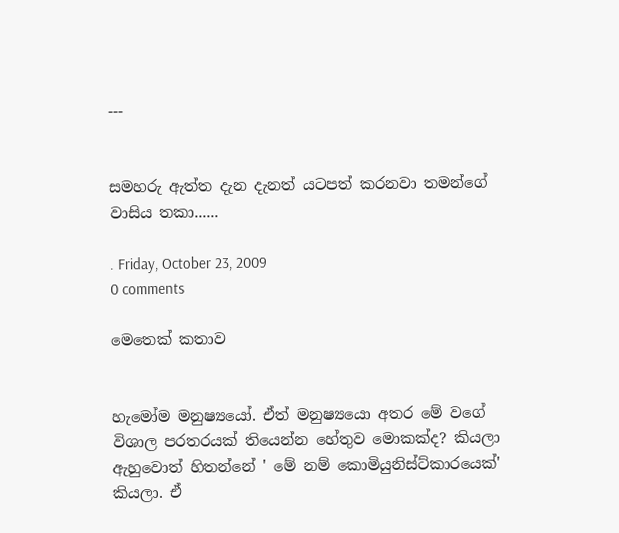---


සමහරු ඇත්ත දැන දැනත් යටපත් කරනවා තමන්ගේ වාසිය තකා......

. Friday, October 23, 2009
0 comments

මෙතෙක් කතාව


හැමෝම මනුෂ්‍යයෝ. ඒත් මනුෂ්‍යයො අතර මේ වගේ විශාල පරතරයක් තියෙන්න හේතුව මොකක්ද? කියලා ඇහුවොත් හිතන්නේ ' මේ නම් කොමියුනිස්ට්කාරයෙක්' කියලා. ඒ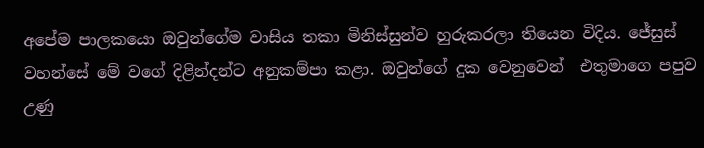අපේම පාලකයො ඔවුන්ගේම වාසිය තකා මිනිස්සුන්ව හුරුකරලා තියෙන විදිය. ජේසුස් වහන්සේ මේ වගේ දිළින්දන්ට අනුකම්පා කළා. ඔවුන්ගේ දුක වෙනුවෙන්  එතුමාගෙ පපුව උණු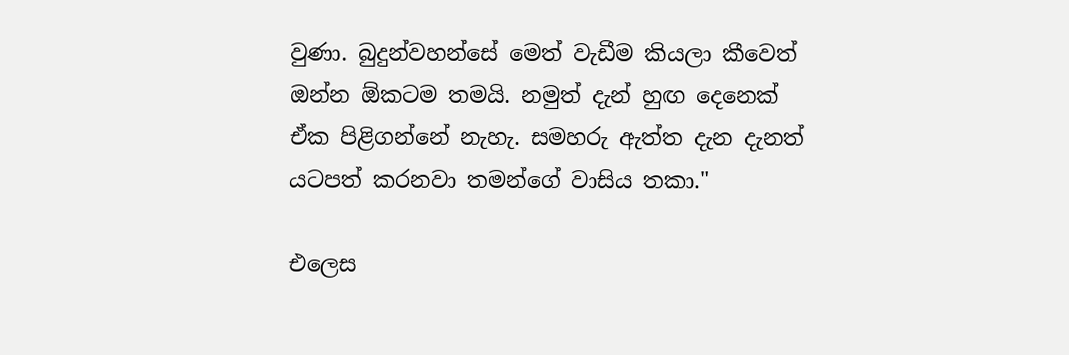වුණා. බුදුන්වහන්සේ මෙත් වැඩීම කියලා කීවෙත් ඔන්න ඕකටම තමයි. නමුත් දැන් හුඟ දෙනෙක් ඒක පිළිගන්නේ නැහැ. සමහරු ඇත්ත දැන දැනත් යටපත් කරනවා තමන්ගේ වාසිය තකා."

එලෙස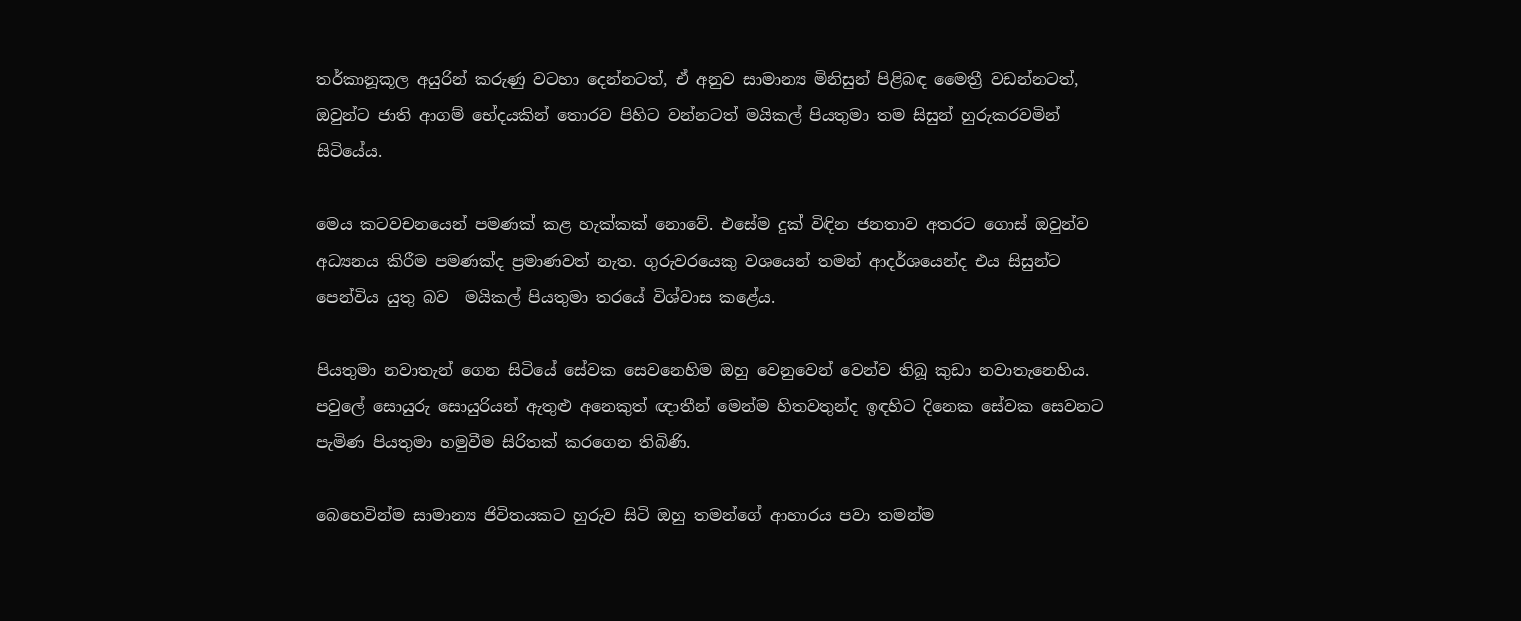තර්කානූකූල අයුරින් කරුණු වටහා දෙන්නටත්, ඒ අනුව සාමාන්‍ය මිනිසුන් පිළිබඳ මෛත්‍රී වඩන්නටත්, ඔවුන්ට ජාති ආගම් භේදයකින් තොරව පිහිට වන්නටත් මයිකල් පියතුමා තම සිසුන් හුරුකරවමින් සිටියේය.

මෙය කටවචනයෙන් පමණක් කළ හැක්කක් නොවේ. එසේම දුක් විඳින ජනතාව අතරට ගොස් ඔවුන්ව අධ්‍යනය කිරීම පමණක්ද ප්‍රමාණවත් නැත. ගුරුවරයෙකු වශයෙන් තමන් ආදර්ශයෙන්ද එය සිසුන්ට පෙන්විය යුතු බව  මයිකල් පියතුමා තරයේ විශ්වාස කළේය.

පියතුමා නවාතැන් ගෙන සිටියේ සේවක සෙවනෙහිම ඔහු වෙනුවෙන් වෙන්ව තිබූ කුඩා නවාතැනෙහිය. පවුලේ සොයුරු සොයුරියන් ඇතුළු අනෙකුත් ඥාතීන් මෙන්ම හිතවතුන්ද ඉඳහිට දිනෙක සේවක සෙවනට පැමිණ පියතුමා හමුවීම සිරිතක් කරගෙන තිබිණි.

බෙහෙවින්ම සාමාන්‍ය ජිවිතයකට හුරුව සිටි ඔහු තමන්ගේ ආහාරය පවා තමන්ම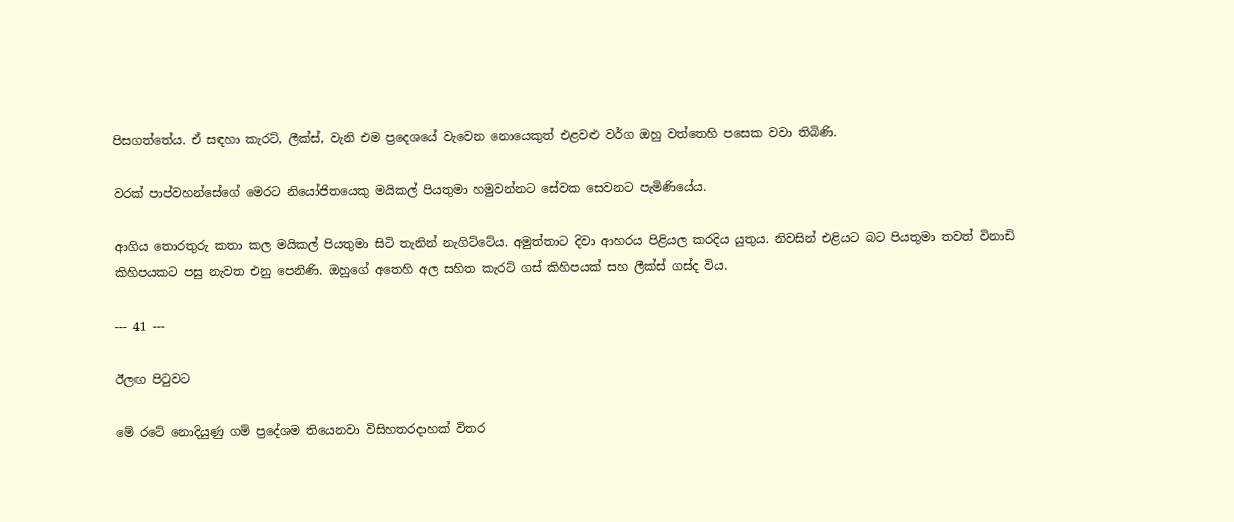පිසගත්තේය. ඒ සඳහා කැරට්, ලීක්ස්, වැනි එම ප්‍රදෙශයේ වැවෙන නොයෙකුත් එළවළු වර්ග ඔහු වත්තෙහි පසෙක වවා තිබිණි.

වරක් පාප්වහන්සේගේ මෙරට නියෝජිතයෙකු මයිකල් පියතුමා හමුවන්නට සේවක සෙවනට පැමිණියේය.

ආගිය තොරතුරු කතා කල මයිකල් පියතුමා සිටි තැනින් නැගිට්ටේය. අමුත්තාට දිවා ආහරය පිළියල කරදිය යුතුය. නිවසින් එළියට බට පියතුමා තවත් විනාඩි කිහිපයකට පසු නැවත එනු පෙනිණි. ඔහුගේ අතෙහි අල සහිත කැරට් ගස් කිහිපයක් සහ ලීක්ස් ගස්ද විය.

--- 41 ---

ඊලඟ පිටුවට

මේ රටේ නොදියුණු ගම් ප්‍රදේශම තියෙනවා විසිහතරදාහක් විතර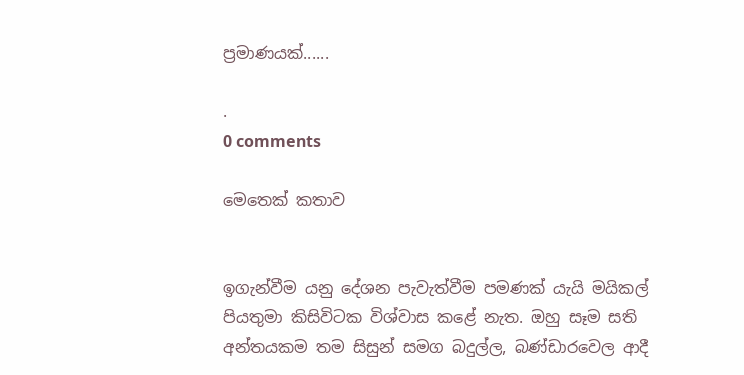ප්‍රමාණයක්......

.
0 comments

මෙතෙක් කතාව


ඉගැන්වීම යනු දේශන පැවැත්වීම පමණක් යැයි මයිකල් පියතුමා කිසිවිටක විශ්වාස කළේ නැත. ඔහු සෑම සති අන්තයකම තම සිසුන් සමග බදුල්ල, බණ්ඩාරවෙල ආදී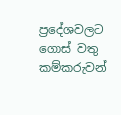ප්‍රදේශවලට ගොස් වතු කම්කරුවන්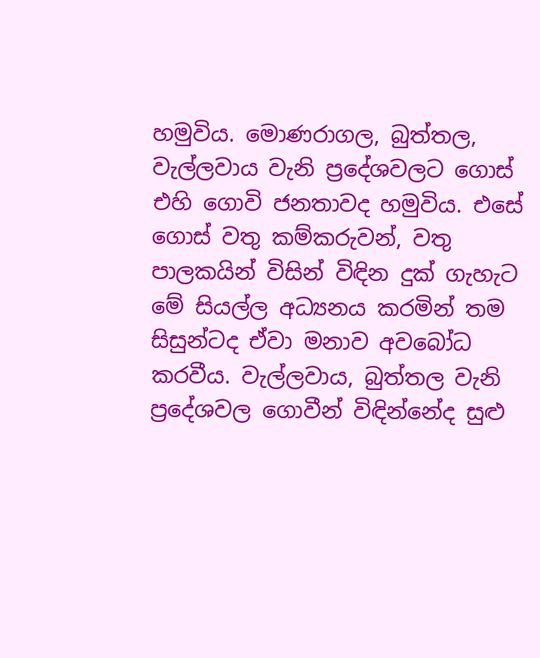හමුවිය. මොණරාගල, බුත්තල, වැල්ලවාය වැනි ප්‍රදේශවලට ගොස් එහි ගොවි ජනතාවද හමුවිය. එසේ ගොස් වතු කම්කරුවන්, වතු පාලකයින් විසින් විඳින දුක් ගැහැට මේ සියල්ල අධ්‍යනය කරමින් තම සිසුන්ටද ඒවා මනාව අවබෝධ කරවීය. වැල්ලවාය, බුත්තල වැනි ප්‍රදේශවල ගොවීන් විඳින්නේද සුළු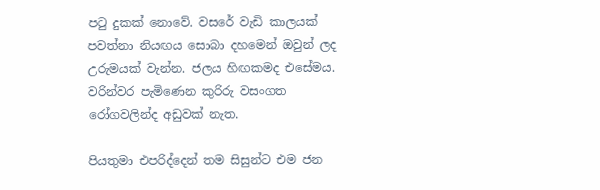පටු දුකක් නොවේ. වසරේ වැඩි කාලයක් පවත්නා නියඟය සොබා දහමෙන් ඔවුන් ලද උරුමයක් වැන්න. ජලය හිඟකමද එසේමය. වරින්වර පැමිණෙන කුරිරු වසංගත රෝගවලින්ද අඩුවක් නැත.

පියතුමා එපරිද්දෙන් තම සිසුන්ට එම ජන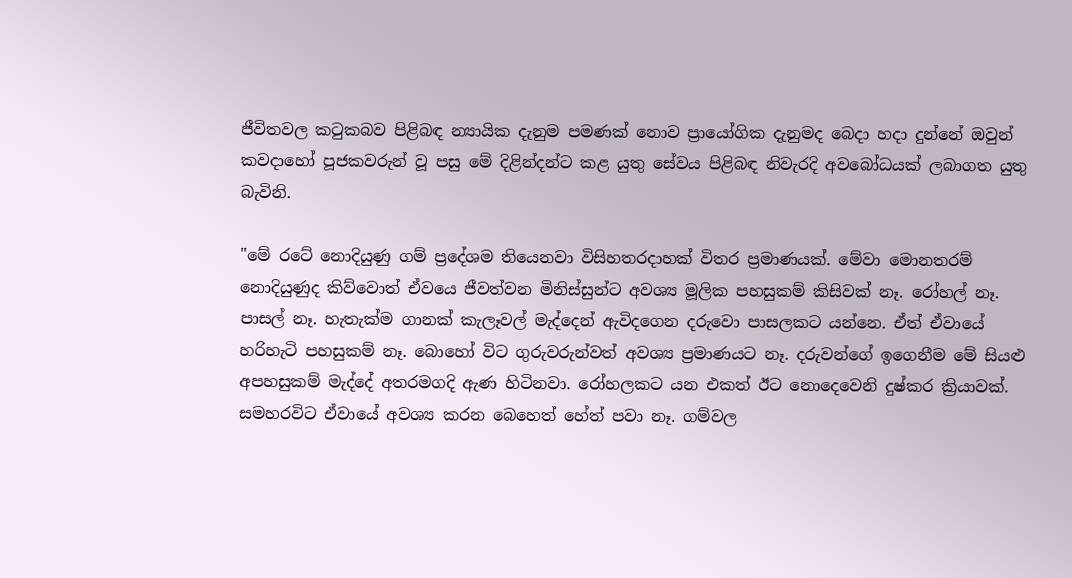ජීවිතවල කටුකබව පිළිබඳ න්‍යායික දැනුම පමණක් නොව ප්‍රායෝගික දැනුමද බෙදා හදා දුන්නේ ඔවුන් කවදාහෝ පූජකවරුන් වූ පසු මේ දිළින්දන්ට කළ යුතු සේවය පිළිබඳ නිවැරදි අවබෝධයක් ලබාගත යුතු බැවිනි.

"මේ රටේ නොදියුණු ගම් ප්‍රදේශම තියෙනවා විසිහතරදාහක් විතර ප්‍රමාණයක්. මේවා මොනතරම් නොදියුණුද කිව්වොත් ඒවයෙ ජීවත්වන මිනිස්සුන්ට අවශ්‍ය මූලික පහසුකම් කිසිවක් නෑ. රෝහල් නෑ. පාසල් නෑ. හැතැක්ම ගානක් කැලෑවල් මැද්දෙන් ඇවිදගෙන දරුවො පාසලකට යන්නෙ. ඒත් ඒවායේ හරිහැටි පහසුකම් නෑ. බොහෝ විට ගුරුවරුන්වත් අවශ්‍ය ප්‍රමාණයට නෑ. දරුවන්ගේ ඉගෙනීම මේ සියළු අපහසුකම් මැද්දේ අතරමගදි ඇණ හිටිනවා. රෝහලකට යන එකත් ඊට නොදෙවෙනි දුෂ්කර ක්‍රියාවක්. සමහරවිට ඒවායේ අවශ්‍ය කරන බෙහෙත් හේත් පවා නෑ. ගම්වල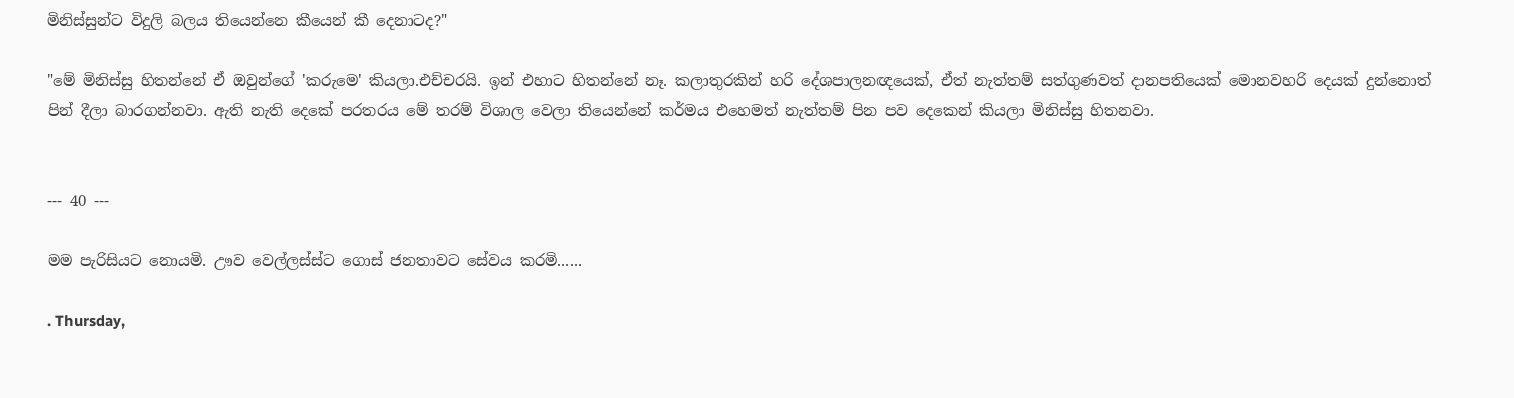මිනිස්සුන්ට විදුලි බලය තියෙන්නෙ කීයෙන් කී දෙනාටද?"

"මේ මිනිස්සු හිතන්නේ ඒ ඔවුන්ගේ 'කරුමෙ' කියලා.එච්චරයි. ඉන් එහාට හිතන්නේ නෑ. කලාතුරකින් හරි දේශපාලනඥයෙක්, ඒත් නැත්තම් සත්ගුණවත් දානපතියෙක් මොනවහරි දෙයක් දුන්නොත් පින් දීලා බාරගන්නවා. ඇති නැති දෙකේ පරතරය මේ තරම් විශාල වෙලා තියෙන්නේ කර්මය එහෙමත් නැත්තම් පින පව දෙකෙන් කියලා මිනිස්සු හිතනවා.


--- 40 ---

මම පැරිසියට නොයමි. ඌව වෙල්ලස්ස්ට ගොස් ජනතාවට සේවය කරමි......

. Thursday,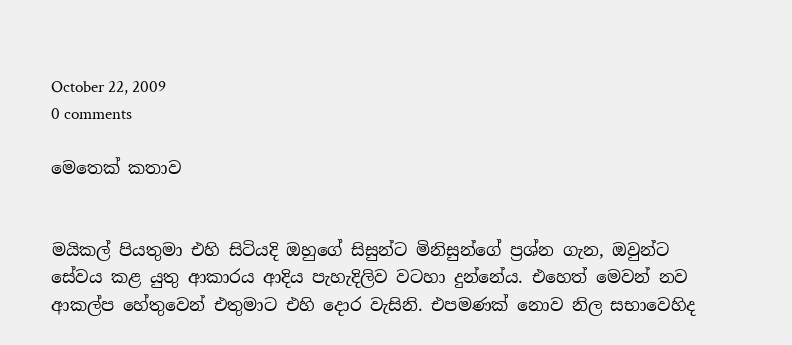October 22, 2009
0 comments

මෙතෙක් කතාව


මයිකල් පියතුමා එහි සිටියදි ඔහුගේ සිසුන්ට මිනිසුන්ගේ ප්‍රශ්න ගැන, ඔවුන්ට සේවය කළ යුතු ආකාරය ආදිය පැහැදිලිව වටහා දුන්නේය. එහෙත් මෙවන් නව ආකල්ප හේතුවෙන් එතුමාට එහි දොර වැසිනි. එපමණක් නොව නිල සභාවෙහිද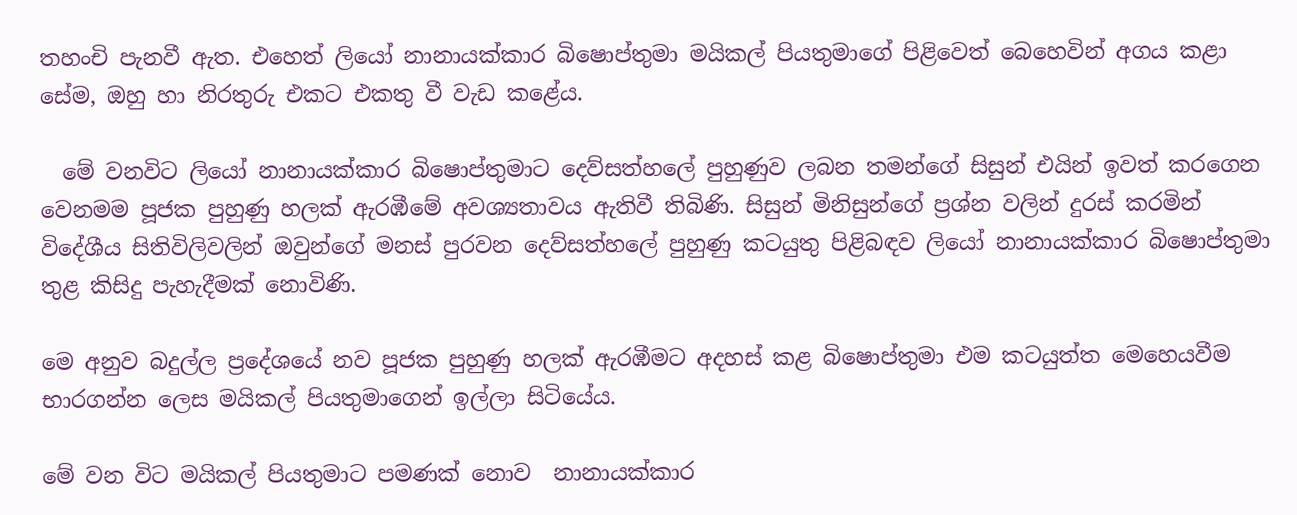තහංචි පැනවී ඇත. එහෙත් ලියෝ නානායක්කාර බිෂොප්තුමා මයිකල් පියතුමාගේ පිළිවෙත් බෙහෙවින් අගය කළා සේම, ඔහු හා නිරතුරු එකට එකතු වී වැඩ කළේය.

  මේ වනවිට ලියෝ නානායක්කාර බිෂොප්තුමාට දෙව්සත්හලේ පුහුණුව ලබන තමන්ගේ සිසුන් එයින් ඉවත් කරගෙන වෙනමම පූජක පුහුණු හලක් ඇරඹීමේ අවශ්‍යතාවය ඇතිවී තිබිණි. සිසුන් මිනිසුන්ගේ ප්‍රශ්න වලින් දුරස් කරමින් විදේශීය සිතිවිලිවලින් ඔවුන්ගේ මනස් පුරවන දෙව්සත්හලේ පුහුණු කටයුතු පිළිබඳව ලියෝ නානායක්කාර බිෂොප්තුමා තුළ කිසිදු පැහැදීමක් නොවිණි.

මෙ අනුව බදුල්ල ප්‍රදේශයේ නව පූජක පුහුණු හලක් ඇරඹීමට අදහස් කළ බිෂොප්තුමා එම කටයුත්ත මෙහෙයවීම භාරගන්න ලෙස මයිකල් පියතුමාගෙන් ඉල්ලා සිටියේය.

මේ වන විට මයිකල් පියතුමාට පමණක් නොව  නානායක්කාර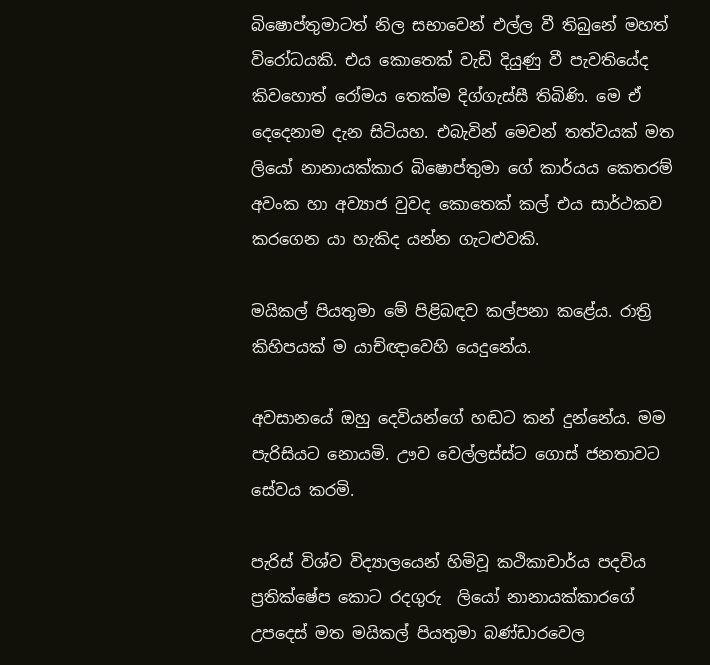බිෂොප්තුමාටත් නිල සභාවෙන් එල්ල වී තිබුනේ මහත් විරෝධයකි. එය කොතෙක් වැඩි දියුණු වී පැවතියේද කිවහොත් රෝමය තෙක්ම දිග්ගැස්සී තිබිණි. මෙ ඒ දෙදෙනාම දැන සිටියහ. එබැවින් මෙවන් තත්වයක් මත  ලියෝ නානායක්කාර බිෂොප්තුමා ගේ කාර්යය කෙතරම් අවංක හා අව්‍යාජ වුවද කොතෙක් කල් එය සාර්ථකව කරගෙන යා හැකිද යන්න ගැටළුවකි.

මයිකල් පියතුමා මේ පිළිබඳව කල්පනා කළේය. රාත්‍රි කිහිපයක් ම යාච්ඥාවෙහි යෙදුනේය.

අවසානයේ ඔහු දෙවියන්ගේ හඬට කන් දුන්නේය. මම පැරිසියට නොයමි. ඌව වෙල්ලස්ස්ට ගොස් ජනතාවට සේවය කරමි.

පැරිස් විශ්ව විද්‍යාලයෙන් හිමිවූ කථිකාචාර්ය පදවිය ප්‍රතික්ෂේප කොට රදගුරු  ලියෝ නානායක්කාරගේ උපදෙස් මත මයිකල් පියතුමා බණ්ඩාරවෙල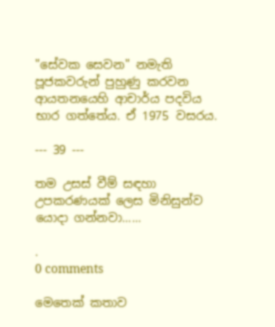"සේවක සෙවන" නමැති පූජකවරුන් පුහුණු කරවන ආයතනයෙහි ආචාර්ය පදවිය භාර ගත්තේය. ඒ 1975 වසරය.

--- 39 ---

තම උසස් වීම් සඳහා උපකරණයක් ලෙස මිනිසුන්ව යොදා ගන්නවා......

.
0 comments

මෙතෙක් කතාව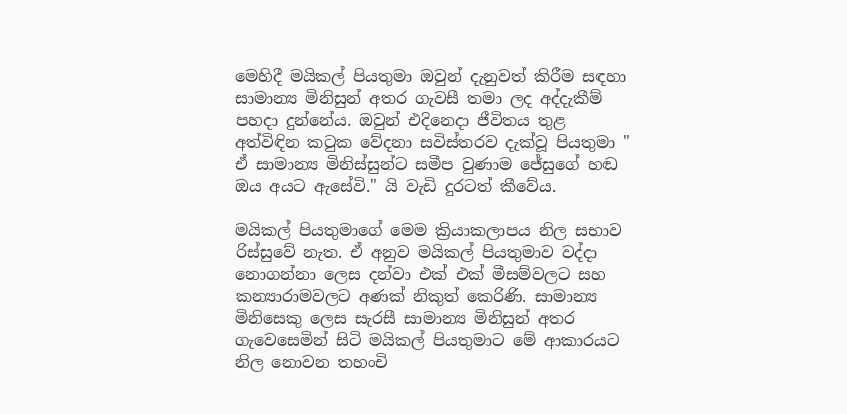මෙහිදී මයිකල් පියතුමා ඔවුන් දැනුවත් කිරීම සඳහා සාමාන්‍ය මිනිසුන් අතර ගැවසී තමා ලද අද්දැකීම් පහදා දුන්නේය. ඔවුන් එදිනෙදා ජීවිතය තුළ අත්විඳින කටුක වේදනා සවිස්තරව දැක්වූ පියතුමා " ඒ සාමාන්‍ය මිනිස්සුන්ට සමීප වුණාම ජේසුගේ හඬ ඔය අයට ඇසේවි." යි වැඩි දුරටත් කීවේය.

මයිකල් පියතුමාගේ මෙම ක්‍රියාකලාපය නිල සභාව රිස්සුවේ නැත. ඒ අනුව මයිකල් පියතුමාව වද්දා නොගන්නා ලෙස දන්වා එක් එක් මීසම්වලට සහ කන්‍යාරාමවලට අණක් නිකුත් කෙරිණි. සාමාන්‍ය මිනිසෙකු ලෙස සැරසී සාමාන්‍ය මිනිසුන් අතර ගැවෙසෙමින් සිටි මයිකල් පියතුමාට මේ ආකාරයට නිල නොවන තහංචි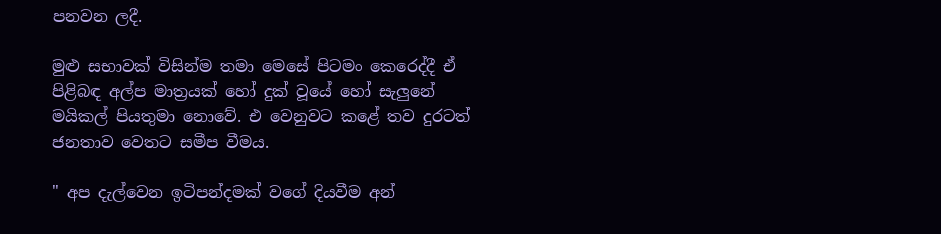පනවන ලදී.

මුළු සභාවක් විසින්ම තමා මෙසේ පිටමං කෙරෙද්දී ඒ පිළිබඳ අල්ප මාත්‍රයක් හෝ දුක් වූයේ හෝ සැලුනේ මයිකල් පියතුමා නොවේ. එ වෙනුවට කළේ තව දුරටත් ජනතාව වෙතට සමීප වීමය.

" අප දැල්වෙන ඉටිපන්දමක් වගේ දියවීම අන්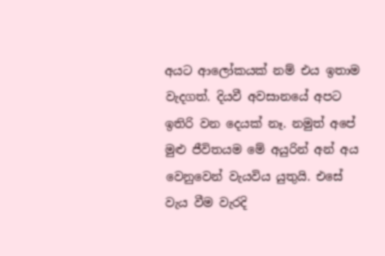අයට ආලෝකයක් නම් එය ඉතාම වැදගත්. දියවී අවසානයේ අපට ඉතිරි වන දෙයක් නෑ. නමුත් අපේ මුළු ජීවිතයම මේ අයුරින් අන් අය වෙනුවෙන් වැයවිය යුතුයි. එසේ වැය වීම වැරදි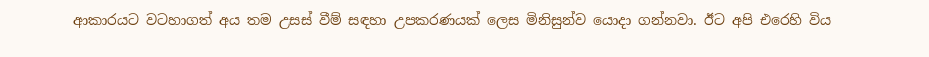ආකාරයට වටහාගත් අය තම උසස් වීම් සඳහා උපකරණයක් ලෙස මිනිසුන්ව යොදා ගන්නවා. ඊට අපි එරෙහි විය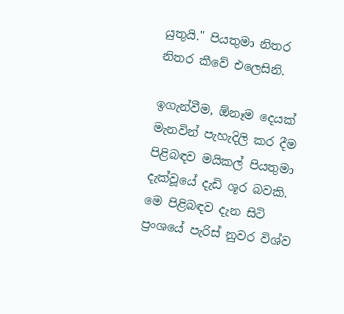යුතුයි." පියතුමා නිතර නිතර කීවේ එලෙසිනි.

ඉගැන්වීම, ඕනෑම දෙයක් මැනවින් පැහැදිලි කර දීම පිළිබඳව මයිකල් පියතුමා දැක්වූයේ දැඩි ශූර බවකි. මෙ පිළිබඳව දැන සිටි ප්‍රංශයේ පැරිස් නුවර විශ්ව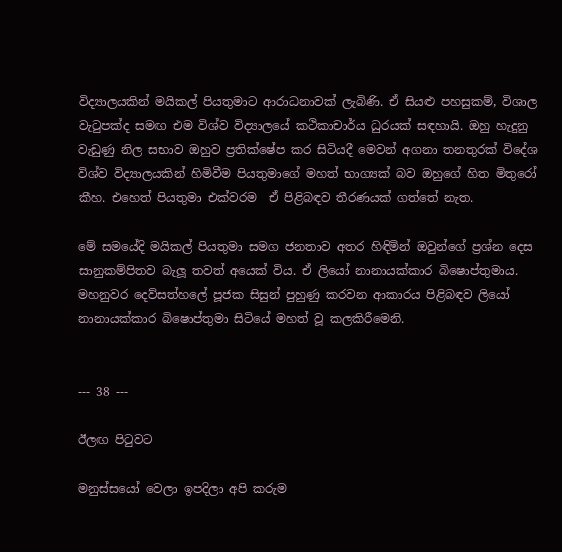විද්‍යාලයකින් මයිකල් පියතුමාට ආරාධනාවක් ලැබිණි. ඒ සියළු පහසුකම්, විශාල වැටුපක්ද සමඟ එම විශ්ව විද්‍යාලයේ කථිකාචාර්ය ධුරයක් සඳහායි. ඔහු හැදුනු වැඩුණු නිල සභාව ඔහුව ප්‍රතික්ෂේප කර සිටියදී මෙවන් අගනා තනතුරක් විදේශ විශ්ව විද්‍යාලයකින් හිමිවීම පියතුමාගේ මහත් භාග්‍යක් බව ඔහුගේ හිත මිතුරෝ කීහ. එහෙත් පියතුමා එක්වරම  ඒ පිළිබඳව තීරණයක් ගත්තේ නැත.

මේ සමයේදි මයිකල් පියතුමා සමග ජනතාව අතර හිඳිමින් ඔවුන්ගේ ප්‍රශ්න දෙස සානුකම්පිතව බැලූ තවත් අයෙක් විය. ඒ ලියෝ නානායක්කාර බිෂොප්තුමාය. මහනුවර දෙව්සත්හලේ පූජක සිසුන් පුහුණු කරවන ආකාරය පිළිබඳව ලියෝ නානායක්කාර බිෂොප්තුමා සිටියේ මහත් වූ කලකිරීමෙනි.


--- 38 ---

ඊලඟ පිටුවට

මනුස්සයෝ වෙලා ඉපදිලා අපි කරුම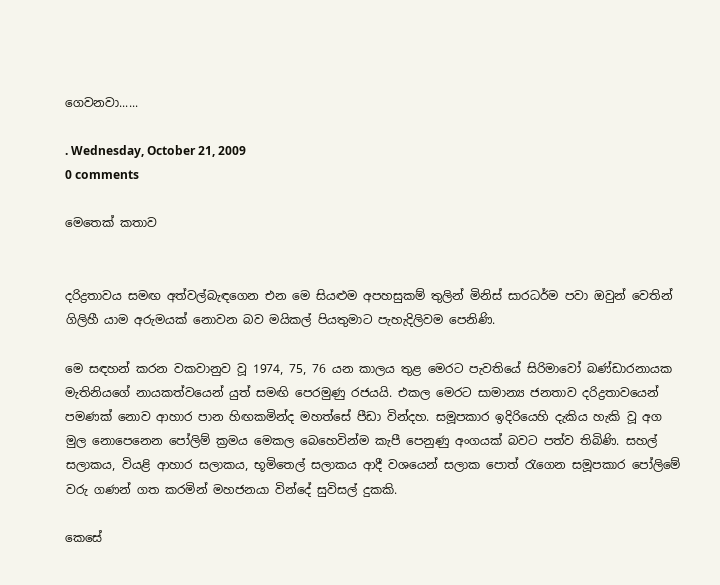ගෙවනවා......

. Wednesday, October 21, 2009
0 comments

මෙතෙක් කතාව


දරිද්‍රතාවය සමඟ අත්වල්බැඳගෙන එන මෙ සියළුම අපහසුකම් තුලින් මිනිස් සාරධර්ම පවා ඔවුන් වෙතින් ගිලිහී යාම අරුමයක් නොවන බව මයිකල් පියතුමාට පැහැදිලිවම පෙනිණි.

මෙ සඳහන් කරන වකවානුව වූ 1974, 75, 76 යන කාලය තුළ මෙරට පැවතියේ සිරිමාවෝ බණ්ඩාරනායක මැතිනියගේ නායකත්වයෙන් යුත් සමඟි පෙරමුණු රජයයි. එකල මෙරට සාමාන්‍ය ජනතාව දරිද්‍රතාවයෙන් පමණක් නොව ආහාර පාන හිඟකමින්ද මහත්සේ පීඩා වින්දහ. සමූපකාර ඉදිරියෙහි දැකිය හැකි වූ අග මුල නොපෙනෙන පෝලිම් ක්‍රමය මෙකල බෙහෙවින්ම කැපී පෙනුණු අංගයක් බවට පත්ව තිබිණි. සහල් සලාකය, වියළි ආහාර සලාකය, භූමිතෙල් සලාකය ආදී වශයෙන් සලාක පොත් රැගෙන සමූපකාර පෝලිමේ වරු ගණන් ගත කරමින් මහජනයා වින්දේ සුවිසල් දුකකි.

කෙසේ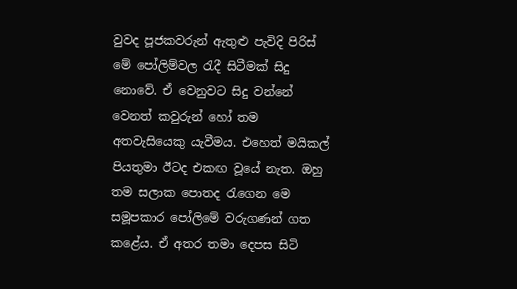වුවද පූජකවරුන් ඇතුළු පැවිදි පිරිස් මේ පෝලිම්වල රැදී සිටීමක් සිදු නොවේ. ඒ වෙනුවට සිදු වන්නේ වෙනත් කවුරුන් හෝ තම අතවැසියෙකු යැවීමය. එහෙත් මයිකල් පියතුමා ඊටද එකඟ වූයේ නැත. ඔහු තම සලාක පොතද රැගෙන මෙ සමූපකාර පෝලිමේ වරුගණන් ගත කළේය. ඒ අතර තමා දෙපස සිටි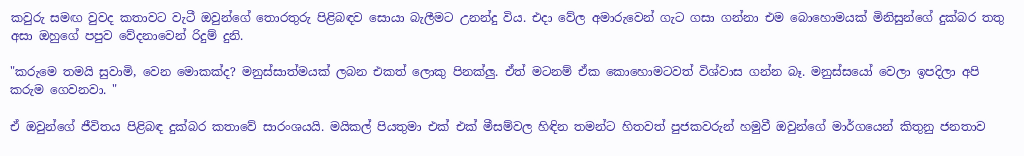කවුරු සමඟ වුවද කතාවට වැටී ඔවුන්ගේ තොරතුරු පිළිබඳව සොයා බැලීමට උනන්දු විය. එදා වේල අමාරුවෙන් ගැට ගසා ගන්නා එම බොහොමයක් මිනිසුන්ගේ දුක්බර තතු අසා ඔහුගේ පපුව වේදනාවෙන් රිදුම් දුනි.

"කරුමෙ තමයි සුවාමි, වෙන මොකක්ද? මනුස්සාත්මයක් ලබන එකත් ලොකු පිනක්ලු. ඒත් මටනම් ඒක කොහොමටවත් විශ්වාස ගන්න බෑ. මනුස්සයෝ වෙලා ඉපදිලා අපි කරුම ගෙවනවා. "

ඒ ඔවුන්ගේ ජීවිතය පිළිබඳ දුක්බර කතාවේ සාරංශයයි. මයිකල් පියතුමා එක් එක් මීසම්වල හිඳින තමන්ට හිතවත් පුජකවරුන් හමුවී ඔවුන්ගේ මාර්ගයෙන් කිතුනු ජනතාව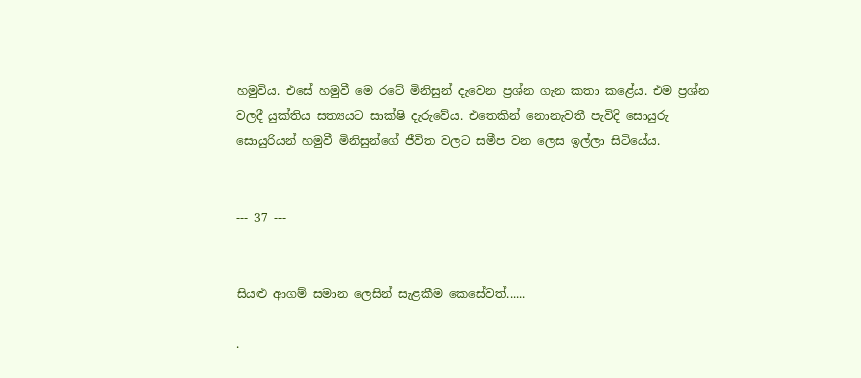හමුවිය. එසේ හමුවී මෙ රටේ මිනිසුන් දැවෙන ප්‍රශ්න ගැන කතා කළේය. එම ප්‍රශ්න වලදී යුක්තිය සත්‍යයට සාක්ෂි දැරුවේය. එතෙකින් නොනැවතී පැවිදි සොයුරු සොයුරියන් හමුවී මිනිසුන්ගේ ජීවිත වලට සමීප වන ලෙස ඉල්ලා සිටියේය.


--- 37 ---


සියළු ආගම් සමාන ලෙසින් සැළකීම කෙසේවත්......

.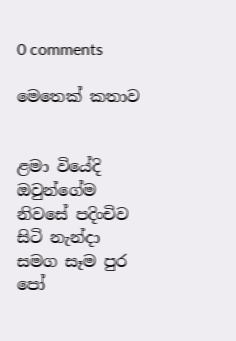0 comments

මෙතෙක් කතාව


ළමා වියේදි ඔවුන්ගේම නිවසේ පදිංචිව සිටි නැන්දා සමග සෑම පුර පෝ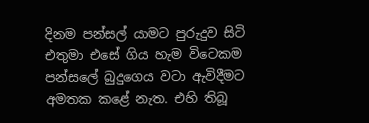දිනම පන්සල් යාමට පුරුදුව සිටි එතුමා එසේ ගිය හැම විටෙකම පන්සලේ බුදුගෙය වටා ඇවිදීමට අමතක කළේ නැත. එහි තිබූ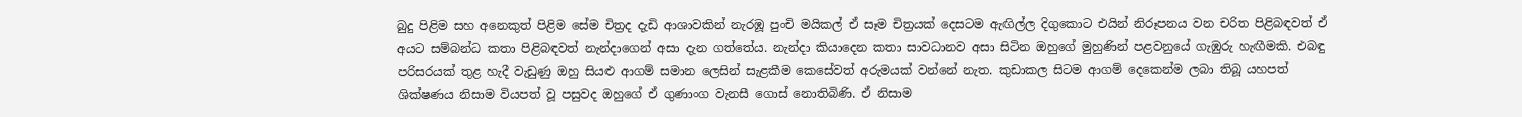බුදු පිළිම සහ අනෙකුත් පිළිම සේම චිත්‍රද දැඩි ආශාවකින් නැරඹූ පුංචි මයිකල් ඒ සෑම චිත්‍රයක් දෙසටම ඇඟිල්ල දිගුකොට එයින් නිරූපනය වන චරිත පිළිබඳවත් ඒ අයට සම්බන්ධ කතා පිළිබඳවත් නැන්දාගෙන් අසා දැන ගත්තේය. නැන්දා කියාදෙන කතා සාවධානව අසා සිටින ඔහුගේ මුහුණින් පළවනුයේ ගැඹුරු හැඟීමකි. එබඳු පරිසරයක් තුළ හැදී වැඩුණු ඔහු සියළු ආගම් සමාන ලෙසින් සැළකීම කෙසේවත් අරුමයක් වන්නේ නැත. කුඩාකල සිටම ආගම් දෙකෙන්ම ලබා තිබූ යහපත් ශික්ෂණය නිසාම වියපත් වූ පසුවද ඔහුගේ ඒ ගුණාංග වැනසී ගොස් නොතිබිණි. ඒ නිසාම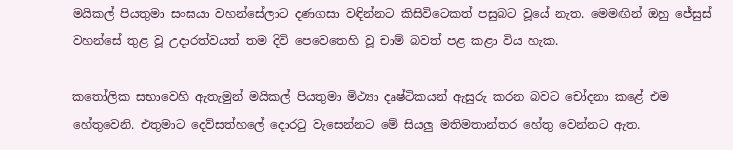මයිකල් පියතුමා සංඝයා වහන්සේලාට දණගසා වඳින්නට කිසිවිටෙකත් පසුබට වූයේ නැත. මෙමඟින් ඔහු ජේසුස් වහන්සේ තුළ වූ උදාරත්වයත් තම දිවි පෙවෙතෙහි වූ චාම් බවත් පළ කළා විය හැක.

කතෝලික සභාවෙහි ඇතැමුන් මයිකල් පියතුමා මිථ්‍යා දෘෂ්ටිකයන් ඇසුරු කරන බවට චෝදනා කළේ එම හේතුවෙනි. එතුමාට දෙව්සත්හලේ දොරටු වැසෙන්නට මේ සියලු මතිමතාන්තර හේතු වෙන්නට ඇත.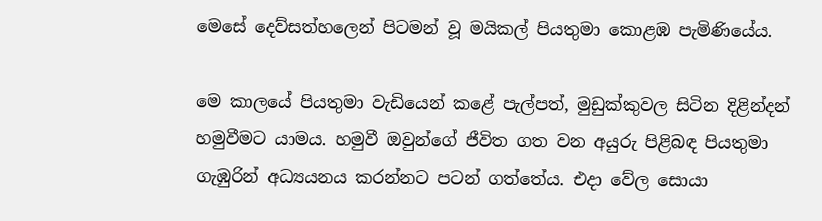මෙසේ දෙව්සත්හලෙන් පිටමන් වූ මයිකල් පියතුමා කොළඹ පැමිණියේය.

මෙ කාලයේ පියතුමා වැඩියෙන් කළේ පැල්පත්, මුඩුක්කුවල සිටින දිළින්දන් හමුවීමට යාමය. හමුවී ඔවුන්ගේ ජීවිත ගත වන අයුරු පිළිබඳ පියතුමා ගැඹුරින් අධ්‍යයනය කරන්නට පටන් ගත්තේය. එදා වේල සොයා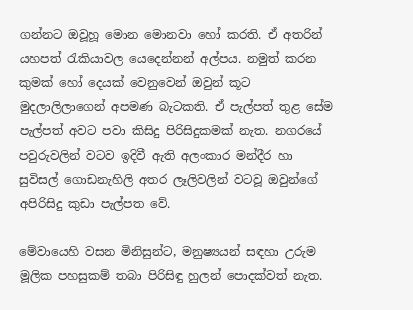ගන්නට ඔවූහූ මොන මොනවා හෝ කරති. ඒ අතරින් යහපත් රැකියාවල යෙදෙන්නන් අල්පය. නමුත් කරන කුමක් හෝ දෙයක් වෙනුවෙන් ඔවුන් කූට මුදලාලිලාගෙන් අපමණ බැටකති. ඒ පැල්පත් තුළ සේම පැල්පත් අවට පවා කිසිදු පිරිසිදුකමක් නැත. නගරයේ පවුරුවලින් වටව ඉදිවී ඇති අලංකාර මන්දීර හා සුවිසල් ගොඩනැහිලි අතර ලෑලිවලින් වටවූ ඔවුන්ගේ අපිරිසිදු කුඩා පැල්පත වේ.

මේවායෙහි වසන මිනිසුන්ට, මනුෂ්‍යයන් සඳහා උරුම මූලික පහසුකම් තබා පිරිසිඳු හුලන් පොදක්වත් නැත.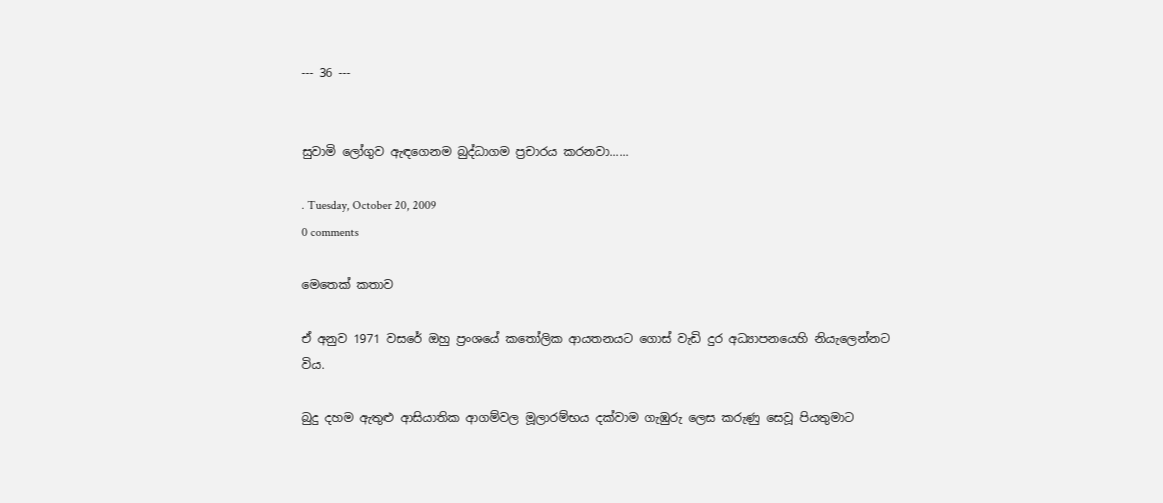--- 36 ---


සුවාමි ලෝගුව ඇඳගෙනම බුද්ධාගම ප්‍රචාරය කරනවා......

. Tuesday, October 20, 2009
0 comments

මෙතෙක් කතාව

ඒ අනුව 1971 වසරේ ඔහු ප්‍රංශයේ කතෝලික ආයතනයට ගොස් වැඩි දුර අධ්‍යාපනයෙහි නියැලෙන්නට විය.

බුදු දහම ඇතුළු ආසියාතික ආගම්වල මූලාරම්භය දක්වාම ගැඹුරු ලෙස කරුණු සෙවූ පියතුමාට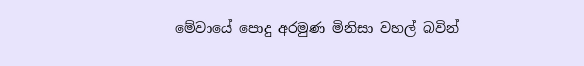මේවායේ පොදු අරමුණ මිනිසා වහල් බවින්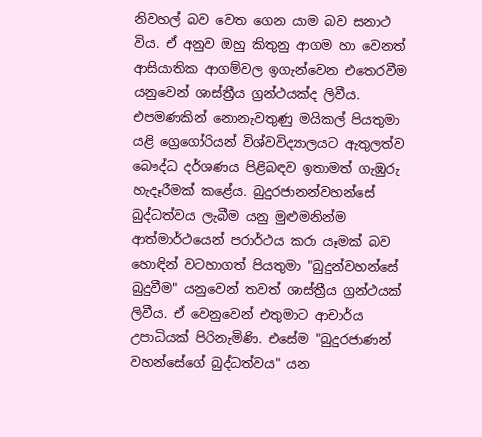නිවහල් බව වෙත ගෙන යාම බව සනාථ විය. ඒ අනුව ඔහු කිතුනු ආගම හා වෙනත් ආසියාතික ආගම්වල ඉගැන්වෙන එතෙරවීම යනුවෙන් ශාස්ත්‍රීය ග්‍රන්ථයක්ද ලිවීය. එපමණකින් නොනැවතුණු මයිකල් පියතුමා යළි ග්‍රෙගෝරියන් විශ්වවිද්‍යාලයට ඇතුලත්ව බෞද්ධ දර්ශණය පිළිබඳව ඉතාමත් ගැඹුරු හැදෑරීමක් කළේය. බුදුරජානන්වහන්සේ බුද්ධත්වය ලැබීම යනු මුළුමනින්ම ආත්මාර්ථයෙන් පරාර්ථය කරා යෑමක් බව හොඳින් වටහාගත් පියතුමා "බුදුන්වහන්සේ බුදුවීම" යනුවෙන් තවත් ශාස්ත්‍රීය ග්‍රන්ථයක් ලිවීය. ඒ වෙනුවෙන් එතුමාට ආචාර්ය උපාධියක් පිරිනැමිණි. එසේම "බුදුරජාණන් වහන්සේගේ බුද්ධත්වය" යන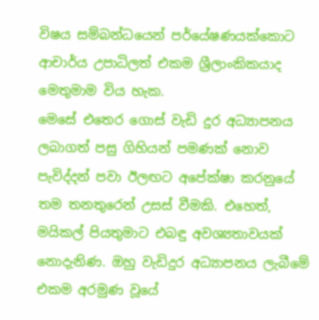විෂය සම්බන්ධයෙන් පර්යේෂණයක්කොට ආචාර්ය උපාධිලත් එකම ශ්‍රීලාංකිකයාද මෙතුමාම විය හැක.
මෙසේ එතෙර ගොස් වැඩි දුර අධ්‍යාපනය ලබාගත් පසු ගිහියන් පමණක් නොව පැවිද්දන් පවා ඊලඟට අපේක්ෂා කරනුයේ තම තනතුරෙන් උසස් වීමකි. එහෙත්, මයිකල් පියතුමාට එබඳු අවශ්‍යතාවයක් නොදැනිණ. ඔහු වැඩිදුර අධ්‍යාපනය ලැබීමේ එකම අරමුණ වූයේ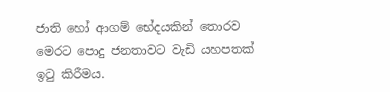ජාති හෝ ආගම් භේදයකින් තොරව මෙරට පොදු ජනතාවට වැඩි යහපතක් ඉටු කිරීමය.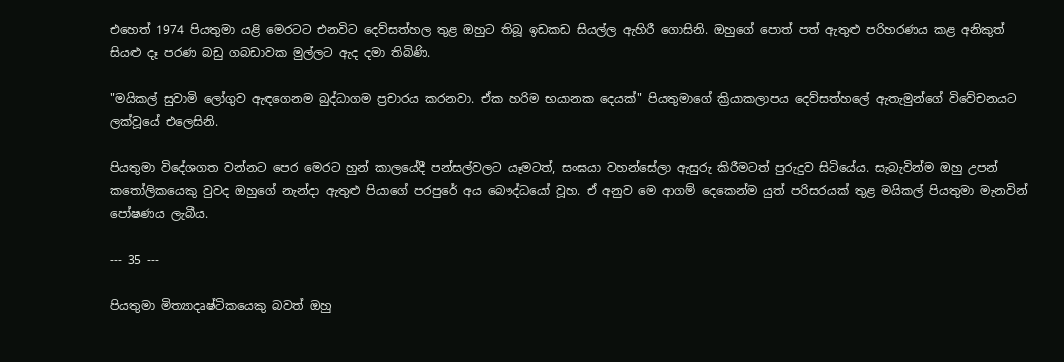එහෙත් 1974 පියතුමා යළි මෙරටට එනවිට දෙව්සත්හල තුළ ඔහුට තිබූ ඉඩකඩ සියල්ල ඇහිරී ගොසිනි. ඔහුගේ පොත් පත් ඇතුළු පරිහරණය කළ අනිකුත් සියළු දෑ පරණ බඩු ගබඩාවක මුල්ලට ඇද දමා තිබිණි.

"මයිකල් සුවාමි ලෝගුව ඇඳගෙනම බුද්ධාගම ප්‍රචාරය කරනවා. ඒක හරිම භයානක දෙයක්" පියතුමාගේ ක්‍රියාකලාපය දෙව්සත්හලේ ඇතැමුන්ගේ විවේචනයට ලක්වූයේ එලෙසිනි.

පියතුමා විදේශගත වන්නට පෙර මෙරට හුන් කාලයේදී පන්සල්වලට යෑමටත්, සංඝයා වහන්සේලා ඇසුරු කිරීමටත් පුරුදුව සිටියේය. සැබැවින්ම ඔහු උපන් කතෝලිකයෙකු වුවද ඔහුගේ නැන්දා ඇතුළු පියාගේ පරපුරේ අය බෞද්ධයෝ වූහ. ඒ අනුව මෙ ආගම් දෙකෙන්ම යුත් පරිසරයක් තුළ මයිකල් පියතුමා මැනවින් පෝෂණය ලැබීය.

--- 35 ---

පියතුමා මිත්‍යාදෘෂ්ටිකයෙකු බවත් ඔහු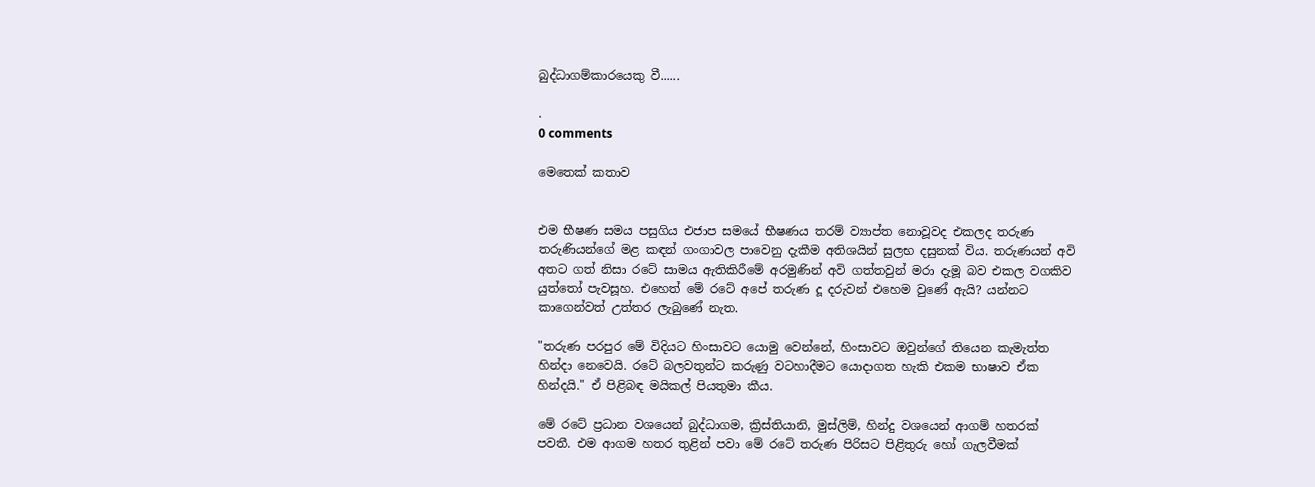බුද්ධාගම්කාරයෙකු වී......

.
0 comments

මෙතෙක් කතාව


එම භීෂණ සමය පසුගිය එජාප සමයේ භීෂණය තරම් ව්‍යාප්ත නොවූවද එකලද තරුණ තරුණියන්ගේ මළ කඳන් ගංගාවල පාවෙනු දැකීම අතිශයින් සුලභ දසුනක් විය. තරුණයන් අවි අතට ගත් නිසා රටේ සාමය ඇතිකිරීමේ අරමුණින් අවි ගත්තවුන් මරා දැමූ බව එකල වගකිව යුත්තෝ පැවසූහ. එහෙත් මේ රටේ අපේ තරුණ දූ දරුවන් එහෙම වුණේ ඇයි? යන්නට කාගෙන්වත් උත්තර ලැබුණේ නැත.

"තරුණ පරපුර මේ විදියට හිංසාවට යොමු වෙන්නේ, හිංසාවට ඔවුන්ගේ තියෙන කැමැත්ත හින්දා නෙවෙයි. රටේ බලවතුන්ට කරුණු වටහාදීමට යොදාගත හැකි එකම භාෂාව ඒක හින්දයි." ඒ පිළිබඳ මයිකල් පියතුමා කීය.

මේ රටේ ප්‍රධාන වශයෙන් බුද්ධාගම, ක්‍රිස්තියානි, මුස්ලිම්, හින්දු වශයෙන් ආගම් හතරක් පවතී. එම ආගම හතර තුළින් පවා මේ රටේ තරුණ පිරිසට පිළිතුරු හෝ ගැලවීමක්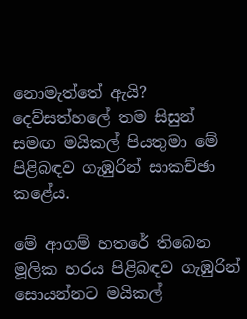නොමැත්තේ ඇයි? දෙව්සත්හලේ තම සිසුන් සමඟ මයිකල් පියතුමා මේ පිළිබඳව ගැඹුරින් සාකච්ඡා කළේය.

මේ ආගම් හතරේ තිබෙන මූලික හරය පිළිබඳව ගැඹුරින් සොයන්නට මයිකල්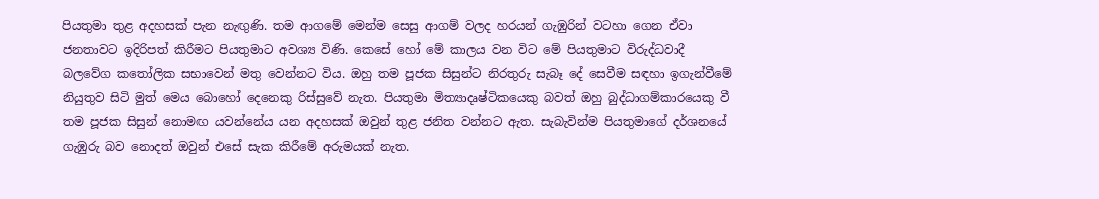පියතුමා තුළ අදහසක් පැන නැඟුණි. තම ආගමේ මෙන්ම සෙසු ආගම් වලද හරයන් ගැඹුරින් වටහා ගෙන ඒවා ජනතාවට ඉදිරිපත් කිරීමට පියතුමාට අවශ්‍ය විණි. කෙසේ හෝ මේ කාලය වන විට මේ පියතුමාට විරුද්ධවාදී බලවේග කතෝලික සභාවෙන් මතු වෙන්නට විය. ඔහු තම පූජක සිසුන්ට නිරතුරු සැබෑ දේ සෙවීම සඳහා ඉගැන්වීමේ නියුතුව සිටි මුත් මෙය බොහෝ දෙනෙකු රිස්සුවේ නැත. පියතුමා මිත්‍යාදෘෂ්ටිකයෙකු බවත් ඔහු බුද්ධාගම්කාරයෙකු වී තම පූජක සිසුන් නොමඟ යවන්නේය යන අදහසක් ඔවුන් තුළ ජනිත වන්නට ඇත. සැබැවින්ම පියතුමාගේ දර්ශනයේ ගැඹුරු බව නොදත් ඔවුන් එසේ සැක කිරීමේ අරුමයක් නැත.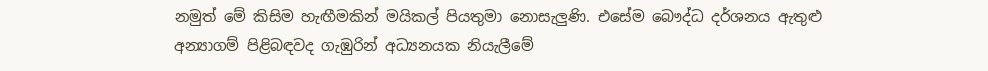නමුත් මේ කිසිම හැඟීමකින් මයිකල් පියතුමා නොසැලුණි. එසේම බෞද්ධ දර්ශනය ඇතුළු අන්‍යාගම් පිළිබඳවද ගැඹුරින් අධ්‍යනයක නියැලීමේ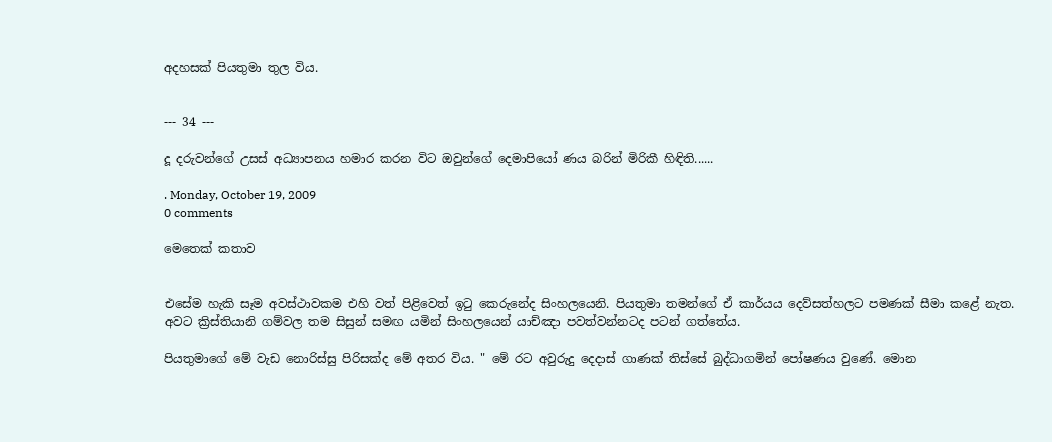අදහසක් පියතුමා තුල විය.


--- 34 ---

දූ දරුවන්ගේ උසස් අධ්‍යාපනය හමාර කරන විට ඔවුන්ගේ දෙමාපියෝ ණය බරින් මිරිකී හිඳිති......

. Monday, October 19, 2009
0 comments

මෙතෙක් කතාව


එසේම හැකි සෑම අවස්ථාවකම එහි වත් පිළිවෙත් ඉටු කෙරුනේද සිංහලයෙනි. පියතුමා තමන්ගේ ඒ කාර්යය දෙව්සත්හලට පමණක් සීමා කළේ නැත. අවට ක්‍රිස්තියානි ගම්වල තම සිසුන් සමඟ යමින් සිංහලයෙන් යාච්ඤා පවත්වන්නටද පටන් ගත්තේය.

පියතුමාගේ මේ වැඩ නොරිස්සු පිරිසක්ද මේ අතර විය. " මේ රට අවුරුදු දෙදාස් ගාණක් තිස්සේ බුද්ධාගමින් පෝෂණය වුණේ. මොන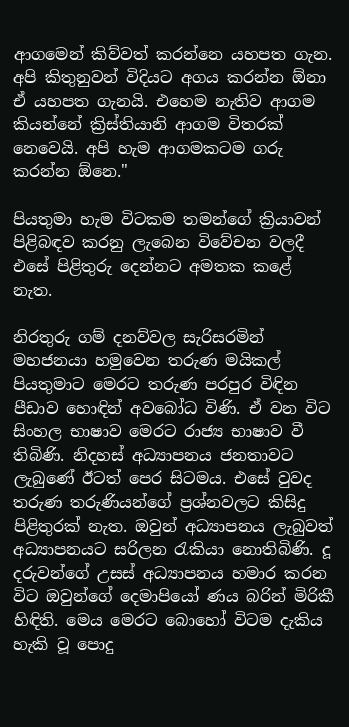ආගමෙන් කිව්වත් කරන්නෙ යහපත ගැන. අපි කිතුනුවන් විදියට අගය කරන්න ඕනා ඒ යහපත ගැනයි. එහෙම නැතිව ආගම කියන්නේ ක්‍රිස්තියානි ආගම විතරක් නෙවෙයි. අපි හැම ආගමකටම ගරු කරන්න ඕනෙ."

පියතුමා හැම විටකම තමන්ගේ ක්‍රියාවන් පිළිබඳව කරනු ලැබෙන විවේචන වලදී එසේ පිළිතුරු දෙන්නට අමතක කළේ නැත.

නිරතුරු ගම් දනව්වල සැරිසරමින් මහජනයා හමුවෙන තරුණ මයිකල් පියතුමාට මෙරට තරුණ පරපුර විඳින පීඩාව හොඳින් අවබෝධ විණි. ඒ වන විට සිංහල භාෂාව මෙරට රාජ්‍ය භාෂාව වී තිබිණි. නිදහස් අධ්‍යාපනය ජනතාවට ලැබුණේ ඊටත් පෙර සිටමය. එසේ වුවද තරුණ තරුණියන්ගේ ප්‍රශ්නවලට කිසිදු පිළිතුරක් නැත. ඔවුන් අධ්‍යාපනය ලැබුවත් අධ්‍යාපනයට සරිලන රැකියා නොතිබිණි. දූ දරුවන්ගේ උසස් අධ්‍යාපනය හමාර කරන විට ඔවුන්ගේ දෙමාපියෝ ණය බරින් මිරිකී හිඳිති. මෙය මෙරට බොහෝ විටම දැකිය හැකි වූ පොදු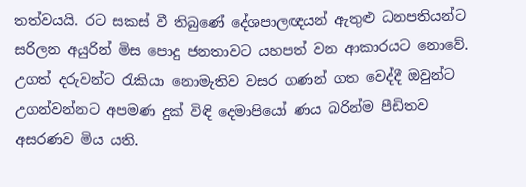තත්වයයි. රට සකස් වී තිබුණේ දේශපාලඥයන් ඇතුළු ධනපතියන්ට සරිලන අයුරින් මිස පොදු ජනතාවට යහපත් වන ආකාරයට නොවේ. උගත් දරුවන්ට රැකියා නොමැතිව වසර ගණන් ගත වෙද්දී ඔවුන්ට උගන්වන්නට අපමණ දුක් විඳි දෙමාපියෝ ණය බරින්ම පීඩිතව අසරණව මිය යති.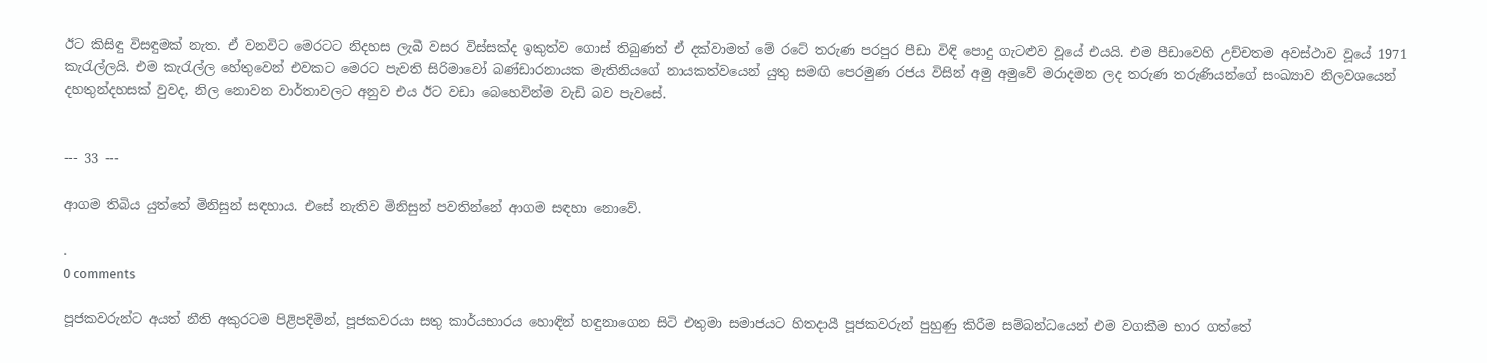ඊට කිසිඳු විසඳුමක් නැත. ඒ වනවිට මෙරටට නිදහස ලැබී වසර විස්සක්ද ඉකුත්ව ගොස් තිබුණත් ඒ දක්වාමත් මේ රටේ තරුණ පරපුර පීඩා විඳි පොදු ගැටළුව වූයේ එයයි. එම පීඩාවෙහි උච්චතම අවස්ථාව වූයේ 1971 කැරැල්ලයි. එම කැරැල්ල හේතුවෙන් එවකට මෙරට පැවති සිරිමාවෝ බණ්ඩාරනායක මැතිනියගේ නායකත්වයෙන් යුතු සමඟි පෙරමුණ රජය විසින් අමු අමුවේ මරාදමන ලද තරුණ තරුණියන්ගේ සංඛ්‍යාව නිලවශයෙන් දහතුන්දහසක් වුවද, නිල නොවන වාර්තාවලට අනුව එය ඊට වඩා බෙහෙවින්ම වැඩි බව පැවසේ.


--- 33 ---

ආගම තිබිය යුත්තේ මිනිසුන් සඳහාය. එසේ නැතිව මිනිසුන් පවතින්නේ ආගම සඳහා නොවේ.

.
0 comments

පූජකවරුන්ට අයත් නීති අකුරටම පිළිපදිමින්, පූජකවරයා සතු කාර්යභාරය හොඳින් හඳුනාගෙන සිටි එතුමා සමාජයට හිතදායී පූජකවරුන් පුහුණු කිරීම සම්බන්ධයෙන් එම වගකීම භාර ගත්තේ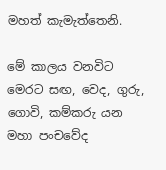මහත් කැමැත්තෙනි.

මේ කාලය වනවිට මෙරට සඟ, වෙද, ගුරු, ගොවි, කම්කරු යන මහා පංචවේද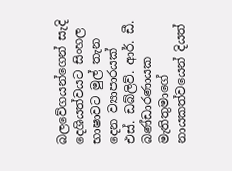බලවේගයන්ගෙන් සැදි දෙශියත්වයට සිංහල භාෂාවට මුල් තැන දෙන ව්‍යාපාරයක් එස්. ඩබ්ලිව්. ආර්. ඩී. බණ්ඩාරණායක මැතිතුමාගේ නායකත්වයෙන් දියත්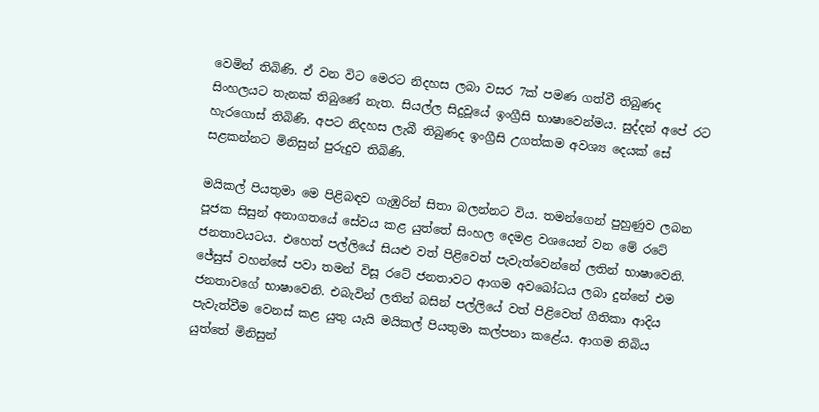වෙමින් තිබිණි. ඒ වන විට මෙරට නිදහස ලබා වසර 7ක් පමණ ගත්වී තිබුණද සිංහලයට තැනක් තිබුණේ නැත. සියල්ල සිදුවූයේ ඉංග්‍රීසි භාෂාවෙන්මය. සුද්දන් අපේ රට හැරගොස් තිබිණි. අපට නිදහස ලැබී තිබුණද ඉංග්‍රීසි උගත්කම අවශ්‍ය දෙයක් සේ සළකන්නට මිනිසුන් පුරුදුව තිබිණි.

මයිකල් පියතුමා මෙ පිළිබඳව ගැඹුරින් සිතා බලන්නට විය. තමන්ගෙන් පුහුණුව ලබන පූජක සිසුන් අනාගතයේ සේවය කළ යුත්තේ සිංහල දෙමළ වශයෙන් වන මේ රටේ ජනතාවයටය. එහෙත් පල්ලියේ සියළු වත් පිළිවෙත් පැවැත්වෙන්නේ ලතින් භාෂාවෙනි. ජේසුස් වහන්සේ පවා තමන් විසූ රටේ ජනතාවට ආගම අවබෝධය ලබා දුන්නේ එම ජනතාවගේ භාෂාවෙනි. එබැවින් ලතින් බසින් පල්ලියේ වත් පිළිවෙත් ගීතිකා ආදිය පැවැත්වීම වෙනස් කළ යුතු යැයි මයිකල් පියතුමා කල්පනා කළේය. ආගම තිබිය යුත්තේ මිනිසුන්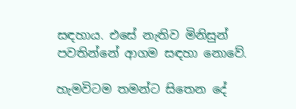සඳහාය. එසේ නැතිව මිනිසුන් පවතින්නේ ආගම සඳහා නොවේ.

හැමවිටම තමන්ට සිතෙන දේ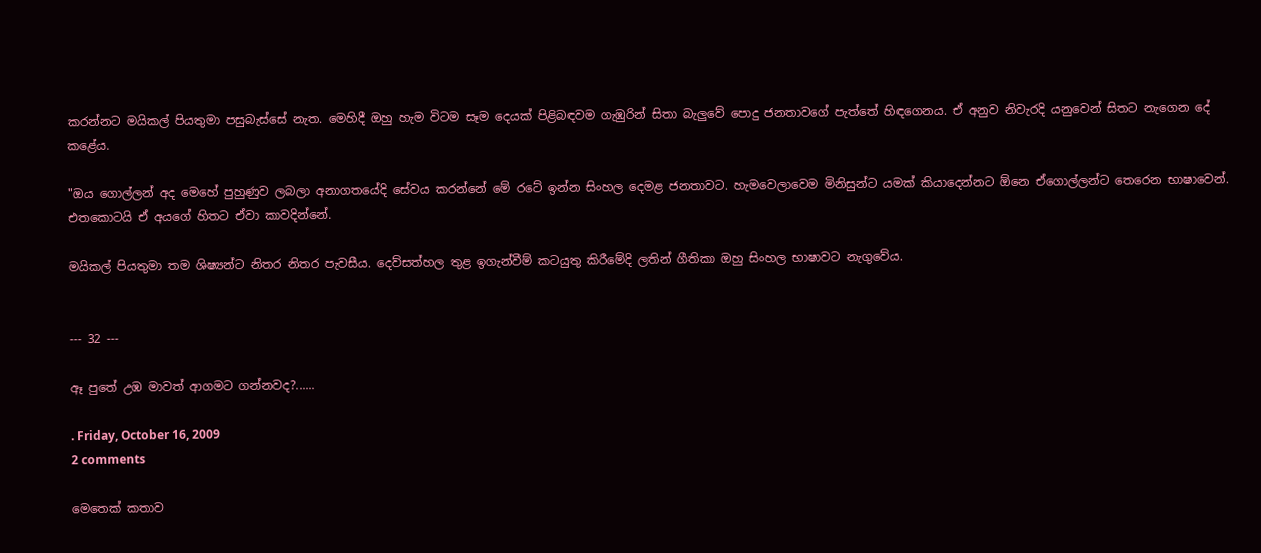කරන්නට මයිකල් පියතුමා පසුබැස්සේ නැත. මෙහිදී ඔහු හැම විටම සෑම දෙයක් පිළිබඳවම ගැඹුරින් සිතා බැලුවේ පොදු ජනතාවගේ පැත්තේ හිඳගෙනය. ඒ අනුව නිවැරදි යනුවෙන් සිතට නැගෙන දේ කළේය.

"ඔය ගොල්ලන් අද මෙහේ පුහුණුව ලබලා අනාගතයේදි සේවය කරන්නේ මේ රටේ ඉන්න සිංහල දෙමළ ජනතාවට. හැමවෙලාවෙම මිනිසුන්ට යමක් කියාදෙන්නට ඕනෙ ඒගොල්ලන්ට තෙරෙන භාෂාවෙන්. එතකොටයි ඒ අයගේ හිතට ඒවා කාවදින්නේ.

මයිකල් පියතුමා තම ශිෂ්‍යන්ට නිතර නිතර පැවසීය. දෙව්සත්හල තුළ ඉගැන්වීම් කටයුතු කිරීමේදි ලතින් ගීතිකා ඔහු සිංහල භාෂාවට නැගුවේය.


--- 32 ---

ඈ පුතේ උඹ මාවත් ආගමට ගන්නවද?......

. Friday, October 16, 2009
2 comments

මෙතෙක් කතාව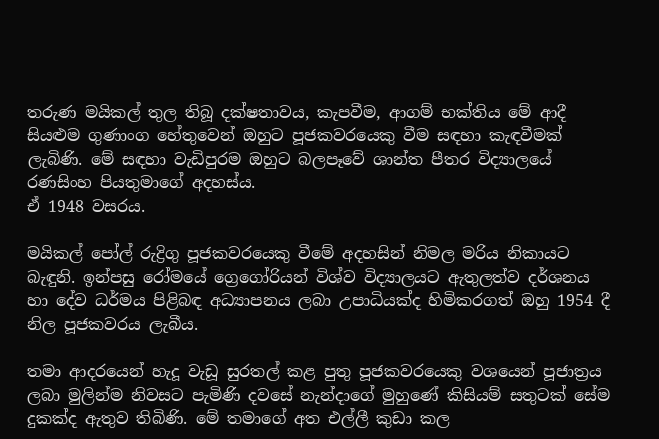තරුණ මයිකල් තුල තිබූ දක්ෂතාවය, කැපවීම, ආගම් භක්තිය මේ ආදී සියළුම ගුණාංග හේතුවෙන් ඔහුට පූජකවරයෙකු වීම සඳහා කැඳවීමක් ලැබිණි. මේ සඳහා වැඩිපුරම ඔහුට බලපෑවේ ශාන්ත පීතර විද්‍යාලයේ රණසිංහ පියතුමාගේ අදහස්ය.
ඒ 1948 වසරය.

මයිකල් පෝල් රුද්‍රිගු පූජකවරයෙකු වීමේ අදහසින් නිමල මරිය නිකායට බැඳුනි. ඉන්පසු රෝමයේ ග්‍රෙගෝරියන් විශ්ව විද්‍යාලයට ඇතුලත්ව දර්ශනය හා දේව ධර්මය පිළිබඳ අධ්‍යාපනය ලබා උපාධියක්ද හිමිකරගත් ඔහු 1954 දී නිල පූජකවරය ලැබීය.

තමා ආදරයෙන් හැදූ වැඩූ සුරතල් කළ පුතු පූජකවරයෙකු වශයෙන් පූජාත්‍රය ලබා මුලින්ම නිවසට පැමිණි දවසේ නැන්දාගේ මුහුණේ කිසියම් සතුටක් සේම දුකක්ද ඇතුව තිබිණි. මේ තමාගේ අත එල්ලී කුඩා කල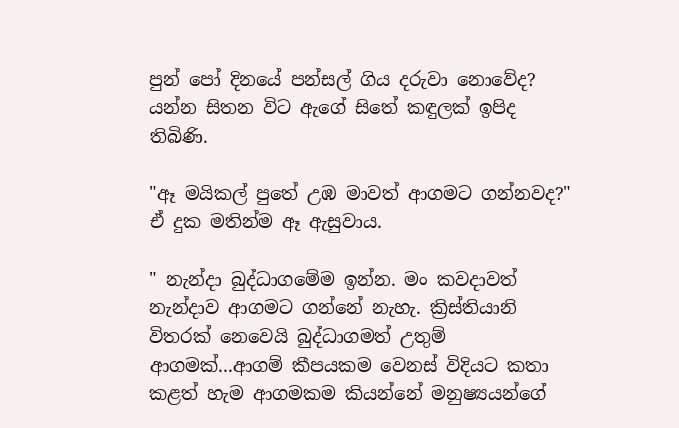පුන් පෝ දිනයේ පන්සල් ගිය දරුවා නොවේද? යන්න සිතන විට ඇගේ සිතේ කඳුලක් ඉපිද තිබිණි.

"ඈ මයිකල් පුතේ උඹ මාවත් ආගමට ගන්නවද?" ඒ දුක මතින්ම ඈ ඇසුවාය.

" නැන්දා බුද්ධාගමේම ඉන්න. මං කවදාවත් නැන්දාව ආගමට ගන්නේ නැහැ. ක්‍රිස්තියානි විතරක් නෙවෙයි බුද්ධාගමත් උතුම් ආගමක්...ආගම් කීපයකම වෙනස් විදියට කතා කළත් හැම ආගමකම කියන්නේ මනුෂ්‍යයන්ගේ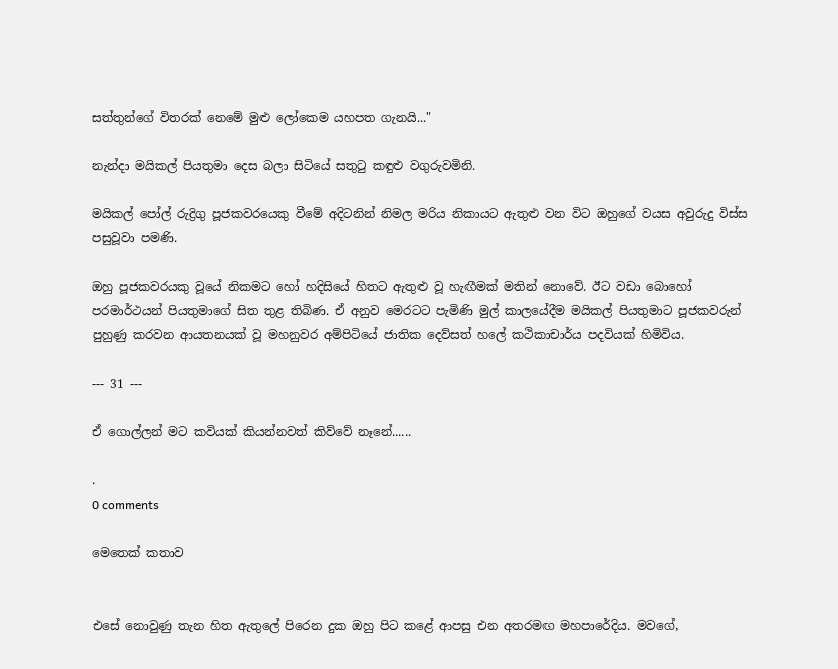සත්තුන්ගේ විතරක් නෙමේ මුළු ලෝකෙම යහපත ගැනයි..."

නැන්දා මයිකල් පියතුමා දෙස බලා සිටියේ සතුටු කඳුළු වගුරුවමිනි.

මයිකල් පෝල් රුද්‍රිගු පූජකවරයෙකු වීමේ අදිටනින් නිමල මරිය නිකායට ඇතුළු වන විට ඔහුගේ වයස අවුරුදු විස්ස පසුවූවා පමණි.

ඔහු පූජකවරයකු වූයේ නිකමට හෝ හදිසියේ හිතට ඇතුළු වූ හැඟීමක් මතින් නොවේ. ඊට වඩා බොහෝ පරමාර්ථයන් පියතුමාගේ සිත තුළ තිබිණ. ඒ අනුව මෙරටට පැමිණි මුල් කාලයේදීම මයිකල් පියතුමාට පූජකවරුන් පුහුණු කරවන ආයතනයක් වූ මහනුවර අම්පිටියේ ජාතික දෙව්සත් හලේ කථිකාචාර්ය පදවියක් හිමිවිය.

--- 31 ---

ඒ ගොල්ලන් මට කවියක් කියන්නවත් කිව්වේ නෑනේ......

.
0 comments

මෙතෙක් කතාව


එසේ නොවුණු තැන හිත ඇතුලේ පිරෙන දුක ඔහු පිට කළේ ආපසු එන අතරමඟ මහපාරේදිය. මවගේ,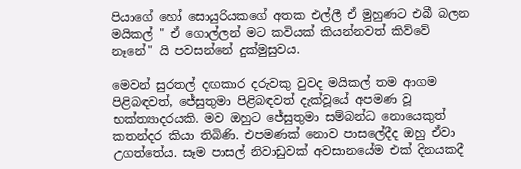පියාගේ හෝ සොයුරියකගේ අතක එල්ලී ඒ මුහුණට එබී බලන මයිකල් " ඒ ගොල්ලන් මට කවියක් කියන්නවත් කිව්වේ නෑනේ" යි පවසන්නේ දුක්මුසුවය.

මෙවන් සුරතල් දඟකාර දරුවකු වුවද මයිකල් තම ආගම පිළිබඳවත්, ජේසුතුමා පිළිබඳවත් දැක්වූයේ අපමණ වූ භක්ත්‍යාදරයකි. මව ඔහුට ජේසුතුමා සම්බන්ධ නොයෙකුත් කතන්දර කියා තිබිණි. එපමණක් නොව පාසලේදීද ඔහු ඒවා උගත්තේය. සෑම පාසල් නිවාඩුවක් අවසානයේම එක් දිනයකදී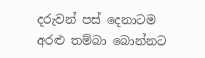දරුවන් පස් දෙනාටම අරළු තම්බා බොන්නට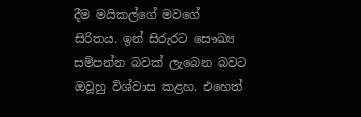දීම මයිකල්ගේ මවගේ සිරිතය. ඉන් සිරුරට සෞඛ්‍ය සම්පන්න බවක් ලැබෙන බවට ඔවූහු විශ්වාස කළහ. එහෙත්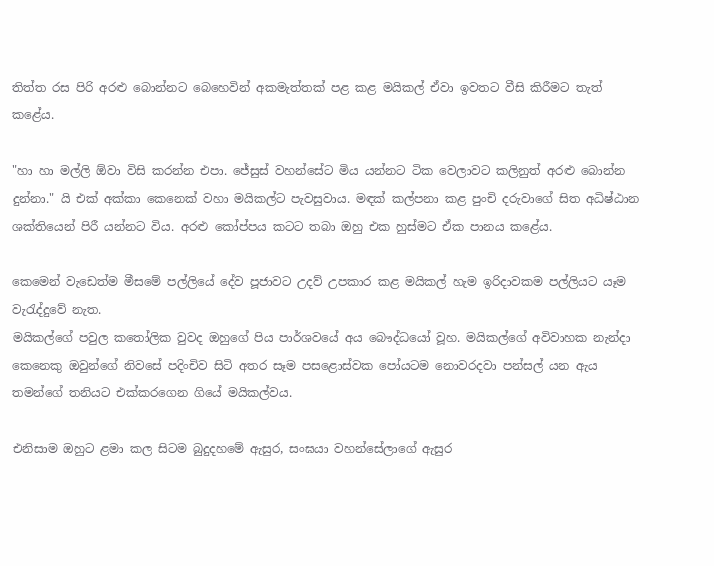තිත්ත රස පිරි අරළු බොන්නට බෙහෙවින් අකමැත්තක් පළ කළ මයිකල් ඒවා ඉවතට වීසි කිරීමට තැත් කළේය.

"හා හා මල්ලි ඕවා විසි කරන්න එපා. ජේසුස් වහන්සේට මිය යන්නට ටික වෙලාවට කලිනුත් අරළු බොන්න දුන්නා." යි එක් අක්කා කෙනෙක් වහා මයිකල්ට පැවසුවාය. මඳක් කල්පනා කළ පුංචි දරුවාගේ සිත අධිෂ්ඨාන ශක්තියෙන් පිරී යන්නට විය. අරළු කෝප්පය කටට තබා ඔහු එක හුස්මට ඒක පානය කළේය.

කෙමෙන් වැඩෙත්ම මීසමේ පල්ලියේ දේව පූජාවට උදව් උපකාර කළ මයිකල් හැම ඉරිදාවකම පල්ලියට යෑම වැරැද්දුවේ නැත.
මයිකල්ගේ පවුල කතෝලික වුවද ඔහුගේ පිය පාර්ශවයේ අය බෞද්ධයෝ වූහ. මයිකල්ගේ අවිවාහක නැන්දා කෙනෙකු ඔවුන්ගේ නිවසේ පදිංචිව සිටි අතර සෑම පසළොස්වක පෝයටම නොවරදවා පන්සල් යන ඇය තමන්ගේ තනියට එක්කරගෙන ගියේ මයිකල්වය.

එනිසාම ඔහුට ළමා කල සිටම බුදුදහමේ ඇසුර, සංඝයා වහන්සේලාගේ ඇසුර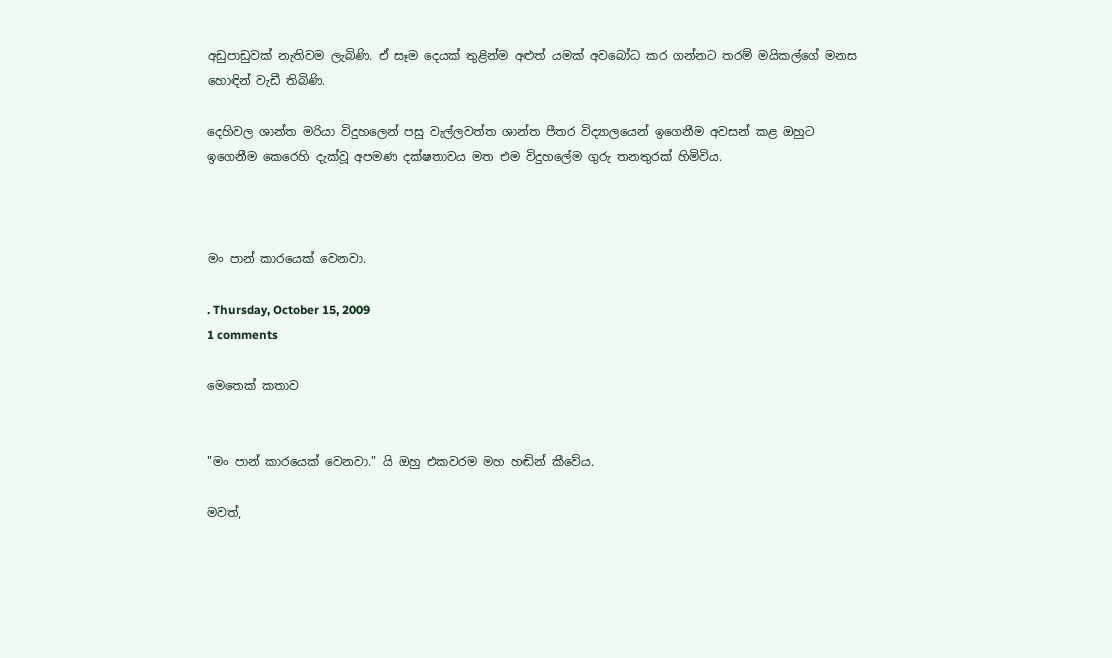අඩුපාඩුවක් නැතිවම ලැබිණි. ඒ සෑම දෙයක් තුළින්ම අළුත් යමක් අවබෝධ කර ගන්නට තරම් මයිකල්ගේ මනස හොඳින් වැඩී තිබිණි.

දෙහිවල ශාන්ත මරියා විදුහලෙන් පසු වැල්ලවත්ත ශාන්ත පීතර විද්‍යාලයෙන් ඉගෙනීම අවසන් කළ ඔහුට ඉගෙනීම කෙරෙහි දැක්වූ අපමණ දක්ෂතාවය මත එම විදුහලේම ගුරු තනතුරක් හිමිවිය.



මං පාන් කාරයෙක් වෙනවා.

. Thursday, October 15, 2009
1 comments

මෙතෙක් කතාව


"මං පාන් කාරයෙක් වෙනවා." යි ඔහු එකවරම මහ හඬින් කීවේය.

මවත්,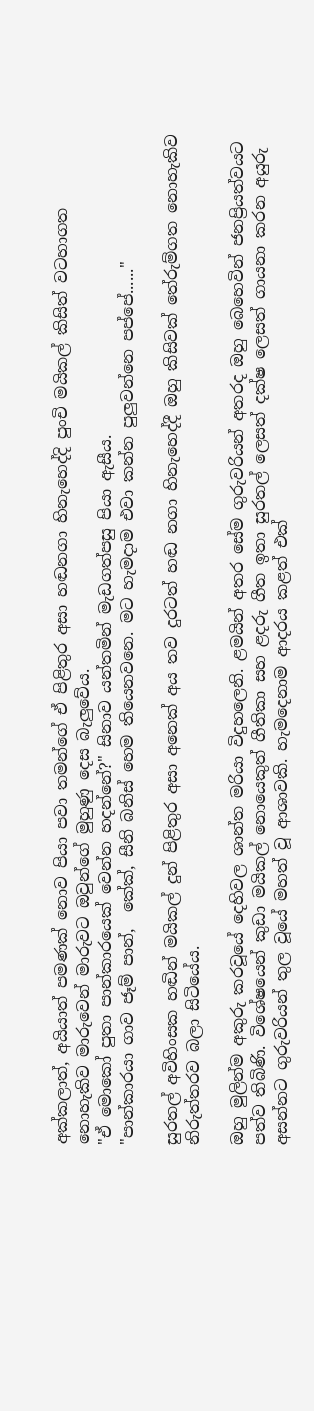අක්කලාත්, අයියාත් පමණක් නොව පියා පවා තමන්ගේ ඒ පිළිතුර අසා හඬනගා හිනැහෙද්දි පුංචි මයිකල් කිසිත් වටහාගත නොහැකිව මාරුවෙන් මාරුවට ඔවුන්ගේ මුහුණු දෙස බැලුවේය.
"ඒ මොකෝ පුතා පාන්කාරයෙක් වෙන්න හදන්නේ?" සිනාව යන්තමින් මැඩගත්පසු පියා ඇසීය.
"පාන්කාරයා ගාව ජෑම් පාන්,  කේක්, සීනි බනිස් හෙම තියෙනවනෙ. මට හැමදාම එවා කන්න පුලුවන්නෙ පප්පේ......"

සුරතල් අවිහිංසක හඬින් මයිකල් දුන් පිළිතුර අසා අනෙක් අය තව දුරටත් හඬ නගා හිනැහෙද්දී ඔහු කිසිවක් තේරුම්ගත නොහැකිව නිරුත්තරව බලා සිටියේය.

ඔහු මුලින්ම අකුරු කරවූයේ දෙහිවල ශාන්ත මරියා විදුහලෙනි. ළමයින් අතර සේම ගුරුවරියන් අතරද ඔහු බෙහෙවින් ජනප්‍රියත්වයට පත්ව තිබිණි. විශේෂයෙන් කුඩා මයිකල් නොයෙකුත් ගීතිකා සහ ළදරු ගීත ඉතා සුරතල් ලෙසත් දක්ෂ ලෙසත් ගායනා කරන අයුරු අසන්නට ගුරුවරියන් තුල වූයේ මහත් වූ ආශාවකි. හැමදෙනාම ආදරය කළත් එක්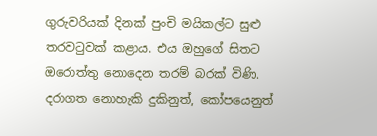ගුරුවරියක් දිනක් පුංචි මයිකල්ට සුළු තරවටුවක් කළාය. එය ඔහුගේ සිතට ඔරොත්තු නොදෙන තරම් බරක් විණි. දරාගත නොහැකි දුකිනුත්, කෝපයෙනුත්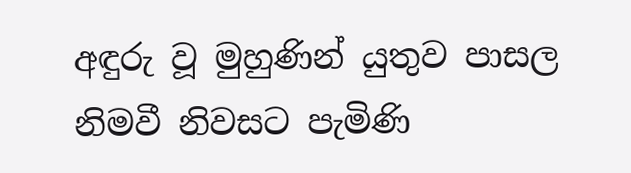අඳුරු වූ මුහුණින් යුතුව පාසල නිමවී නිවසට පැමිණි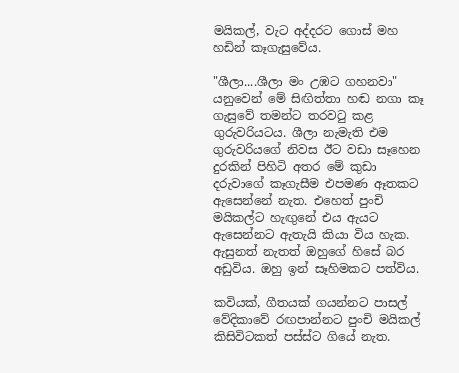මයිකල්, වැට අද්දරට ගොස් මහ හඩින් කෑගැසුවේය.

"ශීලා....ශීලා මං උඹට ගහනවා" යනුවෙන් මේ සිඟිත්තා හඬ නගා කෑ ගැසුවේ තමන්ට තරවටු කළ ගුරුවරියටය. ශීලා නැමැති එම ගුරුවරියගේ නිවස ඊට වඩා සෑහෙන දුරකින් පිහිටි අතර මේ කුඩා දරුවාගේ කෑගැසීම එපමණ ඈතකට ඇසෙන්නේ නැත. එහෙත් පුංචි මයිකල්ට හැඟුනේ එය ඇයට ඇසෙන්නට ඇතැයි කියා විය හැක. ඇසුනත් නැතත් ඔහුගේ හිසේ බර අඩුවිය. ඔහු ඉන් සෑහිමකට පත්විය.

කවියක්, ගීතයක් ගයන්නට පාසල් වේදිකාවේ රඟපාන්නට පුංචි මයිකල් කිසිවිටකත් පස්ස්ට ගියේ නැත.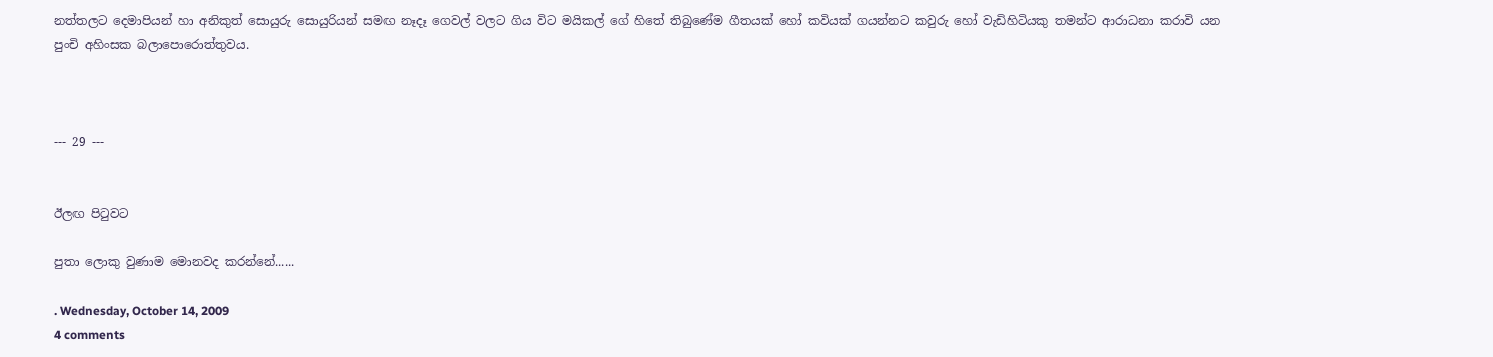නත්තලට දෙමාපියන් හා අනිකුත් සොයුරු සොයුරියන් සමඟ නෑදෑ ගෙවල් වලට ගිය විට මයිකල් ගේ හිතේ තිබුණේම ගීතයක් හෝ කවියක් ගයන්නට කවුරු හෝ වැඩිහිටියකු තමන්ට ආරාධනා කරාවි යන පුංචි අහිංසක බලාපොරොත්තුවය.



--- 29 ---


ඊලඟ පිටුවට

පුතා ලොකු වුණාම මොනවද කරන්නේ......

. Wednesday, October 14, 2009
4 comments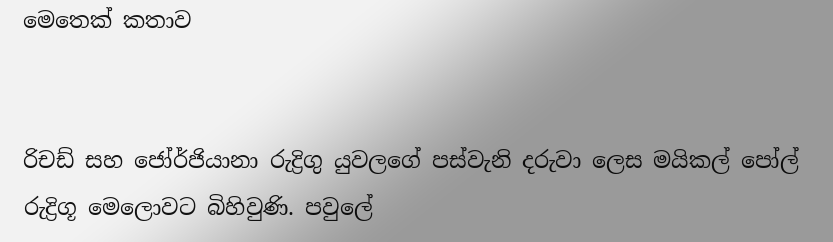මෙතෙක් කතාව


රිචඩ් සහ ජෝර්ජියානා රුද්‍රිගු යුවලගේ පස්වැනි දරුවා ලෙස මයිකල් පෝල් රුද්‍රිගූ මෙලොවට බිහිවුණි. පවුලේ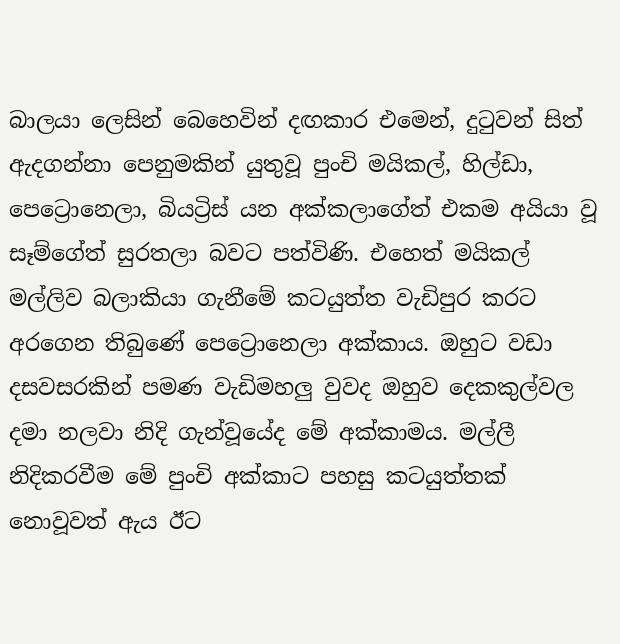බාලයා ලෙසින් බෙහෙවින් දඟකාර එමෙන්, දුටුවන් සිත් ඇදගන්නා පෙනුමකින් යුතුවූ පුංචි මයිකල්, හිල්ඩා, පෙට්‍රොනෙලා, බියට්‍රිස් යන අක්කලාගේත් එකම අයියා වූ සෑම්ගේත් සුරතලා බවට පත්විණි. එහෙත් මයිකල් මල්ලිව බලාකියා ගැනීමේ කටයුත්ත වැඩිපුර කරට අරගෙන තිබුණේ පෙට්‍රොනෙලා අක්කාය. ඔහුට වඩා දසවසරකින් පමණ වැඩිමහලු වුවද ඔහුව දෙකකුල්වල දමා නලවා නිදි ගැන්වූයේද මේ අක්කාමය. මල්ලී නිදිකරවීම මේ පුංචි අක්කාට පහසු කටයුත්තක් නොවූවත් ඇය ඊට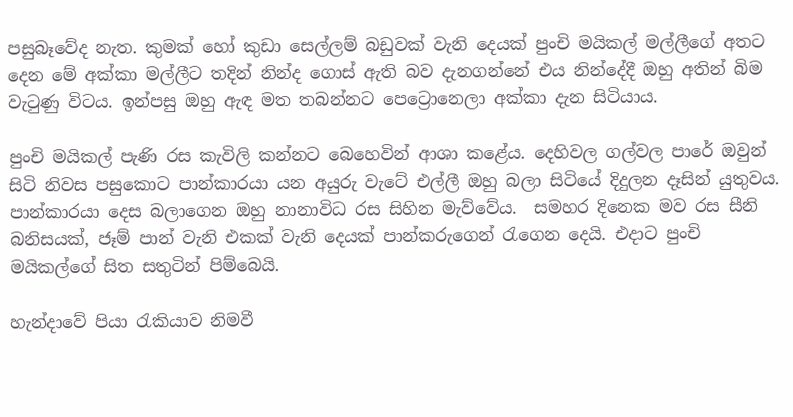පසුබෑවේද නැත. කුමක් හෝ කුඩා සෙල්ලම් බඩුවක් වැනි දෙයක් පුංචි මයිකල් මල්ලීගේ අතට දෙන මේ අක්කා මල්ලීට තදින් නින්ද ගොස් ඇති බව දැනගන්නේ එය නින්දේදී ඔහු අතින් බිම වැටුණු විටය. ඉන්පසු ඔහු ඇඳ මත තබන්නට පෙට්‍රොනෙලා අක්කා දැන සිටියාය.

පුංචි මයිකල් පැණි රස කැවිලි කන්නට බෙහෙවින් ආශා කළේය. දෙහිවල ගල්වල පාරේ ඔවුන් සිටි නිවස පසුකොට පාන්කාරයා යන අයුරු වැටේ එල්ලී ඔහු බලා සිටියේ දිදුලන දෑසින් යුතුවය. පාන්කාරයා දෙස බලාගෙන ඔහු නානාවිධ රස සිහින මැව්වේය.  සමහර දිනෙක මව රස සීනි බනිසයක්, ජෑම් පාන් වැනි එකක් වැනි දෙයක් පාන්කරුගෙන් රැගෙන දෙයි. එදාට පුංචි මයිකල්ගේ සිත සතුටින් පිම්බෙයි.

හැන්දාවේ පියා රැකියාව නිමවී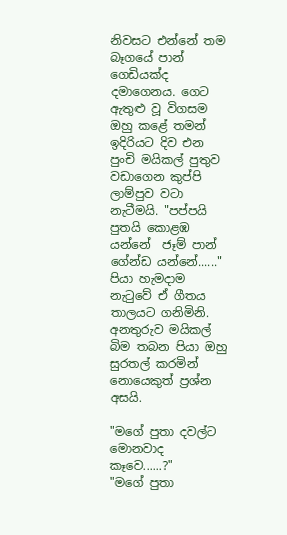නිවසට එන්නේ තම බෑගයේ පාන් ගෙඩියක්ද දමාගෙනය. ගෙට ඇතුළු වූ විගසම ඔහු කළේ තමන් ඉදිරියට දිව එන පුංචි මයිකල් පුතුව වඩාගෙන කුප්පි ලාම්පුව වටා නැටීමයි. "පප්පයි පුතයි කොළඹ යන්නේ  ජෑම් පාන් ගේන්ඩ යන්නේ......" පියා හැමදාම නැටුවේ ඒ ගීතය තාලයට ගනිමිනි. අනතුරුව මයිකල් බිම තබන පියා ඔහු සුරතල් කරමින් නොයෙකුත් ප්‍රශ්න අසයි.

"මගේ පුතා දවල්ට මොනවාද කෑවෙ......?"
"මගේ පුතා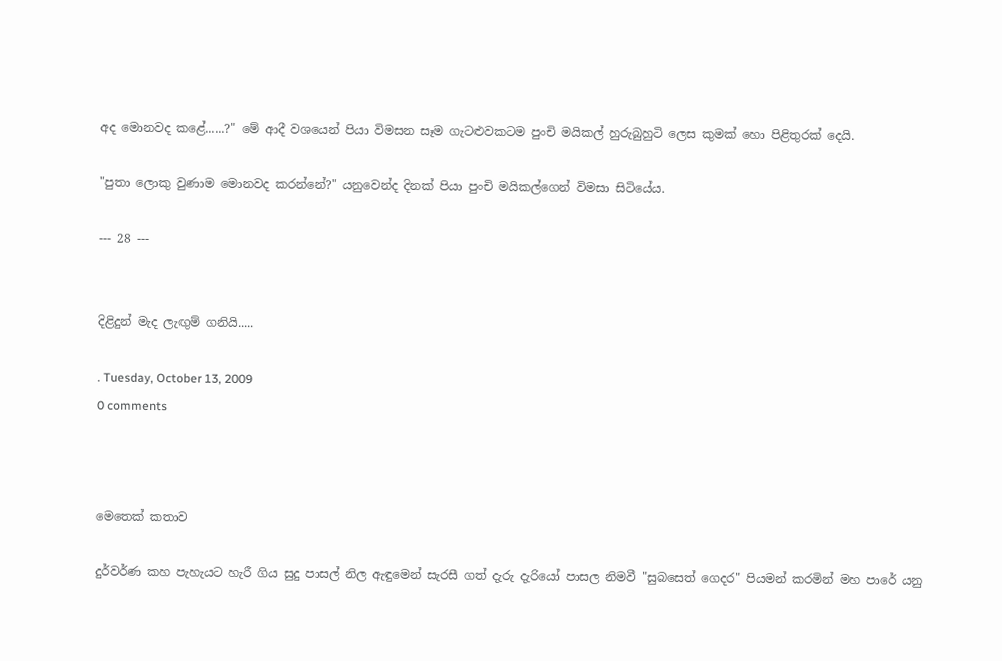අද මොනවද කළේ......?" මේ ආදී වශයෙන් පියා විමසන සෑම ගැටළුවකටම පුංචි මයිකල් හුරුබුහුටි ලෙස කුමක් හො පිළිතුරක් දෙයි.

"පුතා ලොකු වුණාම මොනවද කරන්නේ?" යනුවෙන්ද දිනක් පියා පුංචි මයිකල්ගෙන් විමසා සිටියේය.

--- 28 ---


දිළිදුන් මැද ලැඟුම් ගනියි.....

. Tuesday, October 13, 2009
0 comments



මෙතෙක් කතාව

දුර්වර්ණ කහ පැහැයට හැරී ගිය සුදු පාසල් නිල ඇඳුමෙන් සැරසී ගත් දැරු දැරියෝ පාසල නිමවී "සුබසෙත් ගෙදර" පියමන් කරමින් මහ පාරේ යනු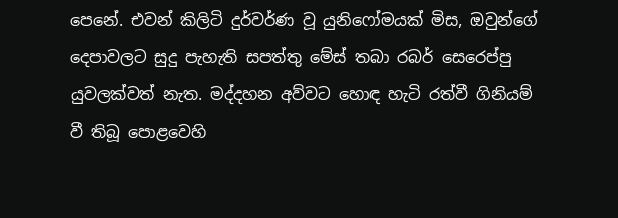පෙනේ. එවන් කිලිටි දුර්වර්ණ වූ යුනිෆෝමයක් මිස, ඔවුන්ගේ දෙපාවලට සුදු පැහැති සපත්තු මේස් තබා රබර් සෙරෙප්පු යුවලක්වත් නැත. මද්දහන අව්වට හොඳ හැටි රත්වී ගිනියම් වී තිබූ පොළවෙහි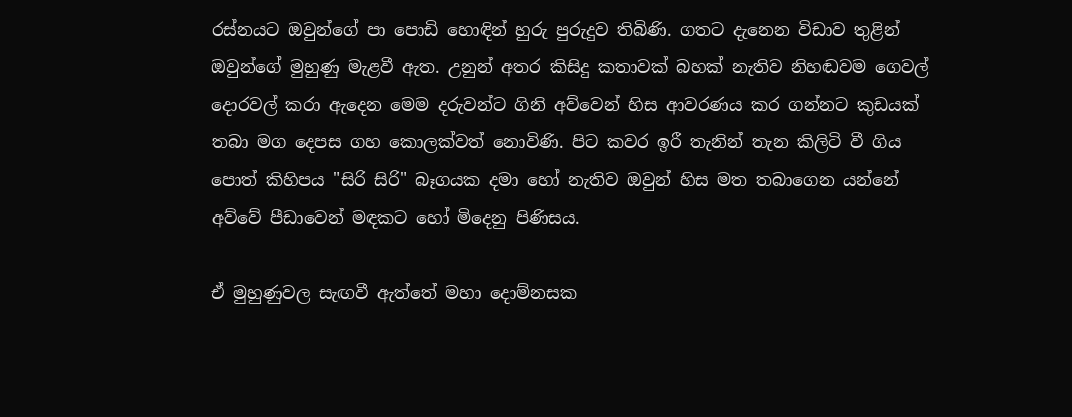රස්නයට ඔවුන්ගේ පා පොඩි හොඳින් හුරු පුරුදුව තිබිණි. ගතට දැනෙන විඩාව තුළින් ඔවුන්ගේ මුහුණු මැළවී ඇත. උනුන් අතර කිසිදු කතාවක් බහක් නැතිව නිහඬවම ගෙවල් දොරවල් කරා ඇදෙන මෙම දරුවන්ට ගිනි අව්වෙන් හිස ආවරණය කර ගන්නට කුඩයක් තබා මග දෙපස ගහ කොලක්වත් නොවිණි. පිට කවර ඉරී තැනින් තැන කිලිටි වී ගිය පොත් කිහිපය "සිරි සිරි" බෑගයක දමා හෝ නැතිව ඔවුන් හිස මත තබාගෙන යන්නේ අව්වේ පීඩාවෙන් මඳකට හෝ මිදෙනු පිණිසය.

ඒ මුහුණුවල සැඟවී ඇත්තේ මහා දොම්නසක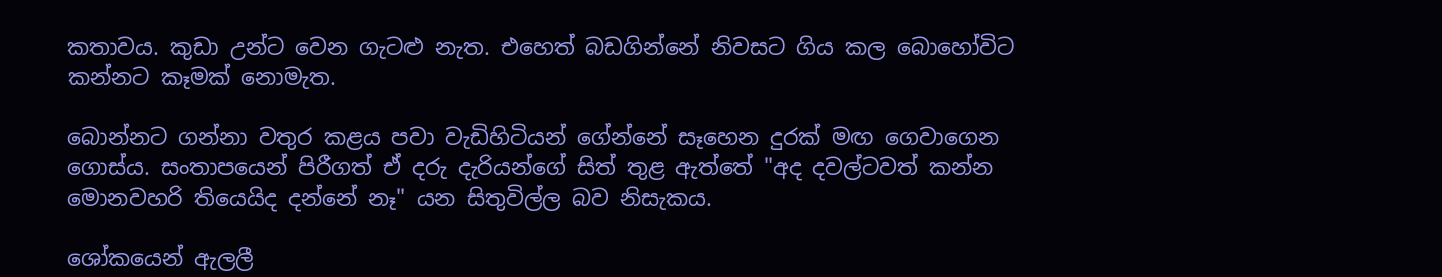කතාවය. කුඩා උන්ට වෙන ගැටළු නැත. එහෙත් බඩගින්නේ නිවසට ගිය කල බොහෝවිට කන්නට කෑමක් නොමැත.

බොන්නට ගන්නා වතුර කළය පවා වැඩිහිටියන් ගේන්නේ සෑහෙන දුරක් මඟ ගෙවාගෙන ගොස්ය. සංතාපයෙන් පිරීගත් ඒ දරු දැරියන්ගේ සිත් තුළ ඇත්තේ "අද දවල්ටවත් කන්න මොනවහරි තියෙයිද දන්නේ නෑ" යන සිතුවිල්ල බව නිසැකය.

ශෝකයෙන් ඇලලී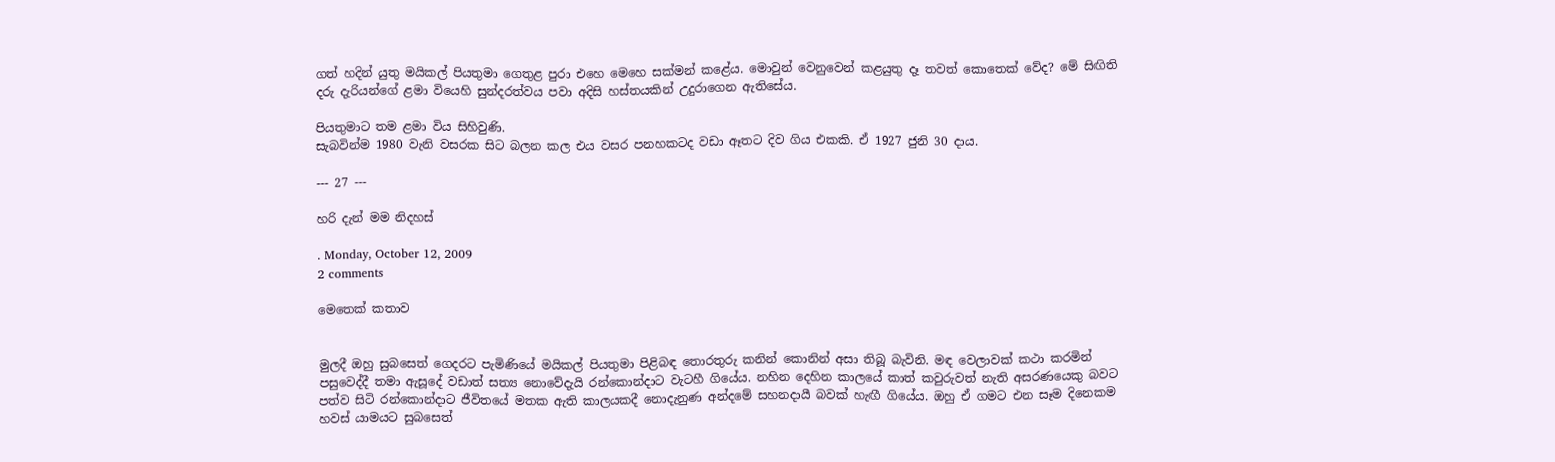ගත් හදින් යුතු මයිකල් පියතුමා ගෙතුළ පුරා එහෙ මෙහෙ සක්මන් කළේය. මොවුන් වෙනුවෙන් කළයුතු දෑ තවත් කොතෙක් වේද? මේ සිඟිති දරු දැරියන්ගේ ළමා වියෙහි සුන්දරත්වය පවා අදිසි හස්තයකින් උදුරාගෙන ඇතිසේය.

පියතුමාට තම ළමා විය සිහිවුණි.
සැබවින්ම 1980 වැනි වසරක සිට බලන කල එය වසර පනහකටද වඩා ඈතට දිව ගිය එකකි. ඒ 1927 ජුනි 30 දාය.

--- 27 ---

හරි දැන් මම නිදහස්

. Monday, October 12, 2009
2 comments

මෙතෙක් කතාව


මුලදී ඔහු සුබසෙත් ගෙදරට පැමිණියේ මයිකල් පියතුමා පිළිබඳ තොරතුරු කනින් කොනින් අසා තිබූ බැවිනි. මඳ වෙලාවක් කථා කරමින් පසුවෙද්දී තමා ඇසූදේ වඩාත් සත්‍ය නොවේදැයි රන්කොන්දාට වැටහී ගියේය. නහින දෙහින කාලයේ කාත් කවුරුවත් නැති අසරණයෙකු බවට පත්ව සිටි රන්කොන්දාට ජීවිතයේ මතක ඇති කාලයකදී නොදැනුණ අන්දමේ සහනදායී බවක් හැඟී ගියේය. ඔහු ඒ ගමට එන සෑම දිනෙකම හවස් යාමයට සුබසෙත්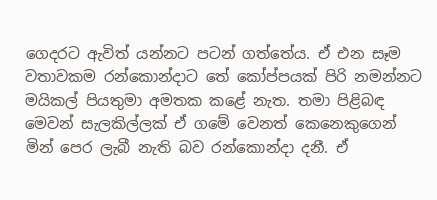ගෙදරට ඇවිත් යන්නට පටන් ගත්තේය. ඒ එන සෑම වතාවකම රන්කොන්දාට තේ කෝප්පයක් පිරි නමන්නට මයිකල් පියතුමා අමතක කළේ නැත. තමා පිළිබඳ මෙවන් සැලකිල්ලක් ඒ ගමේ වෙනත් කෙනෙකුගෙන් මින් පෙර ලැබී නැති බව රන්කොන්දා දනී. ඒ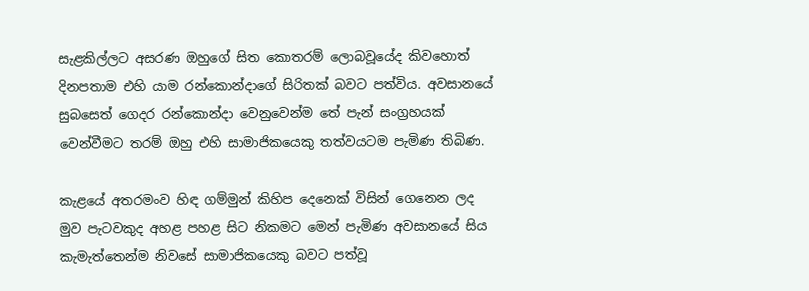සැළකිල්ලට අසරණ ඔහුගේ සිත කොතරම් ලොබවූයේද කිවහොත් දිනපතාම එහි යාම රන්කොන්දාගේ සිරිතක් බවට පත්විය. අවසානයේ සුබසෙත් ගෙදර රන්කොන්දා වෙනුවෙන්ම තේ පැන් සංග්‍රහයක් වෙන්වීමට තරම් ඔහු එහි සාමාජිකයෙකු තත්වයටම පැමිණ තිබිණ.

කැළයේ අතරමංව හිඳ ගම්මුන් කිහිප දෙනෙක් විසින් ගෙනෙන ලද මුව පැටවකුද අහළ පහළ සිට නිකමට මෙන් පැමිණ අවසානයේ සිය කැමැත්තෙන්ම නිවසේ සාමාජිකයෙකු බවට පත්වූ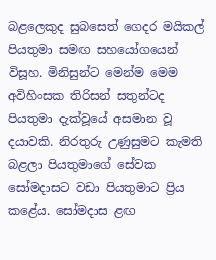බළලෙකුද සුබසෙත් ගෙදර මයිකල් පියතුමා සමඟ සහයෝගයෙන් විසූහ. මිනිසුන්ට මෙන්ම මෙම අවිහිංසක තිරිසන් සතුන්ටද පියතුමා දැක්වූයේ අසමාන වූ දයාවකි. නිරතුරු උණුසුමට කැමති බළලා පියතුමාගේ සේවක සෝමදාසට වඩා පියතුමාට ප්‍රිය කළේය. සෝමදාස ළඟ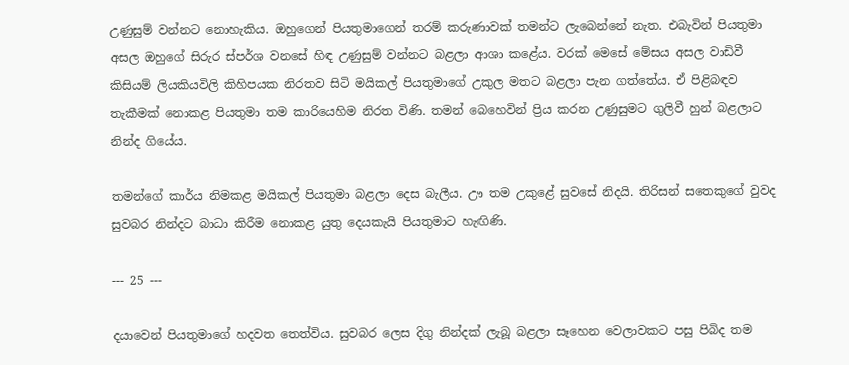උණුසුම් වන්නට නොහැකිය. ඔහුගෙන් පියතුමාගෙන් තරම් කරුණාවක් තමන්ට ලැබෙන්නේ නැත. එබැවින් පියතුමා අසල ඔහුගේ සිරුර ස්පර්ශ වනසේ හිඳ උණුසුම් වන්නට බළලා ආශා කළේය. වරක් මෙසේ මේසය අසල වාඩිවී කිසියම් ලියකියවිලි කිහිපයක නිරතව සිටි මයිකල් පියතුමාගේ උකුල මතට බළලා පැන ගත්තේය. ඒ පිළිබඳව තැකීමක් නොකළ පියතුමා තම කාරියෙහිම නිරත විණි. තමන් බෙහෙවින් ප්‍රිය කරන උණුසුමට ගුලිවී හුන් බළලාට නින්ද ගියේය.

තමන්ගේ කාර්ය නිමකළ මයිකල් පියතුමා බළලා දෙස බැලීය. ඌ තම උකුළේ සුවසේ නිදයි. තිරිසන් සතෙකුගේ වුවද සුවබර නින්දට බාධා කිරීම නොකළ යුතු දෙයකැයි පියතුමාට හැඟිණි.

--- 25 ---

දයාවෙන් පියතුමාගේ හදවත තෙත්විය. සුවබර ලෙස දිගු නින්දක් ලැබූ බළලා සෑහෙන වෙලාවකට පසු පිබිද තම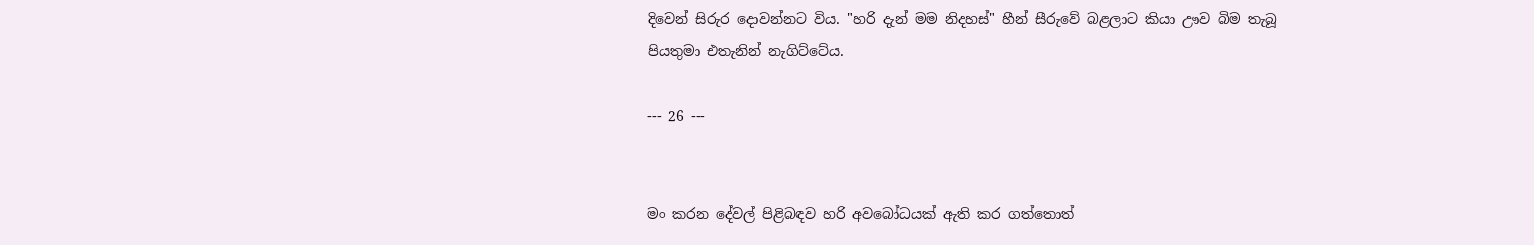දිවෙන් සිරුර දොවන්නට විය. "හරි දැන් මම නිදහස්" හීන් සීරුවේ බළලාට කියා ඌව බිම තැබූ පියතුමා එතැනින් නැගිට්ටේය.

--- 26 ---


මං කරන දේවල් පිළිබඳව හරි අවබෝධයක් ඇති කර ගත්තොත්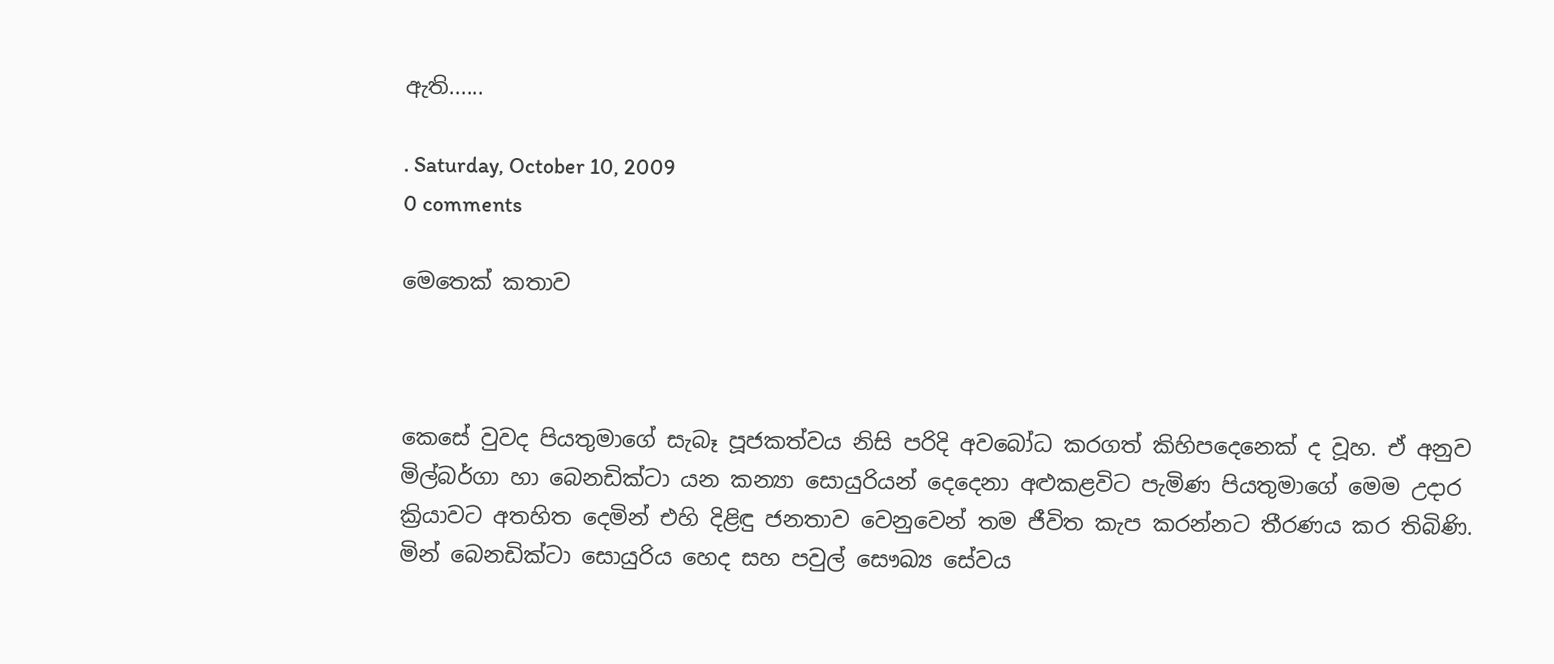ඇති......

. Saturday, October 10, 2009
0 comments

මෙතෙක් කතාව



කෙසේ වුවද පියතුමාගේ සැබෑ පූජකත්වය නිසි පරිදි අවබෝධ කරගත් කිහිපදෙනෙක් ද වූහ. ඒ අනුව මිල්බර්ගා හා බෙනඩික්ටා යන කන්‍යා සොයුරියන් දෙදෙනා අළුකළවිට පැමිණ පියතුමාගේ මෙම උදාර ක්‍රියාවට අතහිත දෙමින් එහි දිළිඳු ජනතාව වෙනුවෙන් තම ජීවිත කැප කරන්නට තීරණය කර තිබිණි. මින් බෙනඩික්ටා සොයුරිය හෙද සහ පවුල් සෞඛ්‍ය සේවය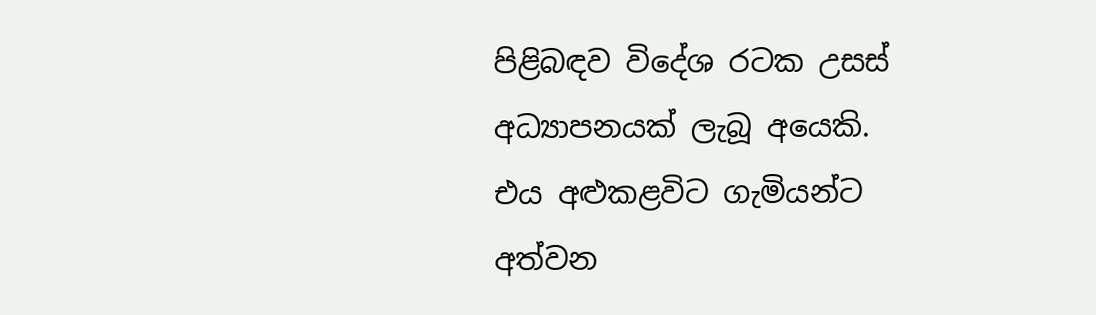පිළිබඳව විදේශ රටක උසස් අධ්‍යාපනයක් ලැබූ අයෙකි. එය අළුකළවිට ගැමියන්ට අත්වන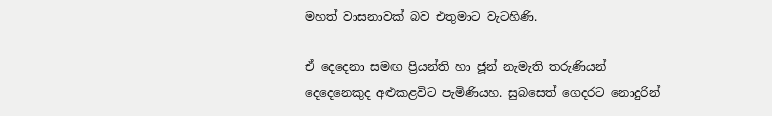මහත් වාසනාවක් බව එතුමාට වැටහිණි.

ඒ දෙදෙනා සමඟ ප්‍රියන්ති හා ජූන් නැමැති තරුණියන් දෙදෙනෙකුද අළුකළවිට පැමිණියහ. සුබසෙත් ගෙදරට නොදුරින්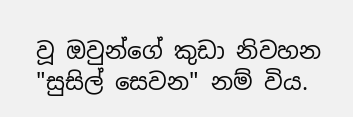වූ ඔවුන්ගේ කුඩා නිවහන "සුසිල් සෙවන" නම් විය.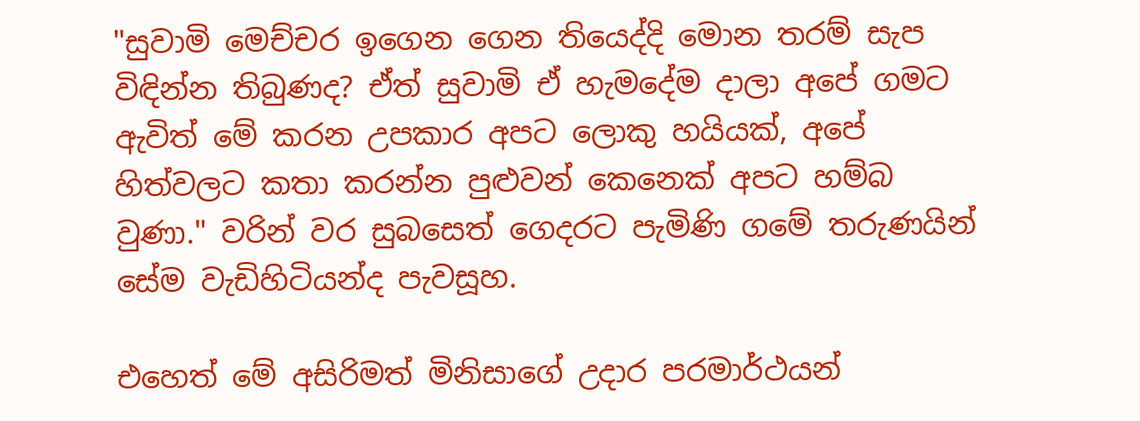"සුවාමි මෙච්චර ඉගෙන ගෙන තියෙද්දි මොන තරම් සැප විඳින්න තිබුණද? ඒත් සුවාමි ඒ හැමදේම දාලා අපේ ගමට ඇවිත් මේ කරන උපකාර අපට ලොකු හයියක්, අපේ හිත්වලට කතා කරන්න පුළුවන් කෙනෙක් අපට හම්බ වුණා." වරින් වර සුබසෙත් ගෙදරට පැමිණි ගමේ තරුණයින් සේම වැඩිහිටියන්ද පැවසූහ.

එහෙත් මේ අසිරිමත් මිනිසාගේ උදාර පරමාර්ථයන්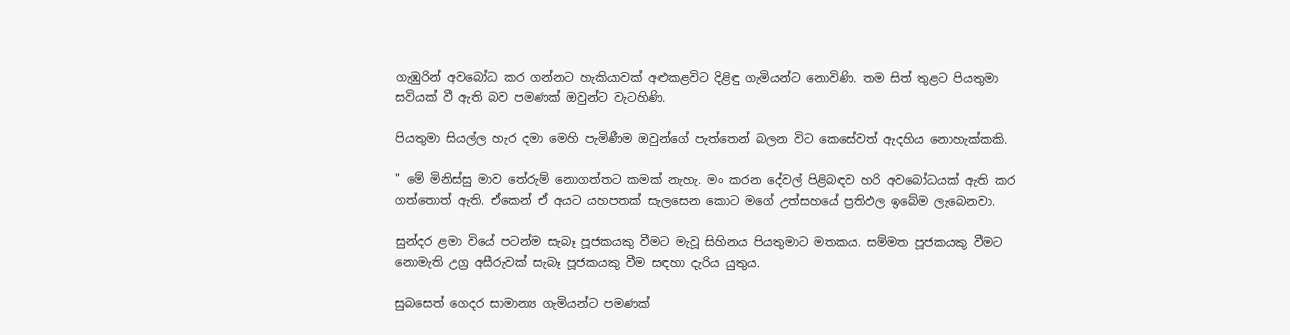ගැඹුරින් අවබෝධ කර ගන්නට හැකියාවක් අළුකළවිට දිළිඳු ගැමියන්ට නොවිණි. තම සිත් තුළට පියතුමා සවියක් වී ඇති බව පමණක් ඔවුන්ට වැටහිණි.

පියතුමා සියල්ල හැර දමා මෙහි පැමිණීම ඔවුන්ගේ පැත්තෙන් බලන විට කෙසේවත් ඇදහිය නොහැක්කකි.

" මේ මිනිස්සු මාව තේරුම් නොගත්තට කමක් නැහැ. මං කරන දේවල් පිළිබඳව හරි අවබෝධයක් ඇති කර ගත්තොත් ඇති. ඒකෙන් ඒ අයට යහපතක් සැලසෙන කොට මගේ උත්සහයේ ප්‍රතිඵල ඉබේම ලැබෙනවා.

සුන්දර ළමා වියේ පටන්ම සැබෑ පූජකයකු වීමට මැවූ සිහිනය පියතුමාට මතකය. සම්මත පූජකයකු වීමට නොමැති උග්‍ර අසීරුවක් සැබෑ පූජකයකු වීම සඳහා දැරිය යුතුය.

සුබසෙත් ගෙදර සාමාන්‍ය ගැමියන්ට පමණක්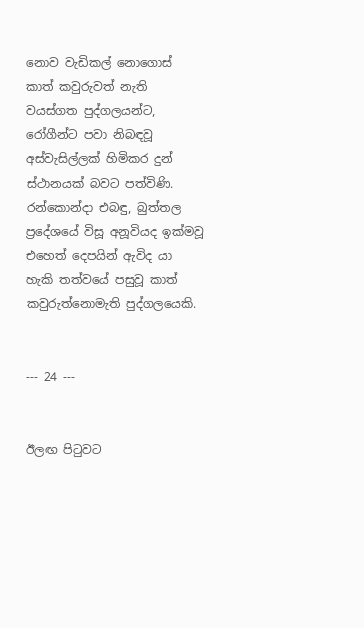නොව වැඩිකල් නොගොස් කාත් කවුරුවත් නැති වයස්ගත පුද්ගලයන්ට, රෝගීන්ට පවා නිබඳවූ අස්වැසිල්ලක් හිමිකර දුන් ස්ථානයක් බවට පත්විණි.
රන්කොන්දා එබඳු, බුත්තල ප්‍රදේශයේ විසූ අනූවියද ඉක්මවූ එහෙත් දෙපයින් ඇවිද යා හැකි තත්වයේ පසුවූ කාත් කවුරුත්නොමැති පුද්ගලයෙකි.


--- 24 ---


ඊලඟ පිටුවට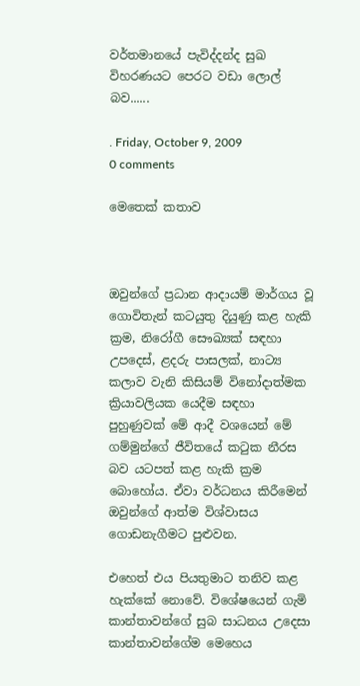වර්තමානයේ පැවිද්දන්ද සුඛ විහරණයට පෙරට වඩා ලොල් බව......

. Friday, October 9, 2009
0 comments

මෙතෙක් කතාව



ඔවුන්ගේ ප්‍රධාන ආදායම් මාර්ගය වූ ගොවිතැන් කටයුතු දියුණු කළ හැකි ක්‍රම, නිරෝගී සෞඛ්‍යක් සඳහා උපදෙස්, ළදරු පාසලක්, නාට්‍ය කලාව වැනි කිසියම් විනෝදාත්මක ක්‍රියාවලියක යෙදීම සඳහා පුහුණුවක් මේ ආදී වශයෙන් මේ ගම්මුන්ගේ ජීවිතයේ කටුක නීරස බව යටපත් කළ හැකි ක්‍රම බොහෝය. ඒවා වර්ධනය කිරීමෙන් ඔවුන්ගේ ආත්ම විශ්වාසය ගොඩනැගීමට පුළුවන.

එහෙත් එය පියතුමාට තනිව කළ හැක්කේ නොවේ. විශේෂයෙන් ගැමි කාන්තාවන්ගේ සුබ සාධනය උදෙසා කාන්තාවන්ගේම මෙහෙය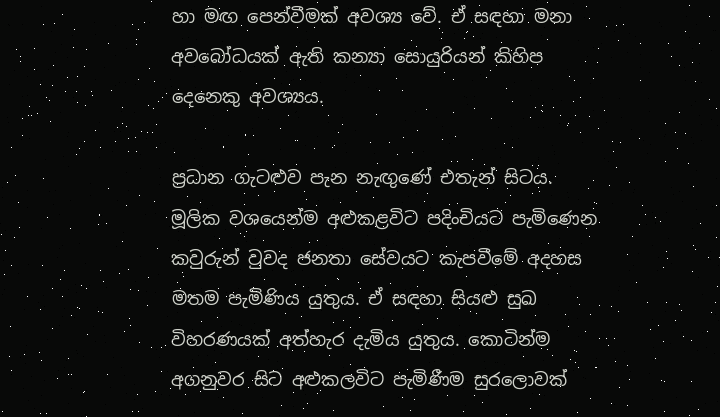හා මඟ පෙන්වීමක් අවශ්‍ය වේ. ඒ සඳහා මනා අවබෝධයක් ඇති කන්‍යා සොයුරියන් කිහිප දෙනෙකු අවශ්‍යය.

ප්‍රධාන ගැටළුව පැන නැඟුණේ එතැන් සිටය. මූලික වශයෙන්ම අළුකළවිට පදිංචියට පැමිණෙන කවුරුන් වුවද ජනතා සේවයට කැපවීමේ අදහස මතම පැමිණිය යුතුය. ඒ සඳහා සියළු සුඛ විහරණයක් අත්හැර දැමිය යුතුය. කොටින්ම අගනුවර සිට අළුකලවිට පැමිණීම සුරලොවක්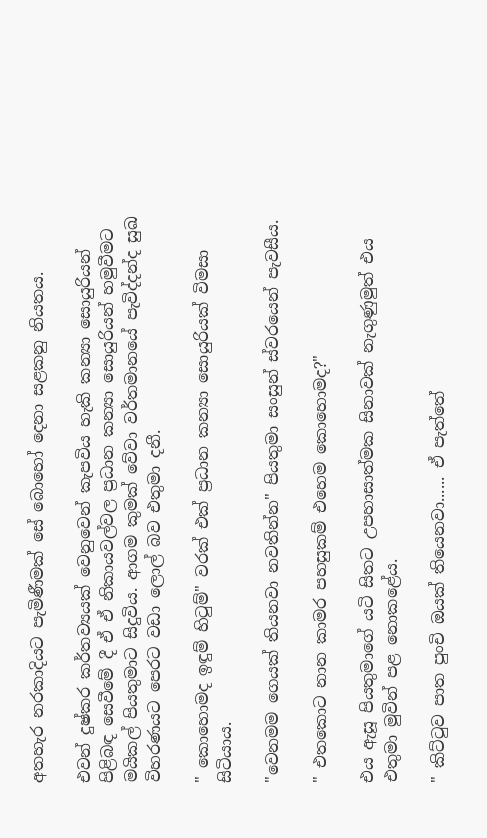අතහැර නරකාදියට පැමිණීමක් සේ බොහෝ දෙනා සළකනු නියතය.

එවන් දුෂ්කර කර්තව්‍යයක් වෙනුවෙන් කැපවිය හැකි කන්‍යා සොයුරියන් පිළිබඳ සෙවීමේ දී ඒ ඒ නිකායවල්වල ප්‍රධාන කන්‍යා සොයුරියන් හමුවීමට මයිකල් පියතුමාට සිදුවිය. ආගම කුමක් වේවා වර්තමානයේ පැවිද්දන්ද සුඛ විහරණයට පෙරට වඩා ලොල් බව එතුමා දනී.

" කොහොමද ඉඳුම් හිටුම්" වරක් එක් ප්‍රධාන කන්‍යා සොයුරියක් විමසා සිටියාය.

"වෙනමම ගෙයක් තියනවා නවතින්න" පියතුමා සංසුන් ස්වරයෙන් පැවසීය.

" එතකොට නාන කාමර පහසුකම් එහෙම කොහොමද?"

එය ඇසූ පියතුමාගේ යටි සිතට උපහාසාත්මක සිනාවක් නැගුණුමුත් එය එතුමා මුවින් පළ නොකළේය.

" කිට්ටුව පාත පුංචි ඔයක් තියෙනවා...... ඒ පැත්තේ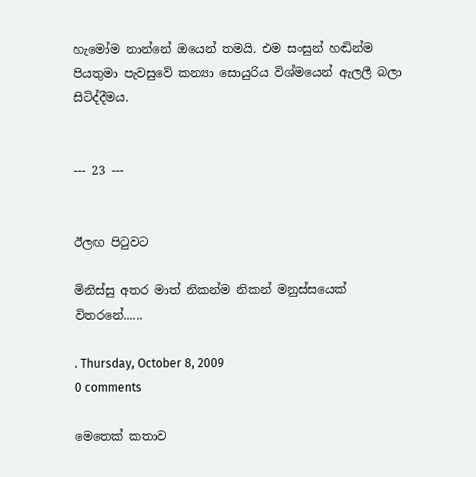හැමෝම නාන්නේ ඔයෙන් තමයි. එම සංසුන් හඬින්ම පියතුමා පැවසුවේ කන්‍යා සොයුරිය විශ්මයෙන් ඇලලී බලා සිටිද්දීමය.


--- 23 ---


ඊලඟ පිටුවට

මිනිස්සු අතර මාත් නිකන්ම නිකන් මනුස්සයෙක් විතරනේ......

. Thursday, October 8, 2009
0 comments

මෙතෙක් කතාව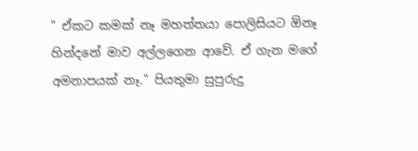" ඒකට කමක් නෑ මහත්තයා පොලිසියට ඕනෑ හින්දනේ මාව අල්ලගෙන ආවේ. ඒ ගැන මගේ අමනාපයක් නෑ." පියතුමා සුපුරුදු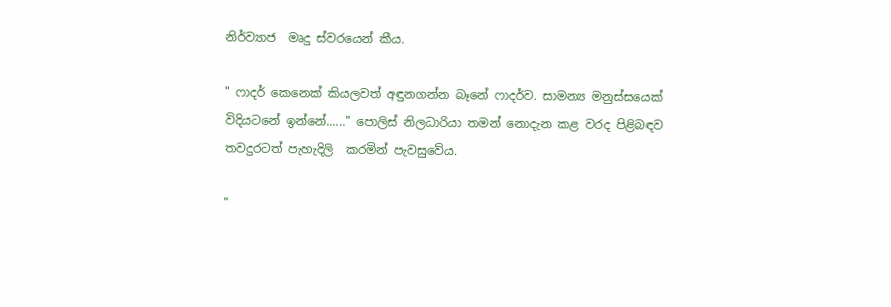නිර්ව්‍යාජ  මෘදු ස්වරයෙන් කීය.

" ෆාදර් කෙනෙක් කියලවත් අඳුනගන්න බෑනේ ෆාදර්ව. සාමන්‍ය මනුස්සයෙක් විදියටනේ ඉන්නේ......" පොලිස් නිලධාරියා තමන් නොදැන කළ වරද පිළිබඳව තවදුරටත් පැහැදිලි  කරමින් පැවසුවේය.

"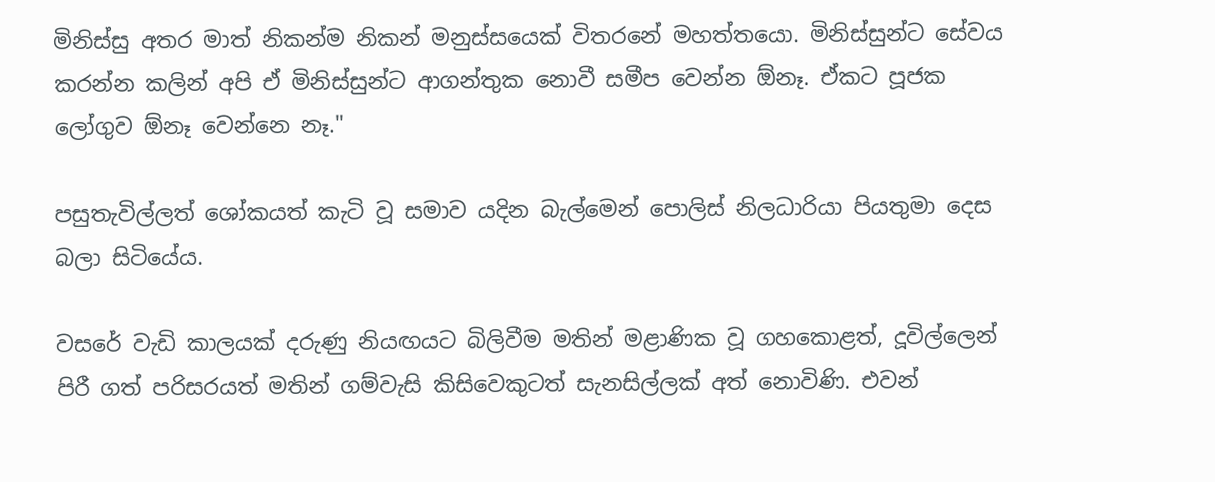මිනිස්සු අතර මාත් නිකන්ම නිකන් මනුස්සයෙක් විතරනේ මහත්තයො. මිනිස්සුන්ට සේවය කරන්න කලින් අපි ඒ මිනිස්සුන්ට ආගන්තුක නොවී සමීප වෙන්න ඕනෑ. ඒකට පූජක ලෝගුව ඕනෑ වෙන්නෙ නෑ."

පසුතැවිල්ලත් ශෝකයත් කැටි වූ සමාව යදින බැල්මෙන් පොලිස් නිලධාරියා පියතුමා දෙස බලා සිටියේය.

වසරේ වැඩි කාලයක් දරුණු නියඟයට බිලිවීම මතින් මළාණික වූ ගහකොළත්, දූවිල්ලෙන් පිරී ගත් පරිසරයත් මතින් ගම්වැසි කිසිවෙකුටත් සැනසිල්ලක් අත් නොවිණි. එවන්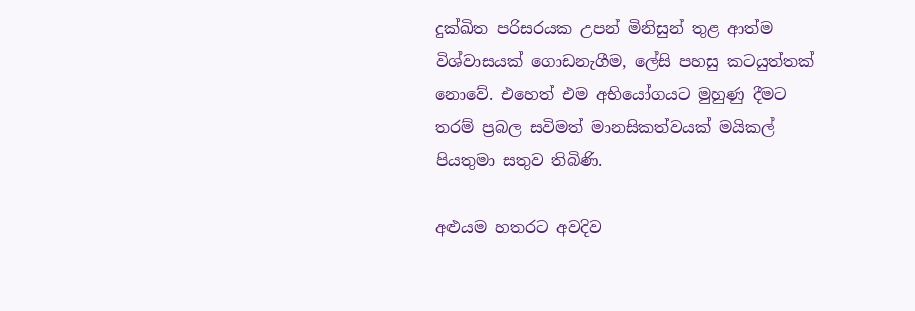දුක්ඛිත පරිසරයක උපන් මිනිසුන් තුළ ආත්ම විශ්වාසයක් ගොඩනැගීම, ලේසි පහසු කටයුත්තක් නොවේ. එහෙත් එම අභියෝගයට මුහුණු දීමට තරම් ප්‍රබල සවිමත් මානසිකත්වයක් මයිකල් පියතුමා සතුව තිබිණි.

අළුයම හතරට අවදිව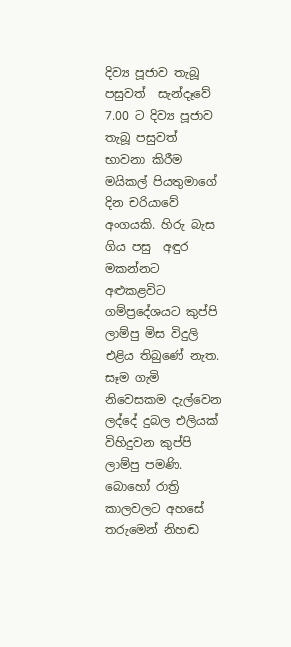දිව්‍ය පූජාව තැබූ පසුවත්  සැන්දෑවේ 7.00 ට දිව්‍ය පූජාව තැබූ පසුවත් භාවනා කිරීම මයිකල් පියතුමාගේ දින චරියාවේ අංගයකි. හිරු බැස ගිය පසු  අඳුර මකන්නට අළුකළවිට ගම්ප්‍රදේශයට කුප්පි ලාම්පු මිස විදුලි එළිය තිබුණේ නැත. සෑම ගැමි නිවෙසකම දැල්වෙන ලද්දේ දුබල එලියක් විහිදුවන කුප්පි ලාම්පු පමණි. බොහෝ රාත්‍රි කාලවලට අහසේ තරුමෙන් නිහඬ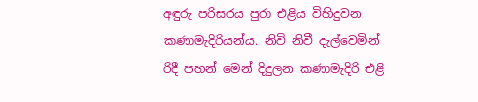අඳුරු පරිසරය පුරා එළිය විහිදුවන කණාමැදිරියන්ය. නිවි නිවී දැල්වෙමින් රිදී පහන් මෙන් දිදුලන කණාමැදිරි එළි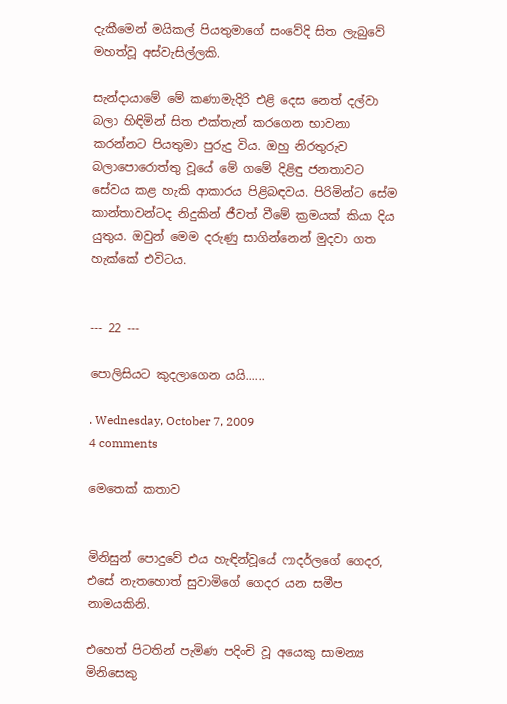දැකීමෙන් මයිකල් පියතුමාගේ සංවේදි සිත ලැබුවේ මහත්වූ අස්වැසිල්ලකි.

සැන්දායාමේ මේ කණාමැදිරි එළි දෙස නෙත් දල්වා බලා හිඳිමින් සිත එක්තැන් කරගෙන භාවනා කරන්නට පියතුමා පුරුදු විය. ඔහු නිරතුරුව බලාපොරොත්තු වූයේ මේ ගමේ දිළිඳු ජනතාවට සේවය කළ හැකි ආකාරය පිළිබඳවය. පිරිමින්ට සේම කාන්තාවන්ටද නිදුකින් ජීවත් වීමේ ක්‍රමයක් කියා දිය යුතුය. ඔවුන් මෙම දරුණු සාගින්නෙන් මුදවා ගත හැක්කේ එවිටය.


--- 22 ---

පොලිසියට කුදලාගෙන යයි......

. Wednesday, October 7, 2009
4 comments

මෙතෙක් කතාව


මිනිසුන් පොදුවේ එය හැඳින්වූයේ ෆාදර්ලගේ ගෙදර, එසේ නැතහොත් සුවාමිගේ ගෙදර යන සමීප නාමයකිනි.

එහෙත් පිටතින් පැමිණ පදිංචි වූ අයෙකු සාමන්‍ය මිනිසෙකු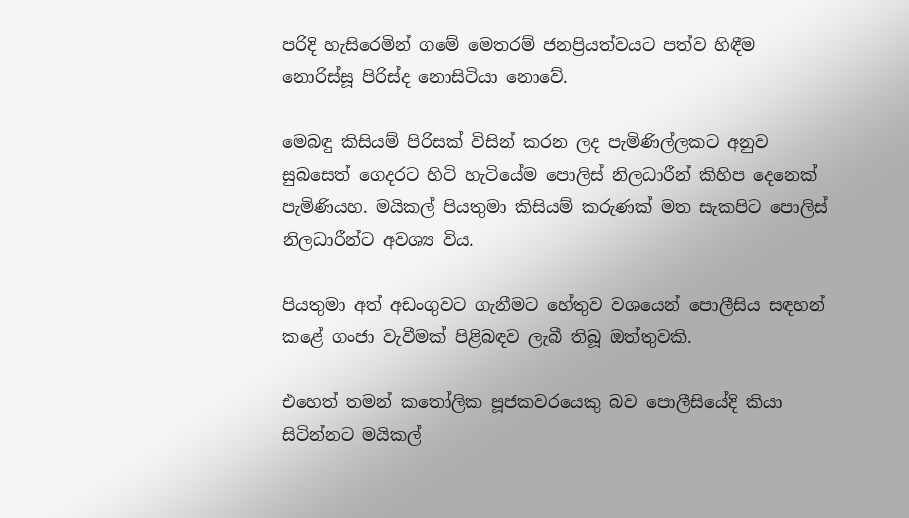පරිදි හැසිරෙමින් ගමේ මෙතරම් ජනප්‍රියත්වයට පත්ව හිඳීම නොරිස්සූ පිරිස්ද නොසිටියා නොවේ.

මෙබඳු කිසියම් පිරිසක් විසින් කරන ලද පැමිණිල්ලකට අනුව සුබසෙත් ගෙදරට හිටි හැටියේම පොලිස් නිලධාරීන් කිහිප දෙනෙක් පැමිණියහ. මයිකල් පියතුමා කිසියම් කරුණක් මත සැකපිට පොලිස් නිලධාරීන්ට අවශ්‍ය විය.

පියතුමා අත් අඩංගුවට ගැනීමට හේතුව වශයෙන් පොලීසිය සඳහන් කළේ ගංජා වැවීමක් පිළිබඳව ලැබී තිබූ ඔත්තුවකි.

එහෙත් තමන් කතෝලික පූජකවරයෙකු බව පොලීසියේදි කියා සිටින්නට මයිකල්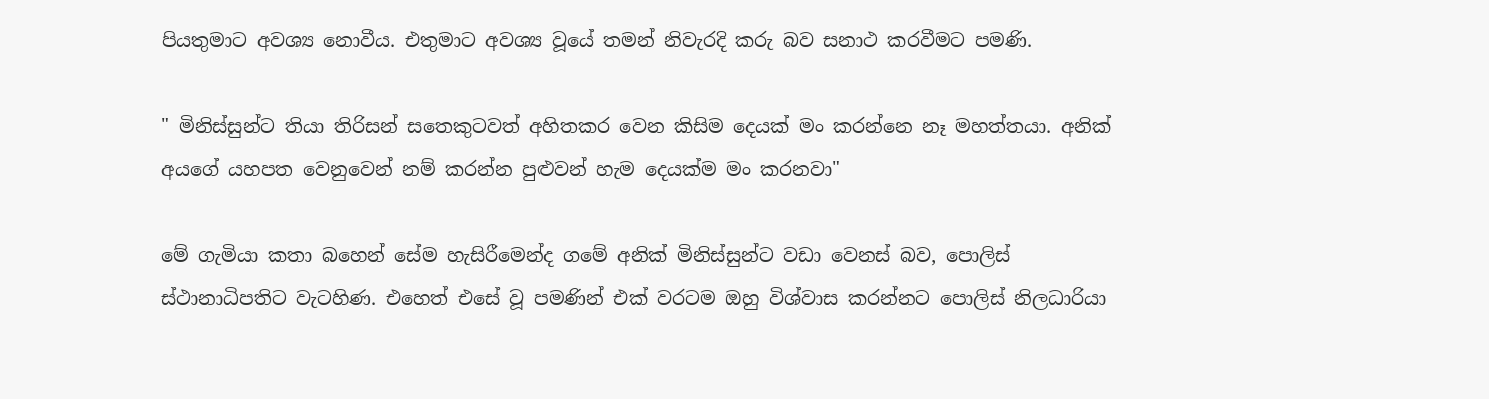පියතුමාට අවශ්‍ය නොවීය. එතුමාට අවශ්‍ය වූයේ තමන් නිවැරදි කරු බව සනාථ කරවීමට පමණි.

" මිනිස්සුන්ට තියා තිරිසන් සතෙකුටවත් අහිතකර වෙන කිසිම දෙයක් මං කරන්නෙ නෑ මහත්තයා. අනික් අයගේ යහපත වෙනුවෙන් නම් කරන්න පුළුවන් හැම දෙයක්ම මං කරනවා"

මේ ගැමියා කතා බහෙන් සේම හැසිරීමෙන්ද ගමේ අනික් මිනිස්සුන්ට වඩා වෙනස් බව, පොලිස් ස්ථානාධිපතිට වැටහිණ. එහෙත් එසේ වූ පමණින් එක් වරටම ඔහු විශ්වාස කරන්නට පොලිස් නිලධාරියා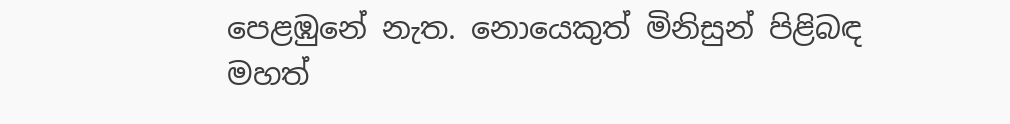පෙළඹුනේ නැත. නොයෙකුත් මිනිසුන් පිළිබඳ මහත්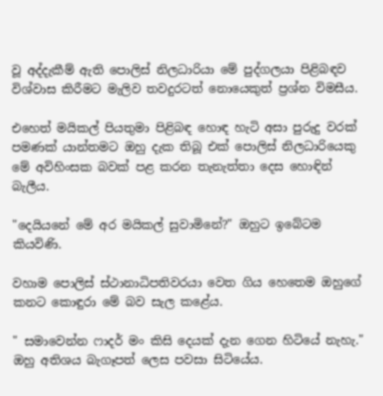වූ අද්දැකීම් ඇති පොලිස් නිලධාරියා මේ පුද්ගලයා පිළිබඳව විශ්වාස කිරීමට මැලිව තවදුරටත් නොයෙකුත් ප්‍රශ්න විමසීය.

එහෙත් මයිකල් පියතුමා පිළිබඳ හොඳ හැටි අසා පුරුදු වරක් පමණක් යාන්තමට ඔහු දැක තිබූ එක් පොලිස් නිලධාරියෙකු මේ අවිහිංසක බවක් පළ කරන තැනැත්තා දෙස හොඳින් බැලීය.

"දෙයියනේ මේ අර මයිකල් සුවාමිනේ?" ඔහුට ඉබේටම කියවිණි.

වහාම පොලිස් ස්ථානාධිපතිවරයා වෙත ගිය හෙතෙම ඔහුගේ කනට කොඳුරා මේ බව සැල කළේය.

" සමාවෙන්න ෆාදර් මං කිසි දෙයක් දැන ගෙන හිටියේ නැහැ." ඔහු අතිශය බැගෑපත් ලෙස පවසා සිටියේය.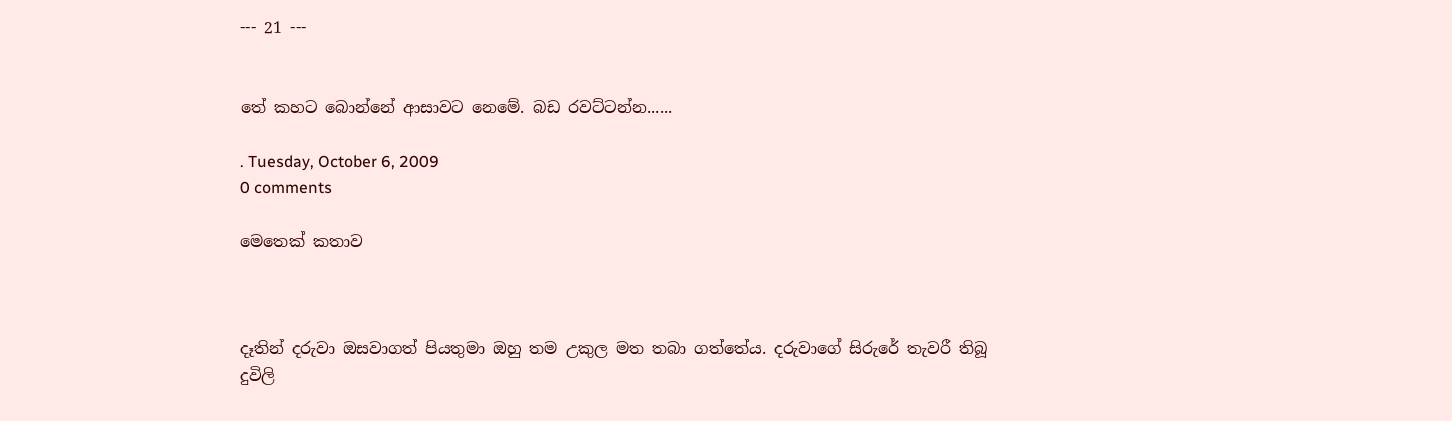--- 21 ---


තේ කහට බොන්නේ ආසාවට නෙමේ. බඩ රවට්ටන්න......

. Tuesday, October 6, 2009
0 comments

මෙතෙක් කතාව



දෑතින් දරුවා ඔසවාගත් පියතුමා ඔහු තම උකුල මත තබා ගත්තේය. දරුවාගේ සිරුරේ තැවරී තිබූ දුවිලි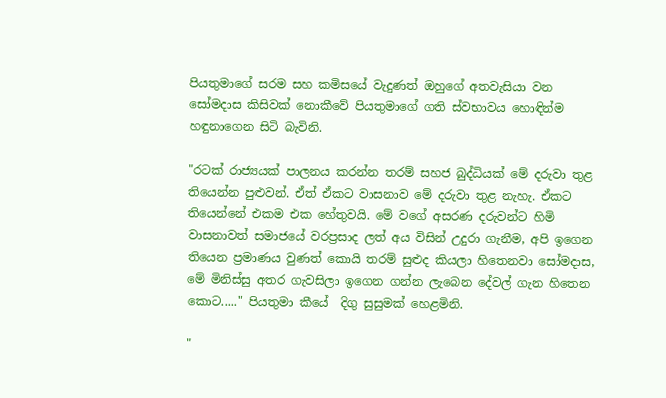පියතුමාගේ සරම සහ කමිසයේ වැදුණත් ඔහුගේ අතවැසියා වන සෝමදාස කිසිවක් නොකීවේ පියතුමාගේ ගති ස්වභාවය හොඳින්ම හඳුනාගෙන සිටි බැවිනි.

"රටක් රාජ්‍යයක් පාලනය කරන්න තරම් සහජ බුද්ධියක් මේ දරුවා තුළ තියෙන්න පුළුවන්. ඒත් ඒකට වාසනාව මේ දරුවා තුළ නැහැ. ඒකට තියෙන්නේ එකම එක හේතුවයි. මේ වගේ අසරණ දරුවන්ට හිමි වාසනාවත් සමාජයේ වරප්‍රසාද ලත් අය විසින් උදුරා ගැනීම, අපි ඉගෙන තියෙන ප්‍රමාණය වුණත් කොයි තරම් සුළුද කියලා හිතෙනවා සෝමදාස, මේ මිනිස්සු අතර ගැවසිලා ඉගෙන ගන්න ලැබෙන දේවල් ගැන හිතෙන කොට....." පියතුමා කීයේ  දිගු සුසුමක් හෙළමිනි.

"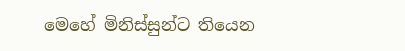මෙහේ මිනිස්සුන්ට තියෙන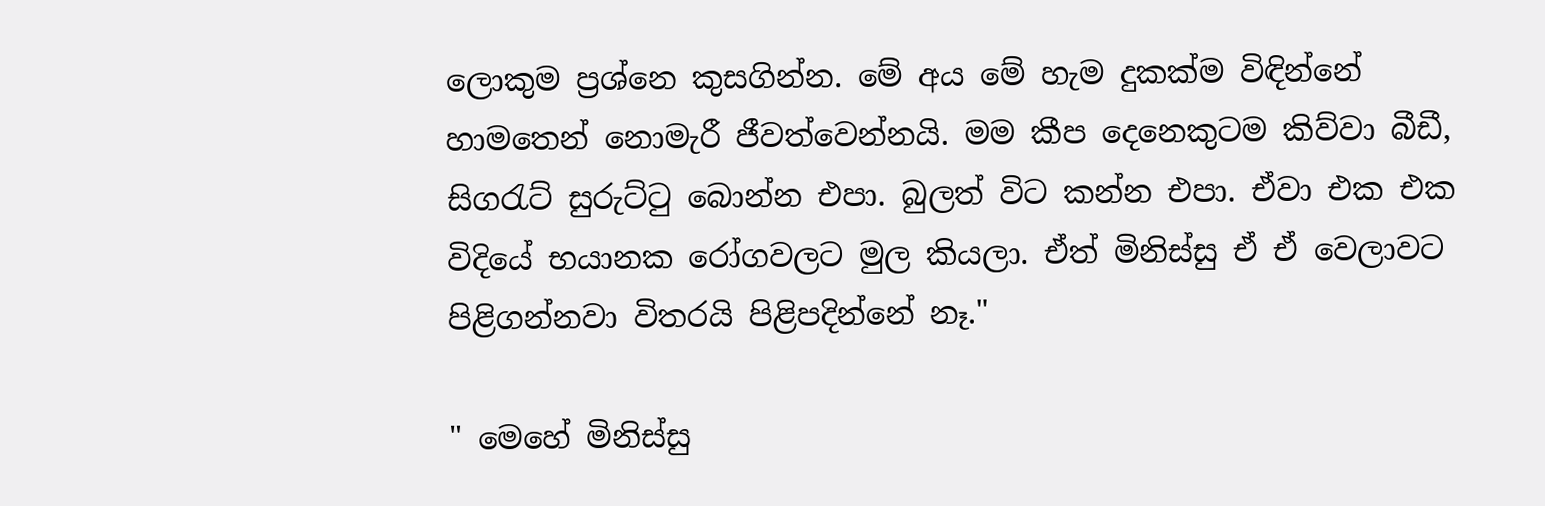ලොකුම ප්‍රශ්නෙ කුසගින්න. මේ අය මේ හැම දුකක්ම විඳින්නේ හාමතෙන් නොමැරී ජීවත්වෙන්නයි. මම කීප දෙනෙකුටම කිව්වා බීඩී, සිගරැට් සුරුට්ටු බොන්න එපා. බුලත් විට කන්න එපා. ඒවා එක එක විදියේ භයානක රෝගවලට මුල කියලා. ඒත් මිනිස්සු ඒ ඒ වෙලාවට පිළිගන්නවා විතරයි පිළිපදින්නේ නෑ."

" මෙහේ මිනිස්සු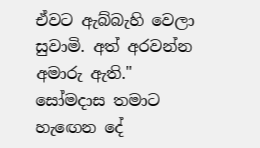ඒවට ඇබ්බැහි වෙලා සුවාමි. අත් අරවන්න අමාරු ඇති." සෝමදාස තමාට හැඟෙන දේ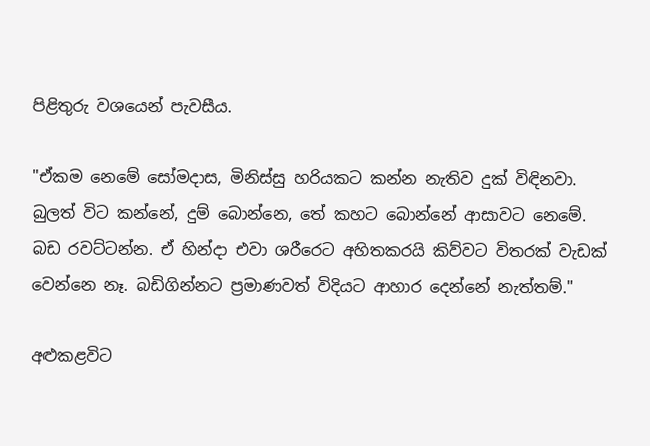පිළිතුරු වශයෙන් පැවසීය.

"ඒකම නෙමේ සෝමදාස, මිනිස්සු හරියකට කන්න නැතිව දුක් විඳිනවා. බුලත් විට කන්නේ, දුම් බොන්නෙ, තේ කහට බොන්නේ ආසාවට නෙමේ. බඩ රවට්ටන්න. ඒ හින්දා එවා ශරීරෙට අහිතකරයි කිව්වට විතරක් වැඩක් වෙන්නෙ නෑ. බඩිගින්නට ප්‍රමාණවත් විදියට ආහාර දෙන්නේ නැත්තම්."

අළුකළවිට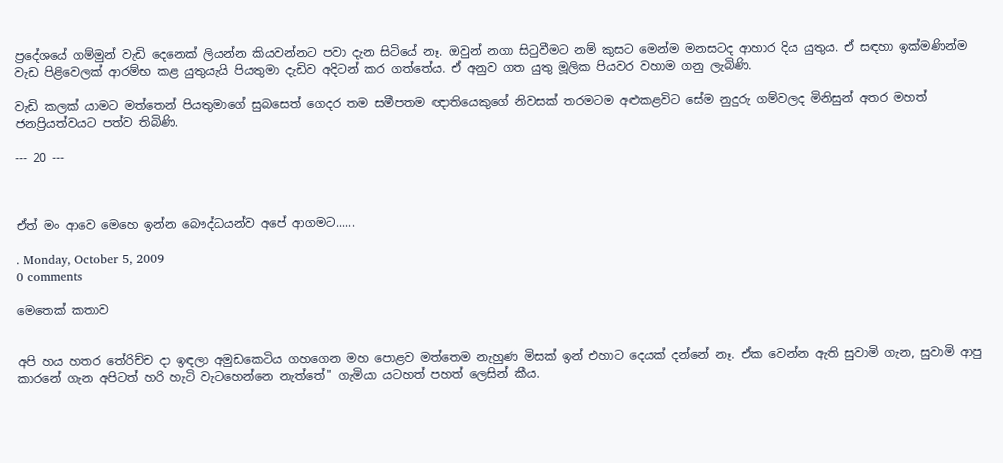ප්‍රදේශයේ ගම්මුන් වැඩි දෙනෙක් ලියන්න කියවන්නට පවා දැන සිටියේ නෑ. ඔවුන් නගා සිටුවීමට නම් කුසට මෙන්ම මනසටද ආහාර දිය යුතුය. ඒ සඳහා ඉක්මණින්ම වැඩ පිළිවෙලක් ආරම්භ කළ යුතුයැයි පියතුමා දැඩිව අදිටන් කර ගත්තේය. ඒ අනුව ගත යුතු මූලික පියවර වහාම ගනු ලැබිණි.

වැඩි කලක් යාමට මත්තෙන් පියතුමාගේ සුබසෙත් ගෙදර තම සමීපතම ඥාතියෙකුගේ නිවසක් තරමටම අළුකළවිට සේම නුදුරු ගම්වලද මිනිසුන් අතර මහත් ජනප්‍රියත්වයට පත්ව තිබිණි.

--- 20 ---



ඒත් මං ආවෙ මෙහෙ ඉන්න බෞද්ධයන්ව අපේ ආගමට......

. Monday, October 5, 2009
0 comments

මෙතෙක් කතාව


අපි හය හතර තේරිච්ච දා ඉඳලා අමුඩකෙටිය ගහගෙන මහ පොළව මත්තෙම නැහුණ මිසක් ඉන් එහාට දෙයක් දන්නේ නෑ. ඒක වෙන්න ඇති සුවාමි ගැන, සුවාමි ආපු කාරනේ ගැන අපිටත් හරි හැටි වැටහෙන්නෙ නැත්තේ" ගැමියා යටහත් පහත් ලෙසින් කීය.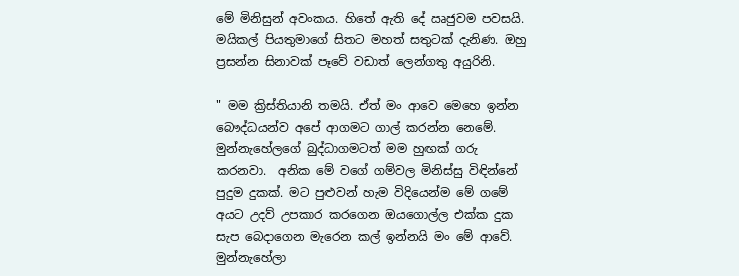මේ මිනිසුන් අවංකය. හිතේ ඇති දේ ඍජුවම පවසයි. මයිකල් පියතුමාගේ සිතට මහත් සතුටක් දැනිණ. ඔහු ප්‍රසන්න සිනාවක් පෑවේ වඩාත් ලෙන්ගතු අයුරිනි.

" මම ක්‍රිස්තියානි තමයි. ඒත් මං ආවෙ මෙහෙ ඉන්න බෞද්ධයන්ව අපේ ආගමට ගාල් කරන්න නෙමේ. මුන්නැහේලගේ බුද්ධාගමටත් මම හුඟක් ගරු කරනවා.  අනික මේ වගේ ගම්වල මිනිස්සු විඳින්නේ පුදුම දුකක්. මට පුළුවන් හැම විදියෙන්ම මේ ගමේ අයට උදව් උපකාර කරගෙන ඔයගොල්ල එක්ක දුක සැප බෙදාගෙන මැරෙන කල් ඉන්නයි මං මේ ආවේ. මුන්නැහේලා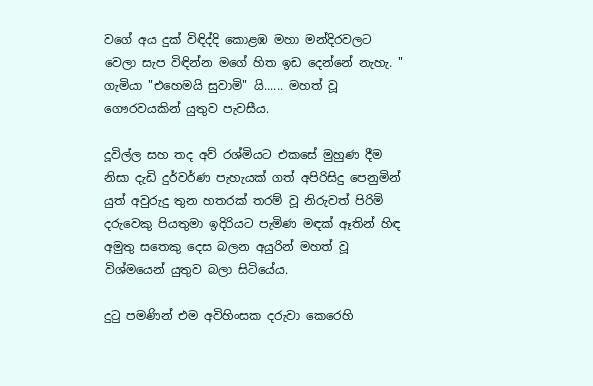වගේ අය දුක් විඳිද්දි කොළඹ මහා මන්දිරවලට වෙලා සැප විඳින්න මගේ හිත ඉඩ දෙන්නේ නැහැ. " ගැමියා "එහෙමයි සුවාමි" යි...... මහත් වූ ගෞරවයකින් යුතුව පැවසීය.

දූවිල්ල සහ තද අව් රශ්මියට එකසේ මුහුණ දීම නිසා දැඩි දුර්වර්ණ පැහැයක් ගත් අපිරිසිදු පෙනුමින් යුත් අවුරුදු තුන හතරක් තරම් වූ නිරුවත් පිරිමි දරුවෙකු පියතුමා ඉදිරියට පැමිණ මඳක් ඈතින් හිඳ අමුතු සතෙකු දෙස බලන අයුරින් මහත් වූ විශ්මයෙන් යුතුව බලා සිටියේය.

දුටු පමණින් එම අවිහිංසක දරුවා කෙරෙහි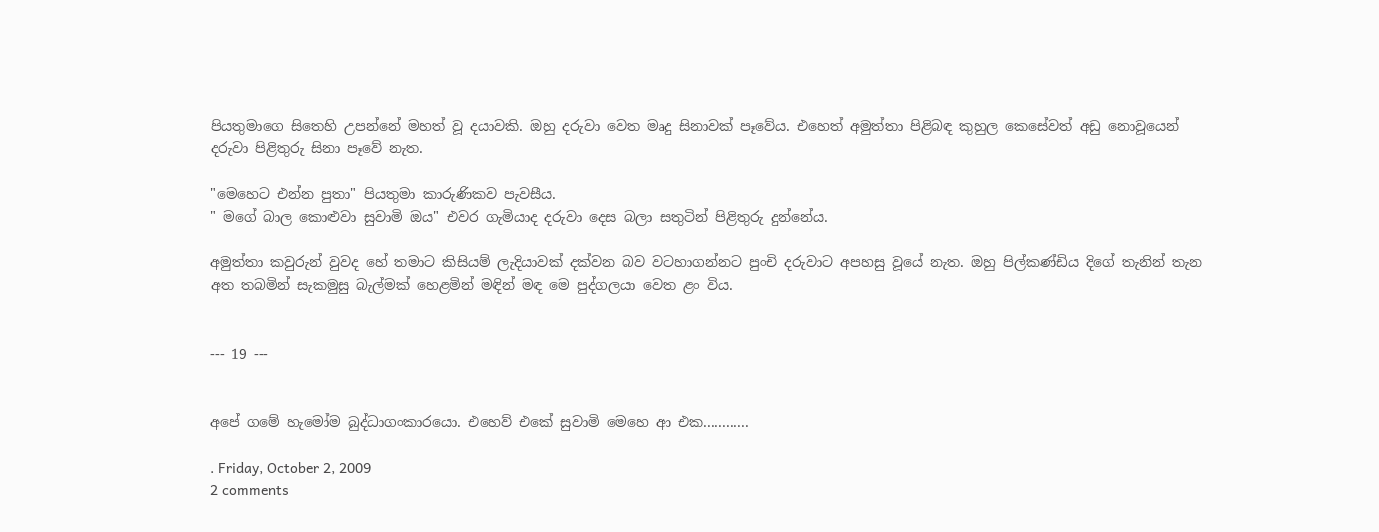පියතුමාගෙ සිතෙහි උපන්නේ මහත් වූ දයාවකි. ඔහු දරුවා වෙත මෘදු සිනාවක් පෑවේය. එහෙත් අමුත්තා පිළිබඳ කුහුල කෙසේවත් අඩු නොවූයෙන් දරුවා පිළිතුරු සිනා පෑවේ නැත.

"මෙහෙට එන්න පුතා" පියතුමා කාරුණිකව පැවසීය.
" මගේ බාල කොළුවා සුවාමි ඔය" එවර ගැමියාද දරුවා දෙස බලා සතුටින් පිළිතුරු දුන්නේය.

අමුත්තා කවුරුන් වුවද හේ තමාට කිසියම් ලැදියාවක් දක්වන බව වටහාගන්නට පුංචි දරුවාට අපහසු වූයේ නැත. ඔහු පිල්කණ්ඩිය දිගේ තැනින් තැන අත තබමින් සැකමුසු බැල්මක් හෙළමින් මඳින් මඳ මෙ පුද්ගලයා වෙත ළං විය.


--- 19 ---


අපේ ගමේ හැමෝම බුද්ධාගංකාරයො. එහෙව් එකේ සුවාමි මෙහෙ ආ එක............

. Friday, October 2, 2009
2 comments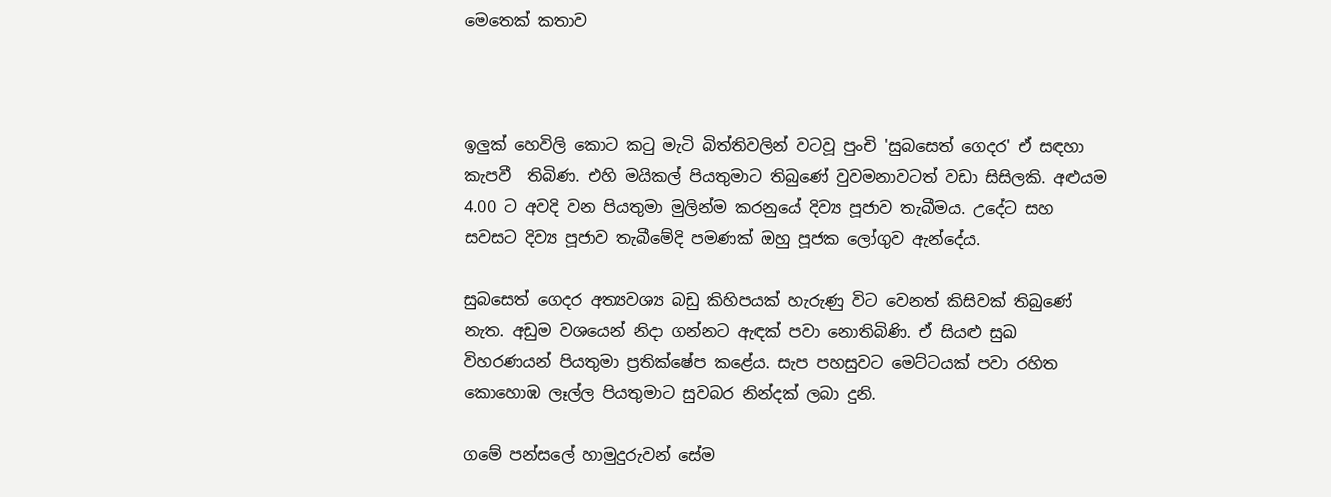මෙතෙක් කතාව



ඉලුක් හෙවිලි කොට කටු මැටි බිත්තිවලින් වටවූ පුංචි 'සුබසෙත් ගෙදර' ඒ සඳහා කැපවී  තිබිණ. එහි මයිකල් පියතුමාට තිබුණේ වුවමනාවටත් වඩා සිසිලකි. අළුයම 4.00 ට අවදි වන පියතුමා මුලින්ම කරනුයේ දිව්‍ය පූජාව තැබීමය. උදේට සහ සවසට දිව්‍ය පූජාව තැබීමේදි පමණක් ඔහු පූජක ලෝගුව ඇන්දේය.

සුබසෙත් ගෙදර අත්‍යවශ්‍ය බඩු කිහිපයක් හැරුණු විට වෙනත් කිසිවක් තිබුණේ නැත. අඩුම වශයෙන් නිදා ගන්නට ඇඳක් පවා නොතිබිණි. ඒ සියළු සුඛ විහරණයන් පියතුමා ප්‍රතික්ෂේප කළේය. සැප පහසුවට මෙට්ටයක් පවා රහිත කොහොඹ ලෑල්ල පියතුමාට සුවබර නින්දක් ලබා දුනි.

ගමේ පන්සලේ හාමුදුරුවන් සේම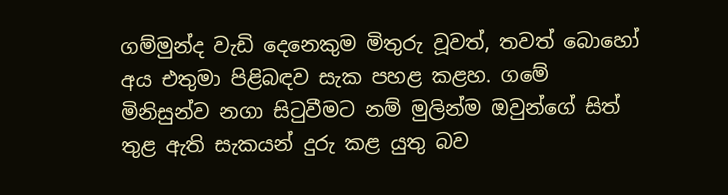ගම්මුන්ද වැඩි දෙනෙකුම මිතුරු වූවත්, තවත් බොහෝ අය එතුමා පිළිබඳව සැක පහළ කළහ. ගමේ මිනිසුන්ව නගා සිටුවීමට නම් මුලින්ම ඔවුන්ගේ සිත් තුළ ඇති සැකයන් දුරු කළ යුතු බව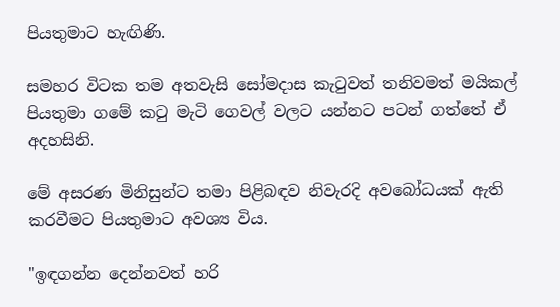පියතුමාට හැඟිණි.

සමහර විටක තම අතවැසි සෝමදාස කැටුවත් තනිවමත් මයිකල් පියතුමා ගමේ කටු මැටි ගෙවල් වලට යන්නට පටන් ගත්තේ ඒ අදහසිනි.

මේ අසරණ මිනිසුන්ට තමා පිළිබඳව නිවැරදි අවබෝධයක් ඇති කරවීමට පියතුමාට අවශ්‍ය විය.

"ඉඳගන්න දෙන්නවත් හරි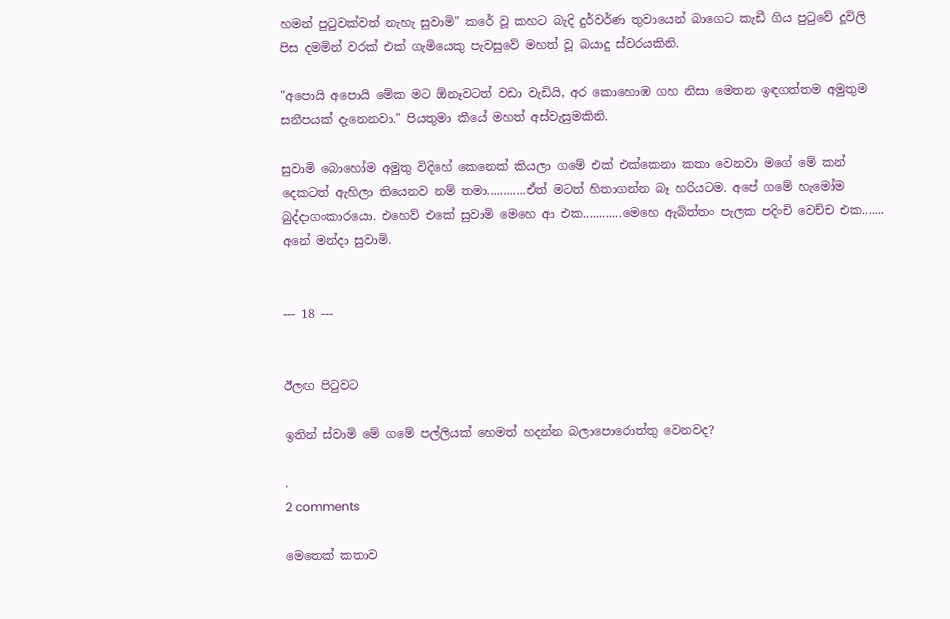හමන් පුටුවක්වත් නැහැ සුවාමි" කරේ වූ කහට බැදි දුර්වර්ණ තුවායෙන් බාගෙට කැඩී ගිය පුටුවේ දූවිලි පිස දමමින් වරක් එක් ගැමියෙකු පැවසුවේ මහත් වූ බයාදු ස්වරයකිනි.

"අපොයි අපොයි මේක මට ඕනෑවටත් වඩා වැඩියි, අර කොහොඹ ගහ නිසා මෙතන ඉඳගත්තම අමුතුම සනීපයක් දැනෙනවා." පියතුමා කීයේ මහත් අස්වැසුමකිනි.

සුවාමි බොහෝම අමුතු විදිහේ කෙනෙක් කියලා ගමේ එක් එක්කෙනා කතා වෙනවා මගේ මේ කන් දෙකටත් ඇහිලා තියෙනව නම් තමා............ඒත් මටත් හිතාගන්න බෑ හරියටම. අපේ ගමේ හැමෝම බුද්දාගංකාරයො. එහෙව් එකේ සුවාමි මෙහෙ ආ එක............මෙහෙ ඇබිත්තං පැලක පදිංචි වෙච්ච එක....... අනේ මන්දා සුවාමි.


--- 18 ---


ඊලඟ පිටුවට

ඉතින් ස්වාමි මේ ගමේ පල්ලියක් හෙමත් හදන්න බලාපොරොත්තු වෙනවද?

.
2 comments

මෙතෙක් කතාව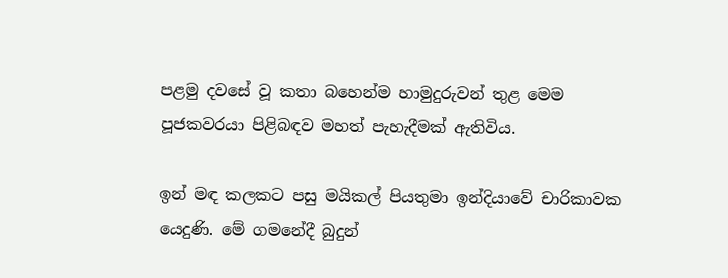පළමු දවසේ වූ කතා බහෙන්ම හාමුදුරුවන් තුළ මෙම පූජකවරයා පිළිබඳව මහත් පැහැදීමක් ඇතිවිය.

ඉන් මඳ කලකට පසු මයිකල් පියතුමා ඉන්දියාවේ චාරිකාවක යෙදුණි. මේ ගමනේදී බුදුන්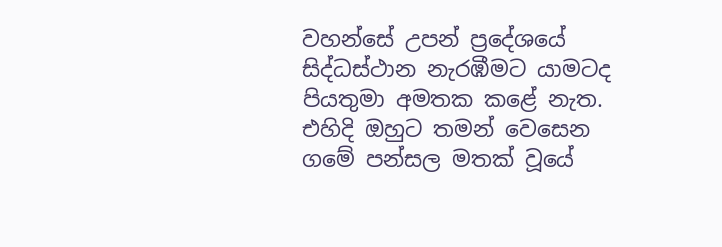වහන්සේ උපන් ප්‍රදේශයේ සිද්ධස්ථාන නැරඹීමට යාමටද පියතුමා අමතක කළේ නැත. එහිදි ඔහුට තමන් වෙසෙන ගමේ පන්සල මතක් වූයේ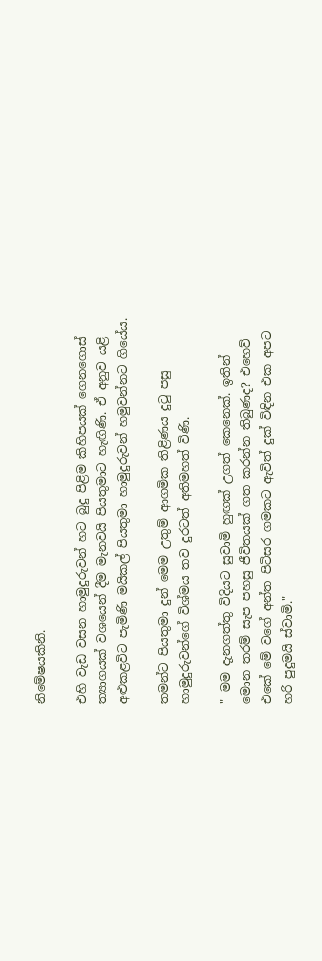නිමේෂයකිනි.

එහි වැඩ වසන හාමුදුරුවන් හට බුදු පිළිම කිහිපයක් ගෙනගොස් ත්‍යාගයක් වශයෙන් දීම මැනවයි පියතුමාට හැඟිණි. ඒ අනුව යළි අළුකළවිට පැමිණි මයිකල් පියතුමා හාමුදුරුවන් හමුවන්නට ගියේය.

තමන්ට පියතුමා දුන් මෙම උතුම් ආගමික තිළිණය දුටු පසු හාමුදුරුවන්ගේ විශ්මය තව දුරටත් අතිමහත් විණි.

" මම දැනගත්තු විදියට සුවාමි හුඟක් උගත් කෙනෙක්. ඉතින් මොන තරම් සැප පහසු ජීවිතයක් ගත කරන්න තිබුණද? එහෙව් එකේ මේ වගේ අන්ත පිටිසර ගමකට ඇවිත් දුක් විඳින එක අපට හරි පුදුමයි ස්වාමි."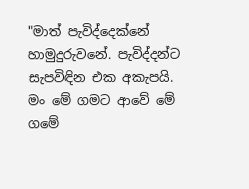"මාත් පැවිද්දෙක්නේ හාමුදුරුවනේ. පැවිද්දන්ට සැපවිඳින එක අකැපයි. මං මේ ගමට ආවේ මේ ගමේ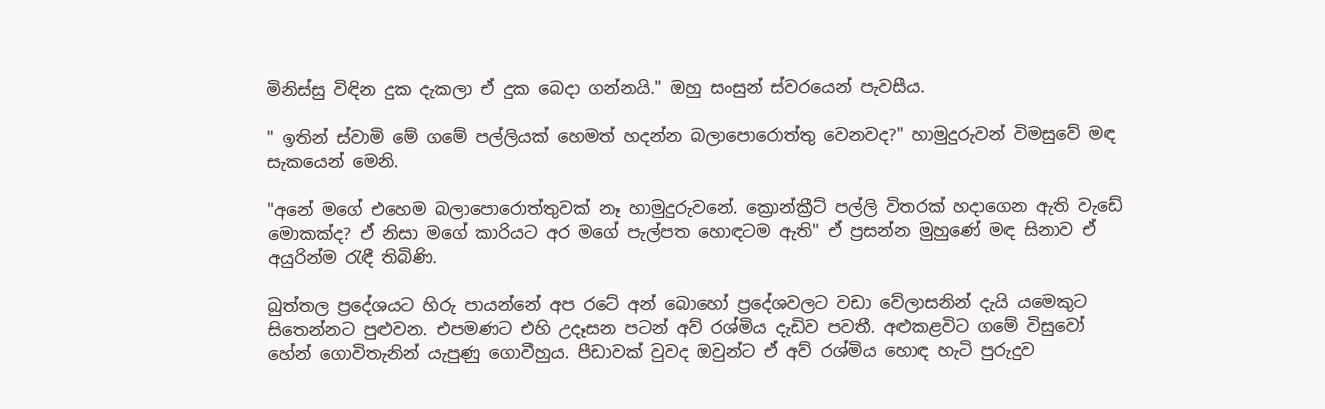මිනිස්සු විඳින දුක දැකලා ඒ දුක බෙදා ගන්නයි." ඔහු සංසුන් ස්වරයෙන් පැවසීය.

" ඉතින් ස්වාමි මේ ගමේ පල්ලියක් හෙමත් හදන්න බලාපොරොත්තු වෙනවද?" හාමුදුරුවන් විමසුවේ මඳ සැකයෙන් මෙනි.

"අනේ මගේ එහෙම බලාපොරොත්තුවක් නෑ හාමුදුරුවනේ. ක්‍රොන්ක්‍රීට් පල්ලි විතරක් හදාගෙන ඇති වැඩේ මොකක්ද? ඒ නිසා මගේ කාරියට අර මගේ පැල්පත හොඳටම ඇති" ඒ ප්‍රසන්න මුහුණේ මඳ සිනාව ඒ අයුරින්ම රැඳී තිබිණි.

බුත්තල ප්‍රදේශයට හිරු පායන්නේ අප රටේ අන් බොහෝ ප්‍රදේශවලට වඩා වේලාසනින් දැයි යමෙකුට සිතෙන්නට පුළුවන. එපමණට එහි උදෑසන පටන් අව් රශ්මිය දැඩිව පවතී. අළුකළවිට ගමේ විසුවෝ හේන් ගොවිතැනින් යැපුණු ගොවීහුය. පීඩාවක් වුවද ඔවුන්ට ඒ අව් රශ්මිය හොඳ හැටි පුරුදුව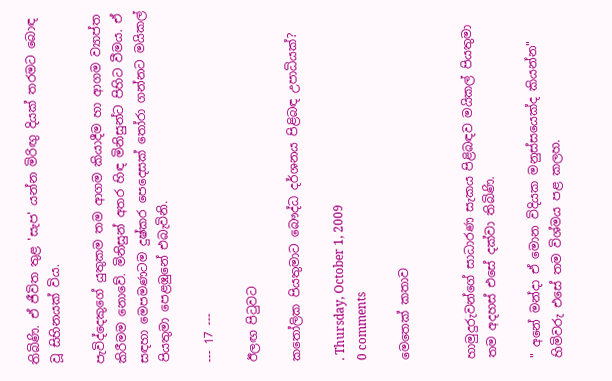තිබිණි. ඒ ජීවිත තුළ 'සැප' යන්න මිරිඟු දියක් තරමට බොඳ වූ සිහිනයක් විය.

පැවිද්දෙකුගේ යුතුකම තම ආගම කියාදීම හා ආගම ව්‍යාප්ත කිරීමම නොවේ. මිනිසුන් අතර හිඳ මිනිසුන්ට පිහිට වීමය. ඒ සඳහා මෙපමණටම දුෂ්කර පෙදෙසක් තෝරා ගන්නට මයිකල් පියතුමා පෙළඹුනේ එබැවිනි.

--- 17 ---

ඊලඟ පිටුවට

කතෝලික පියතුමාට බෞද්ධ දර්ශනය පිළිබඳ උපාධියක්?

. Thursday, October 1, 2009
0 comments

මෙතෙක් කතාව


හාමුදුරුවන්ගේ සාධාරණ සැකය පිළිබඳව මයිකල් පියතුමා තම අදහස් එසේ දක්වා තිබිණි.

" අනේ මන්දා ඒ මොන විදියක මනුස්සයෙක්ද කියන්න" හිමිවරු එසේ තම විශ්මය පළ කලහ.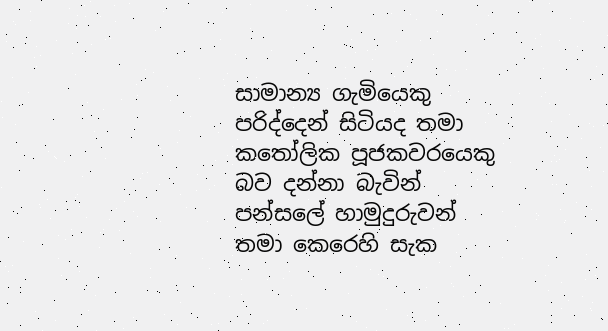සාමාන්‍ය ගැමියෙකු පරිද්දෙන් සිටියද තමා කතෝලික පූජකවරයෙකු බව දන්නා බැවින් පන්සලේ හාමුදුරුවන් තමා කෙරෙහි සැක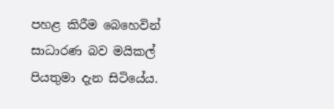පහළ කිරීම බෙහෙවින් සාධාරණ බව මයිකල් පියතුමා දැන සිටියේය.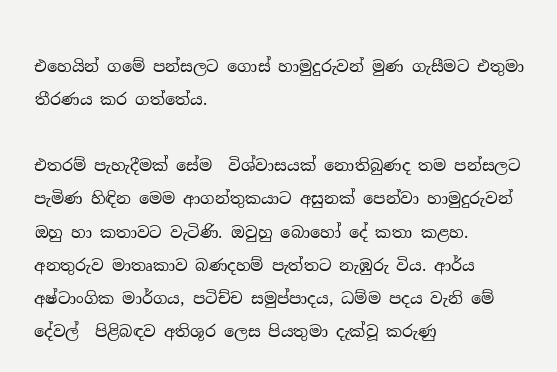එහෙයින් ගමේ පන්සලට ගොස් හාමුදුරුවන් මුණ ගැසීමට එතුමා තීරණය කර ගත්තේය.

එතරම් පැහැදීමක් සේම  විශ්වාසයක් නොතිබුණද තම පන්සලට පැමිණ හිඳින මෙම ආගන්තුකයාට අසුනක් පෙන්වා හාමුදුරුවන් ඔහු හා කතාවට වැටිණි. ඔවුහු බොහෝ දේ කතා කළහ. අනතුරුව මාතෘකාව බණදහම් පැත්තට නැඹුරු විය. ආර්ය අෂ්ටාංගික මාර්ගය, පටිච්ච සමුප්පාදය, ධම්ම පදය වැනි මේ දේවල්  පිළිබඳව අතිශූර ලෙස පියතුමා දැක්වූ කරුණු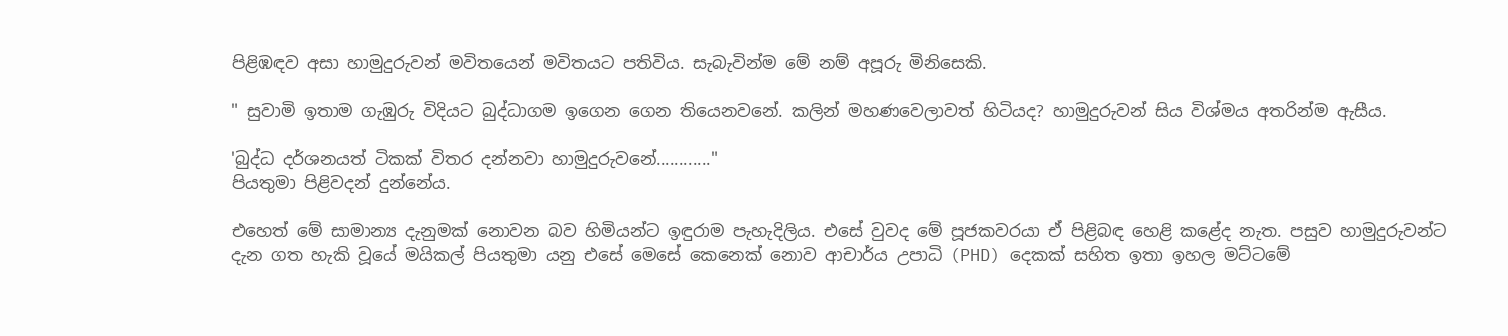පිළිඹඳව අසා හාමුදුරුවන් මවිතයෙන් මවිතයට පතිවිය. සැබැවින්ම මේ නම් අපූරු මිනිසෙකි.

" සුවාමි ඉතාම ගැඹුරු විදියට බුද්ධාගම ඉගෙන ගෙන තියෙනවනේ. කලින් මහණවෙලාවත් හිටියද? හාමුදුරුවන් සිය විශ්මය අතරින්ම ඇසීය.

'බුද්ධ දර්ශනයත් ටිකක් විතර දන්නවා හාමුදුරුවනේ............"
පියතුමා පිළිවදන් දුන්නේය.

එහෙත් මේ සාමාන්‍ය දැනුමක් නොවන බව හිමියන්ට ඉඳුරාම පැහැදිලිය. එසේ වුවද මේ පූජකවරයා ඒ පිළිබඳ හෙළි කළේද නැත. පසුව හාමුදුරුවන්ට දැන ගත හැකි වූයේ මයිකල් පියතුමා යනු එසේ මෙසේ කෙනෙක් නොව ආචාර්ය උපාධි (PHD) දෙකක් සහිත ඉතා ඉහල මට්ටමේ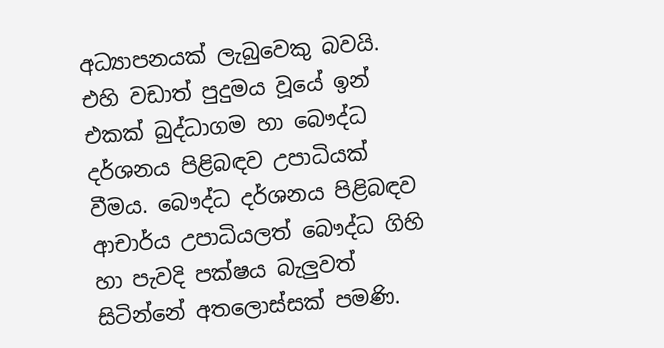අධ්‍යාපනයක් ලැබුවෙකු බවයි. එහි වඩාත් පුදුමය වූයේ ඉන් එකක් බුද්ධාගම හා බෞද්ධ දර්ශනය පිළිබඳව උපාධියක් වීමය. බෞද්ධ දර්ශනය පිළිබඳව ආචාර්ය උපාධියලත් බෞද්ධ ගිහි හා පැවදි පක්ෂය බැලුවත් සිටින්නේ අතලොස්සක් පමණි.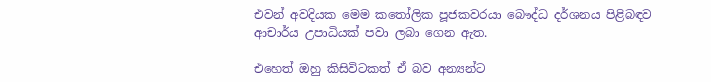එවන් අවදියක මෙම කතෝලික පූජකවරයා බෞද්ධ දර්ශනය පිළිබඳව ආචාර්ය උපාධියක් පවා ලබා ගෙන ඇත.

එහෙත් ඔහු කිසිවිටකත් ඒ බව අන්‍යන්ට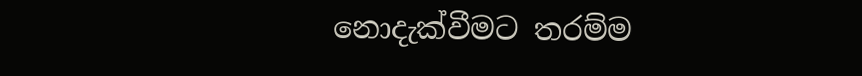නොදැක්වීමට තරම්ම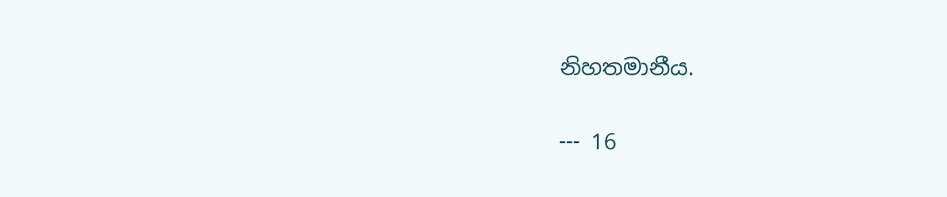නිහතමානීය.

--- 16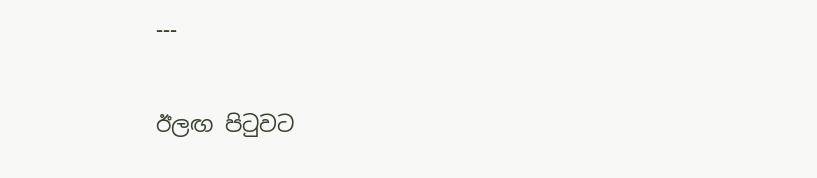---

ඊලඟ පිටුවට